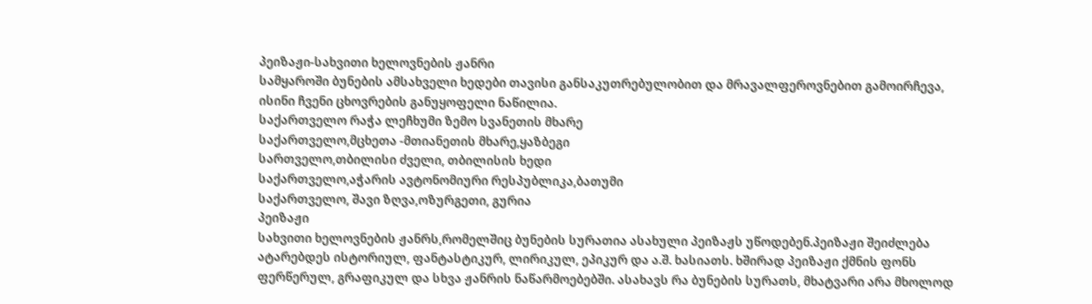პეიზაჟი-სახვითი ხელოვნების ჟანრი
სამყაროში ბუნების ამსახველი ხედები თავისი განსაკუთრებულობით და მრავალფეროვნებით გამოირჩევა,
ისინი ჩვენი ცხოვრების განუყოფელი ნაწილია.
საქართველო რაჭა ლეჩხუმი ზემო სვანეთის მხარე
საქართველო,მცხეთა -მთიანეთის მხარე,ყაზბეგი
სართველო,თბილისი ძველი, თბილისის ხედი
საქართველო,აჭარის ავტონომიური რესპუბლიკა,ბათუმი
საქართველო, შავი ზღვა,ოზურგეთი, გურია
პეიზაჟი
სახვითი ხელოვნების ჟანრს,რომელშიც ბუნების სურათია ასახული პეიზაჟს უწოდებენ.პეიზაჟი შეიძლება
ატარებდეს ისტორიულ, ფანტასტიკურ, ლირიკულ, ეპიკურ და ა.შ. ხასიათს. ხშირად პეიზაჟი ქმნის ფონს
ფერწერულ, გრაფიკულ და სხვა ჟანრის ნაწარმოებებში. ასახავს რა ბუნების სურათს, მხატვარი არა მხოლოდ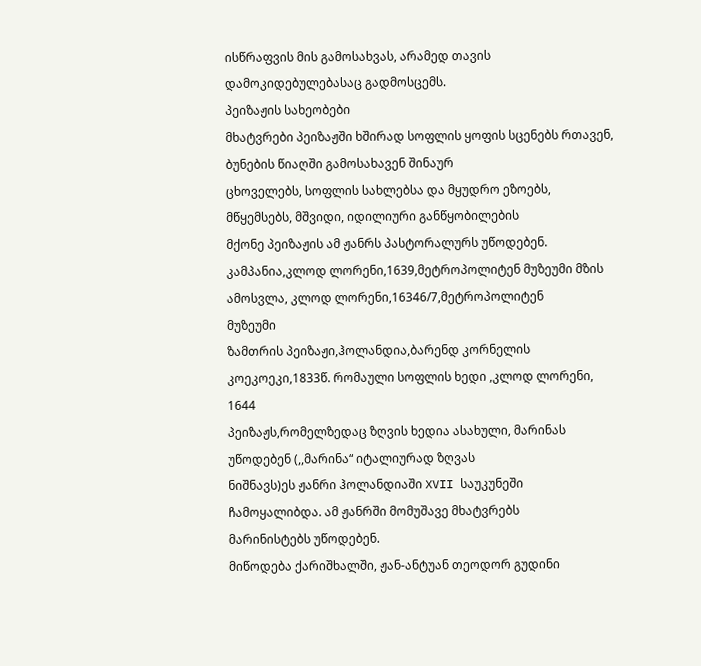ისწრაფვის მის გამოსახვას, არამედ თავის დამოკიდებულებასაც გადმოსცემს.
პეიზაჟის სახეობები
მხატვრები პეიზაჟში ხშირად სოფლის ყოფის სცენებს რთავენ, ბუნების წიაღში გამოსახავენ შინაურ
ცხოველებს, სოფლის სახლებსა და მყუდრო ეზოებს, მწყემსებს, მშვიდი, იდილიური განწყობილების
მქონე პეიზაჟის ამ ჟანრს პასტორალურს უწოდებენ.
კამპანია,კლოდ ლორენი,1639,მეტროპოლიტენ მუზეუმი მზის ამოსვლა, კლოდ ლორენი,16346/7,მეტროპოლიტენ
მუზეუმი
ზამთრის პეიზაჟი,ჰოლანდია,ბარენდ კორნელის კოეკოეკი,1833წ. რომაული სოფლის ხედი ,კლოდ ლორენი, 1644
პეიზაჟს,რომელზედაც ზღვის ხედია ასახული, მარინას უწოდებენ (,,მარინა“ იტალიურად ზღვას
ნიშნავს)ეს ჟანრი ჰოლანდიაში XVII საუკუნეში ჩამოყალიბდა. ამ ჟანრში მომუშავე მხატვრებს
მარინისტებს უწოდებენ.
მიწოდება ქარიშხალში, ჟან-ანტუან თეოდორ გუდინი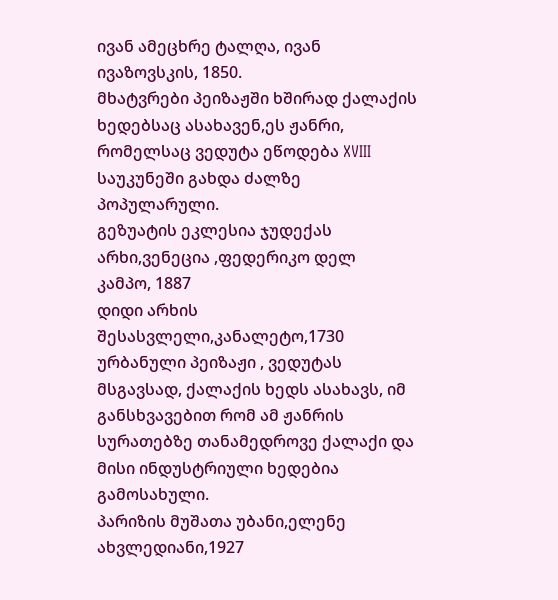ივან ამეცხრე ტალღა, ივან ივაზოვსკის, 1850.
მხატვრები პეიზაჟში ხშირად ქალაქის ხედებსაც ასახავენ,ეს ჟანრი, რომელსაც ვედუტა ეწოდება XVIII
საუკუნეში გახდა ძალზე პოპულარული.
გეზუატის ეკლესია ჯუდექას არხი,ვენეცია ,ფედერიკო დელ
კამპო, 1887
დიდი არხის შესასვლელი,კანალეტო,1730
ურბანული პეიზაჟი , ვედუტას მსგავსად, ქალაქის ხედს ასახავს, იმ განსხვავებით რომ ამ ჟანრის
სურათებზე თანამედროვე ქალაქი და მისი ინდუსტრიული ხედებია გამოსახული.
პარიზის მუშათა უბანი,ელენე ახვლედიანი,1927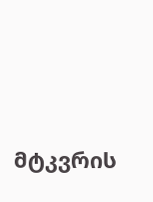მტკვრის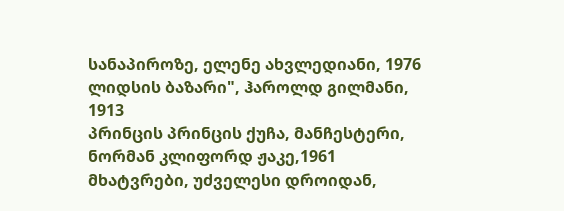სანაპიროზე, ელენე ახვლედიანი, 1976
ლიდსის ბაზარი", ჰაროლდ გილმანი, 1913
პრინცის პრინცის ქუჩა, მანჩესტერი, ნორმან კლიფორდ ჟაკე,1961
მხატვრები, უძველესი დროიდან,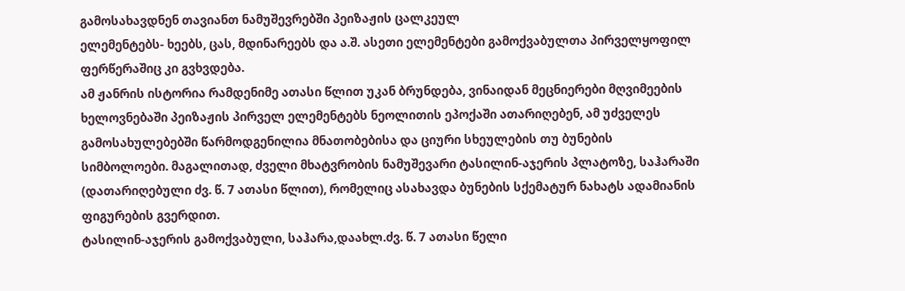გამოსახავდნენ თავიანთ ნამუშევრებში პეიზაჟის ცალკეულ
ელემენტებს- ხეებს, ცას, მდინარეებს და ა.შ. ასეთი ელემენტები გამოქვაბულთა პირველყოფილ
ფერწერაშიც კი გვხვდება.
ამ ჟანრის ისტორია რამდენიმე ათასი წლით უკან ბრუნდება, ვინაიდან მეცნიერები მღვიმეების
ხელოვნებაში პეიზაჟის პირველ ელემენტებს ნეოლითის ეპოქაში ათარიღებენ, ამ უძველეს
გამოსახულებებში წარმოდგენილია მნათობებისა და ციური სხეულების თუ ბუნების
სიმბოლოები. მაგალითად, ძველი მხატვრობის ნამუშევარი ტასილინ-აჯერის პლატოზე, საჰარაში
(დათარიღებული ძვ. წ. 7 ათასი წლით), რომელიც ასახავდა ბუნების სქემატურ ნახატს ადამიანის
ფიგურების გვერდით.
ტასილინ-აჯერის გამოქვაბული, საჰარა,დაახლ.ძვ. წ. 7 ათასი წელი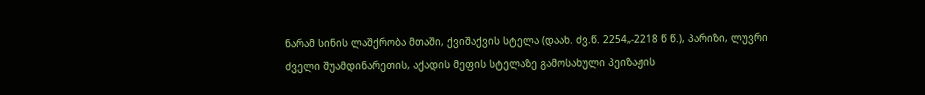ნარამ სინის ლაშქრობა მთაში, ქვიშაქვის სტელა (დაახ. ძვ.წ. 2254„-2218 წ წ.), პარიზი, ლუვრი
ძველი შუამდინარეთის, აქადის მეფის სტელაზე გამოსახული პეიზაჟის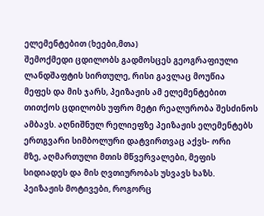ელემენტებით (ხეები,მთა)
შემოქმედი ცდილობს გადმოსცეს გეოგრაფიული ლანდშაფტის სირთულე, რისი გავლაც მოუწია
მეფეს და მის ჯარს, პეიზაჟის ამ ელემენტებით თითქოს ცდილობს უფრო მეტი რეალურობა შესძინოს
ამბავს. აღნიშნულ რელიეფზე პეიზაჟის ელემენტებს ერთგვარი სიმბოლური დატვირთვაც აქვს- ორი
მზე, აღმართული მთის მწვერვალები, მეფის სიდიადეს და მის ღვთიურობას უსვავს ხაზს.
პეიზაჟის მოტივები, როგორც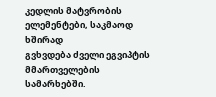კედლის მატვრობის ელემენტები, საკმაოდ ხშირად
გვხვდება ძველი ეგვიპტის მმართველების სამარხებში.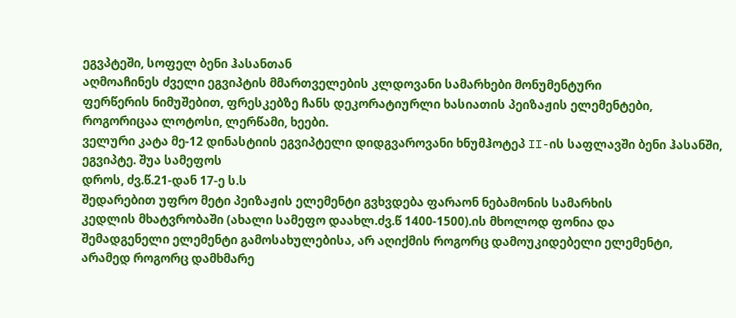ეგვპტეში, სოფელ ბენი ჰასანთან
აღმოაჩინეს ძველი ეგვიპტის მმართველების კლდოვანი სამარხები მონუმენტური
ფერწერის ნიმუშებით, ფრესკებზე ჩანს დეკორატიურლი ხასიათის პეიზაჟის ელემენტები,
როგორიცაა ლოტოსი, ლერწამი, ხეები.
ველური კატა მე-12 დინასტიის ეგვიპტელი დიდგვაროვანი ხნუმჰოტეპ II-ის საფლავში ბენი ჰასანში, ეგვიპტე. შუა სამეფოს
დროს, ძვ.წ.21-დან 17-ე ს.ს
შედარებით უფრო მეტი პეიზაჟის ელემენტი გვხვდება ფარაონ ნებამონის სამარხის
კედლის მხატვრობაში (ახალი სამეფო დაახლ.ძვ.წ 1400-1500).ის მხოლოდ ფონია და
შემადგენელი ელემენტი გამოსახულებისა, არ აღიქმის როგორც დამოუკიდებელი ელემენტი,
არამედ როგორც დამხმარე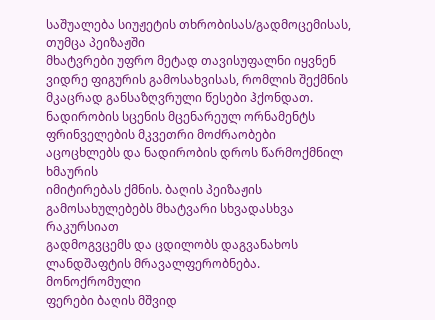საშუალება სიუჟეტის თხრობისას/გადმოცემისას, თუმცა პეიზაჟში
მხატვრები უფრო მეტად თავისუფალნი იყვნენ ვიდრე ფიგურის გამოსახვისას, რომლის შექმნის
მკაცრად განსაზღვრული წესები ჰქონდათ. ნადირობის სცენის მცენარეულ ორნამენტს
ფრინველების მკვეთრი მოძრაობები აცოცხლებს და ნადირობის დროს წარმოქმნილ ხმაურის
იმიტირებას ქმნის. ბაღის პეიზაჟის გამოსახულებებს მხატვარი სხვადასხვა რაკურსიათ
გადმოგვცემს და ცდილობს დაგვანახოს ლანდშაფტის მრავალფერობნება. მონოქრომული
ფერები ბაღის მშვიდ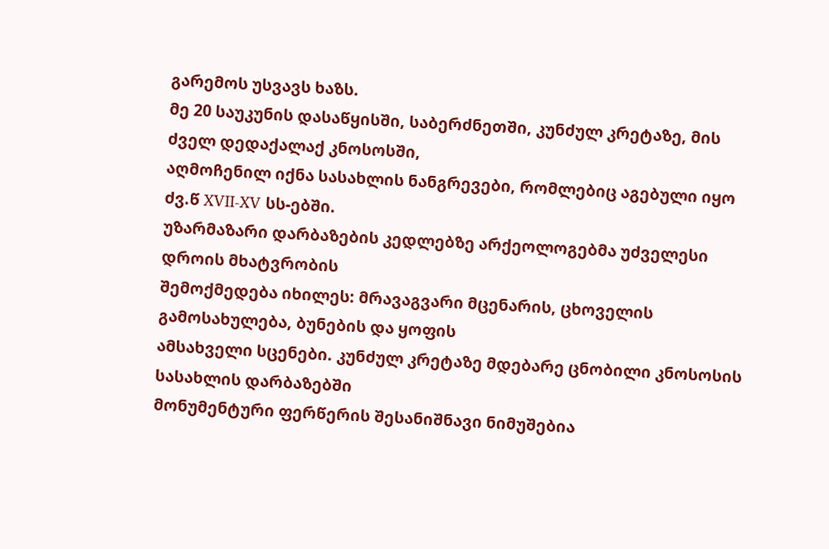გარემოს უსვავს ხაზს.
მე 20 საუკუნის დასაწყისში, საბერძნეთში, კუნძულ კრეტაზე, მის ძველ დედაქალაქ კნოსოსში,
აღმოჩენილ იქნა სასახლის ნანგრევები, რომლებიც აგებული იყო ძვ.წ XVII-XV სს-ებში.
უზარმაზარი დარბაზების კედლებზე არქეოლოგებმა უძველესი დროის მხატვრობის
შემოქმედება იხილეს: მრავაგვარი მცენარის, ცხოველის გამოსახულება, ბუნების და ყოფის
ამსახველი სცენები. კუნძულ კრეტაზე მდებარე ცნობილი კნოსოსის სასახლის დარბაზებში
მონუმენტური ფერწერის შესანიშნავი ნიმუშებია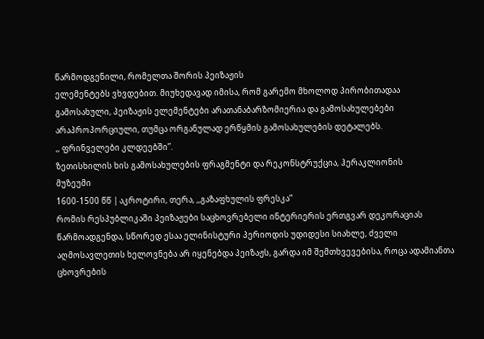წარმოდგენილი, რომელთა შორის პეიზაჟის
ელემენტებს ვხვდებით. მიუხედავად იმისა, რომ გარემო მხოლოდ პირობითადაა
გამოსახული, პეიზაჟის ელემენტები არათანაბარზომიერია და გამოსახულებები
არაპროპორციული, თუმცა ორგანულად ერწყმის გამოსახულების დეტალებს.
,, ფრინველები კლდეებში”.
ზეთისხილის ხის გამოსახულების ფრაგმენტი და რეკონსტრუქცია, ჰერაკლიონის
მუზეუმი
1600-1500 წწ | აკროტირი, თერა, ,,გაზაფხულის ფრესკა“
რომის რესპუბლიკაში პეიზაჟები საცხოვრებელი ინტერიერის ერთგვარ დეკორაციას
წარმოადგენდა, სწორედ ესაა ელინისტური პერიოდის უდიდესი სიახლე, ძველი
აღმოსავლეთის ხელოვნება არ იყენებდა პეიზაჟს, გარდა იმ შემთხვევებისა, როცა ადამიანთა
ცხოვრების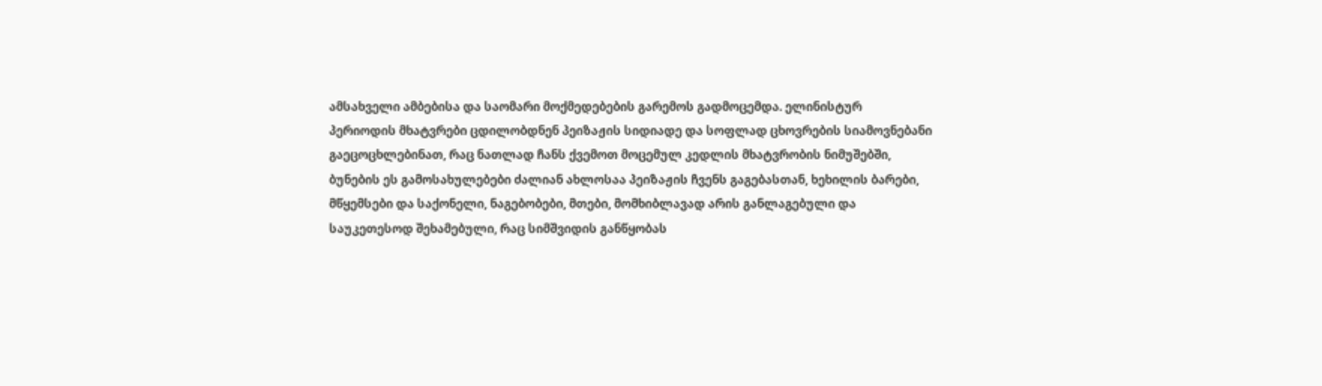ამსახველი ამბებისა და საომარი მოქმედებების გარემოს გადმოცემდა. ელინისტურ
პერიოდის მხატვრები ცდილობდნენ პეიზაჟის სიდიადე და სოფლად ცხოვრების სიამოვნებანი
გაეცოცხლებინათ, რაც ნათლად ჩანს ქვემოთ მოცემულ კედლის მხატვრობის ნიმუშებში,
ბუნების ეს გამოსახულებები ძალიან ახლოსაა პეიზაჟის ჩვენს გაგებასთან, ხეხილის ბარები,
მწყემსები და საქონელი, ნაგებობები, მთები, მომხიბლავად არის განლაგებული და
საუკეთესოდ შეხამებული, რაც სიმშვიდის განწყობას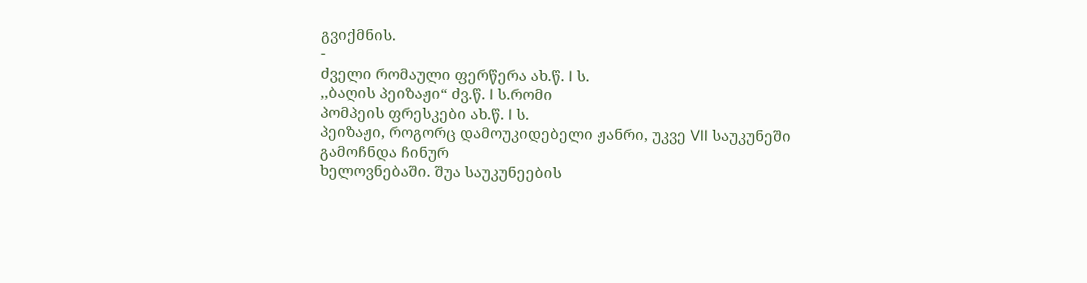გვიქმნის.
-
ძველი რომაული ფერწერა ახ.წ. I ს.
,,ბაღის პეიზაჟი“ ძვ.წ. I ს.რომი
პომპეის ფრესკები ახ.წ. I ს.
პეიზაჟი, როგორც დამოუკიდებელი ჟანრი, უკვე VII საუკუნეში გამოჩნდა ჩინურ
ხელოვნებაში. შუა საუკუნეების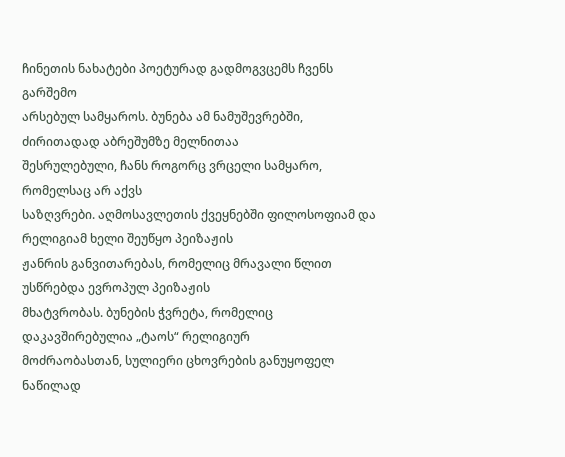ჩინეთის ნახატები პოეტურად გადმოგვცემს ჩვენს გარშემო
არსებულ სამყაროს. ბუნება ამ ნამუშევრებში, ძირითადად აბრეშუმზე მელნითაა
შესრულებული, ჩანს როგორც ვრცელი სამყარო, რომელსაც არ აქვს
საზღვრები. აღმოსავლეთის ქვეყნებში ფილოსოფიამ და რელიგიამ ხელი შეუწყო პეიზაჟის
ჟანრის განვითარებას, რომელიც მრავალი წლით უსწრებდა ევროპულ პეიზაჟის
მხატვრობას. ბუნების ჭვრეტა, რომელიც დაკავშირებულია „ტაოს“ რელიგიურ
მოძრაობასთან, სულიერი ცხოვრების განუყოფელ ნაწილად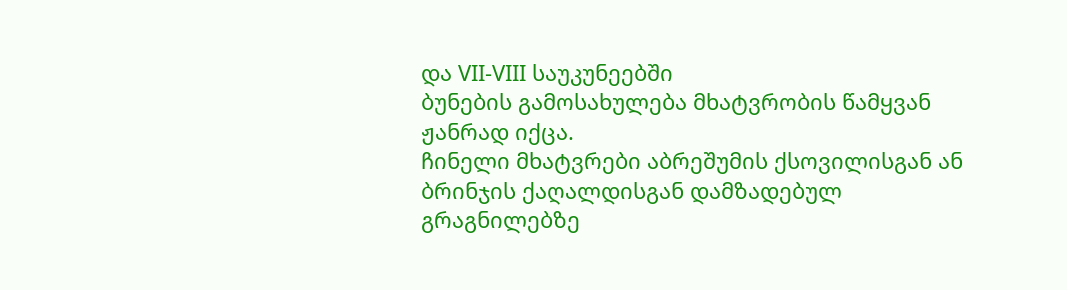და VII-VIII საუკუნეებში
ბუნების გამოსახულება მხატვრობის წამყვან ჟანრად იქცა.
ჩინელი მხატვრები აბრეშუმის ქსოვილისგან ან ბრინჯის ქაღალდისგან დამზადებულ
გრაგნილებზე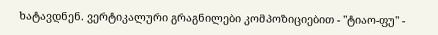ხატავდნენ. ვერტიკალური გრაგნილები კომპოზიციებით - "ტიაო-ფუ" -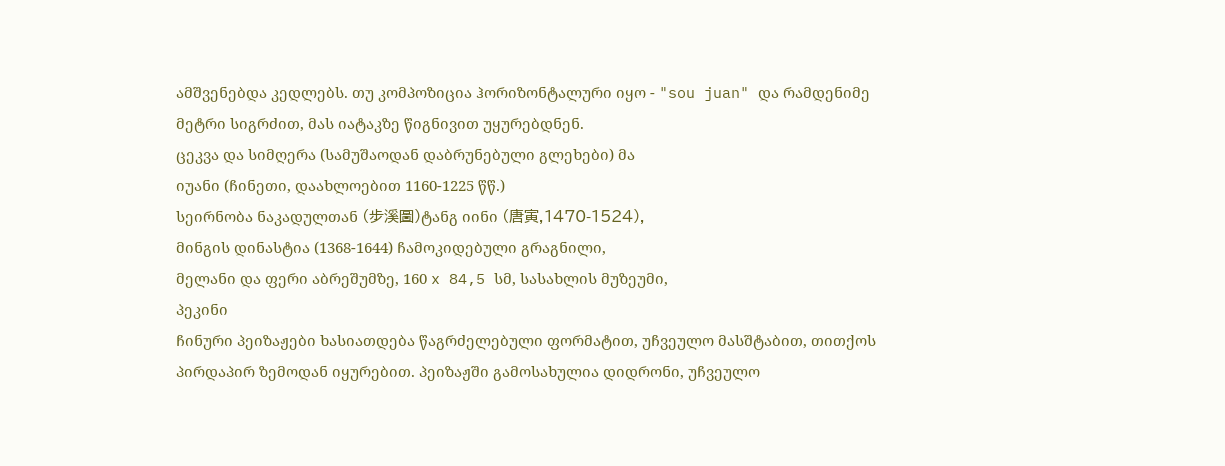ამშვენებდა კედლებს. თუ კომპოზიცია ჰორიზონტალური იყო - "sou juan" და რამდენიმე
მეტრი სიგრძით, მას იატაკზე წიგნივით უყურებდნენ.
ცეკვა და სიმღერა (სამუშაოდან დაბრუნებული გლეხები) მა
იუანი (ჩინეთი, დაახლოებით 1160-1225 წწ.)
სეირნობა ნაკადულთან (步溪圖)ტანგ იინი (唐寅,1470-1524),
მინგის დინასტია (1368-1644) ჩამოკიდებული გრაგნილი,
მელანი და ფერი აბრეშუმზე, 160 x 84,5 სმ, სასახლის მუზეუმი,
პეკინი
ჩინური პეიზაჟები ხასიათდება წაგრძელებული ფორმატით, უჩვეულო მასშტაბით, თითქოს
პირდაპირ ზემოდან იყურებით. პეიზაჟში გამოსახულია დიდრონი, უჩვეულო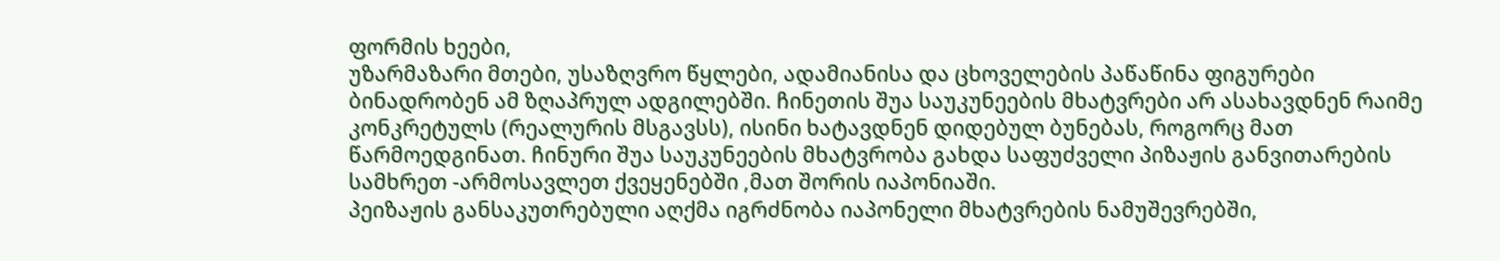ფორმის ხეები,
უზარმაზარი მთები, უსაზღვრო წყლები, ადამიანისა და ცხოველების პაწაწინა ფიგურები
ბინადრობენ ამ ზღაპრულ ადგილებში. ჩინეთის შუა საუკუნეების მხატვრები არ ასახავდნენ რაიმე
კონკრეტულს (რეალურის მსგავსს), ისინი ხატავდნენ დიდებულ ბუნებას, როგორც მათ
წარმოედგინათ. ჩინური შუა საუკუნეების მხატვრობა გახდა საფუძველი პიზაჟის განვითარების
სამხრეთ -არმოსავლეთ ქვეყენებში ,მათ შორის იაპონიაში.
პეიზაჟის განსაკუთრებული აღქმა იგრძნობა იაპონელი მხატვრების ნამუშევრებში,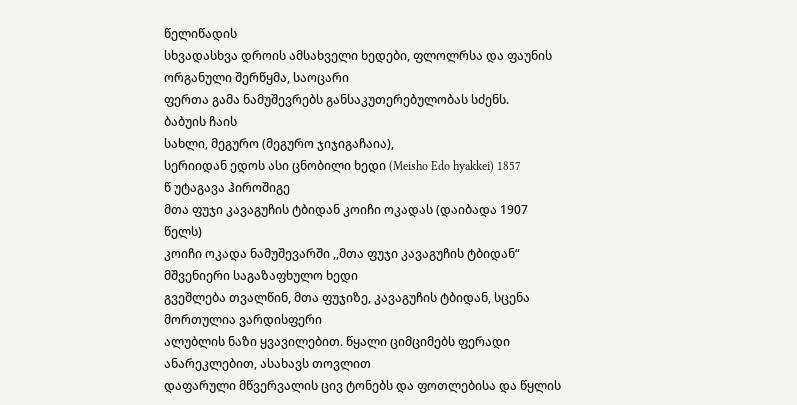წელიწადის
სხვადასხვა დროის ამსახველი ხედები, ფლოლრსა და ფაუნის ორგანული შერწყმა, საოცარი
ფერთა გამა ნამუშევრებს განსაკუთერებულობას სძენს.
ბაბუის ჩაის
სახლი, მეგურო (მეგურო ჯიჯიგაჩაია),
სერიიდან ედოს ასი ცნობილი ხედი (Meisho Edo hyakkei) 1857
წ უტაგავა ჰიროშიგე
მთა ფუჯი კავაგუჩის ტბიდან კოიჩი ოკადას (დაიბადა 1907
წელს)
კოიჩი ოკადა ნამუშევარში ,,მთა ფუჯი კავაგუჩის ტბიდან“ მშვენიერი საგაზაფხულო ხედი
გვეშლება თვალწინ, მთა ფუჯიზე, კავაგუჩის ტბიდან, სცენა მორთულია ვარდისფერი
ალუბლის ნაზი ყვავილებით. წყალი ციმციმებს ფერადი ანარეკლებით, ასახავს თოვლით
დაფარული მწვერვალის ცივ ტონებს და ფოთლებისა და წყლის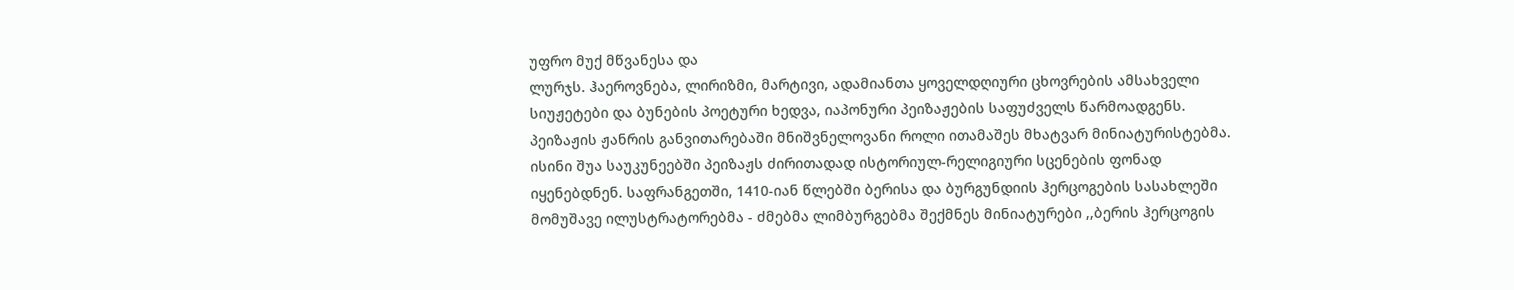უფრო მუქ მწვანესა და
ლურჯს. ჰაეროვნება, ლირიზმი, მარტივი, ადამიანთა ყოველდღიური ცხოვრების ამსახველი
სიუჟეტები და ბუნების პოეტური ხედვა, იაპონური პეიზაჟების საფუძველს წარმოადგენს.
პეიზაჟის ჟანრის განვითარებაში მნიშვნელოვანი როლი ითამაშეს მხატვარ მინიატურისტებმა.
ისინი შუა საუკუნეებში პეიზაჟს ძირითადად ისტორიულ-რელიგიური სცენების ფონად
იყენებდნენ. საფრანგეთში, 1410-იან წლებში ბერისა და ბურგუნდიის ჰერცოგების სასახლეში
მომუშავე ილუსტრატორებმა - ძმებმა ლიმბურგებმა შექმნეს მინიატურები ,,ბერის ჰერცოგის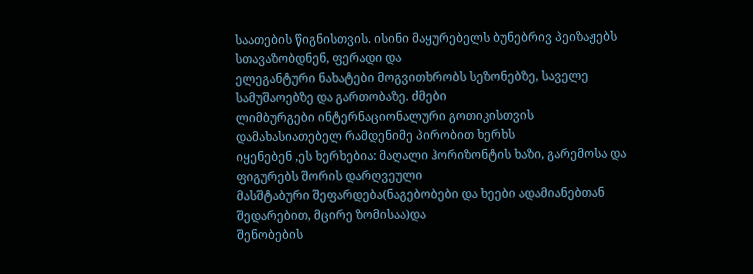საათების წიგნისთვის. ისინი მაყურებელს ბუნებრივ პეიზაჟებს სთავაზობდნენ, ფერადი და
ელეგანტური ნახატები მოგვითხრობს სეზონებზე, საველე სამუშაოებზე და გართობაზე. ძმები
ლიმბურგები ინტერნაციონალური გოთიკისთვის დამახასიათებელ რამდენიმე პირობით ხერხს
იყენებენ ,ეს ხერხებია: მაღალი ჰორიზონტის ხაზი, გარემოსა და ფიგურებს შორის დარღვეული
მასშტაბური შეფარდება(ნაგებობები და ხეები ადამიანებთან შედარებით, მცირე ზომისაა)და
შენობების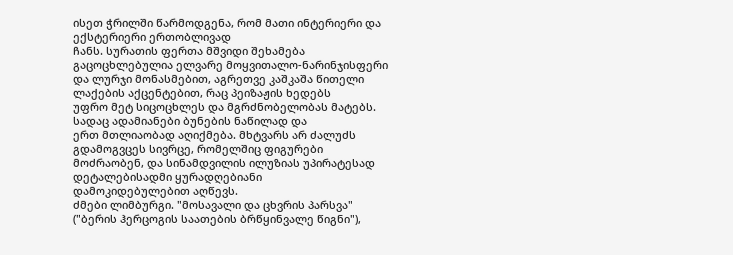ისეთ ჭრილში წარმოდგენა, რომ მათი ინტერიერი და ექსტერიერი ერთობლივად
ჩანს. სურათის ფერთა მშვიდი შეხამება გაცოცხლებულია ელვარე მოყვითალო-ნარინჯისფერი
და ლურჯი მონასმებით, აგრეთვე კაშკაშა წითელი ლაქების აქცენტებით, რაც პეიზაჟის ხედებს
უფრო მეტ სიცოცხლეს და მგრძნობელობას მატებს. სადაც ადამიანები ბუნების ნაწილად და
ერთ მთლიაობად აღიქმება. მხტვარს არ ძალუძს გდამოგვცეს სივრცე, რომელშიც ფიგურები
მოძრაობენ, და სინამდვილის ილუზიას უპირატესად დეტალებისადმი ყურადღებიანი
დამოკიდებულებით აღწევს.
ძმები ლიმბურგი. "მოსავალი და ცხვრის პარსვა" ("ბერის ჰერცოგის საათების ბრწყინვალე წიგნი"),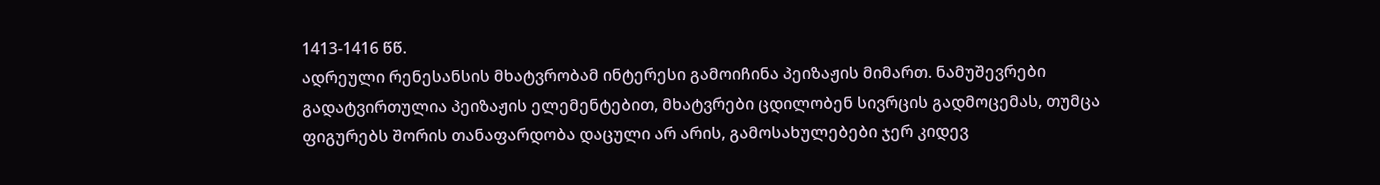1413-1416 წწ.
ადრეული რენესანსის მხატვრობამ ინტერესი გამოიჩინა პეიზაჟის მიმართ. ნამუშევრები
გადატვირთულია პეიზაჟის ელემენტებით, მხატვრები ცდილობენ სივრცის გადმოცემას, თუმცა
ფიგურებს შორის თანაფარდობა დაცული არ არის, გამოსახულებები ჯერ კიდევ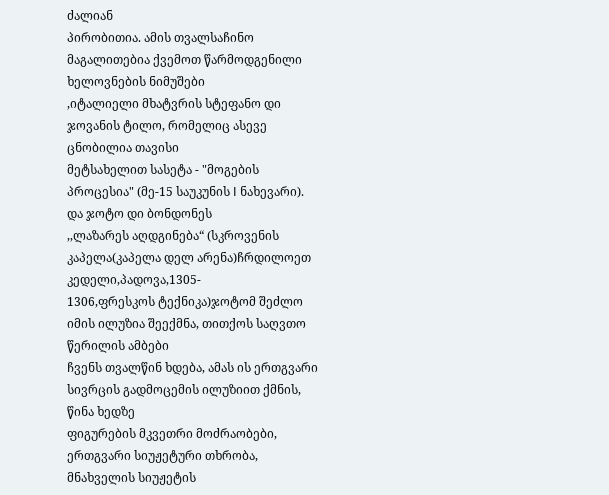ძალიან
პირობითია. ამის თვალსაჩინო მაგალითებია ქვემოთ წარმოდგენილი ხელოვნების ნიმუშები
,იტალიელი მხატვრის სტეფანო დი ჯოვანის ტილო, რომელიც ასევე ცნობილია თავისი
მეტსახელით სასეტა - "მოგების პროცესია" (მე-15 საუკუნის I ნახევარი). და ჯოტო დი ბონდონეს
,,ლაზარეს აღდგინება“ (სკროვენის კაპელა(კაპელა დელ არენა)ჩრდილოეთ კედელი,პადოვა,1305-
1306,ფრესკოს ტექნიკა)ჯოტომ შეძლო იმის ილუზია შეექმნა, თითქოს საღვთო წერილის ამბები
ჩვენს თვალწინ ხდება, ამას ის ერთგვარი სივრცის გადმოცემის ილუზიით ქმნის, წინა ხედზე
ფიგურების მკვეთრი მოძრაობები, ერთგვარი სიუჟეტური თხრობა, მნახველის სიუჟეტის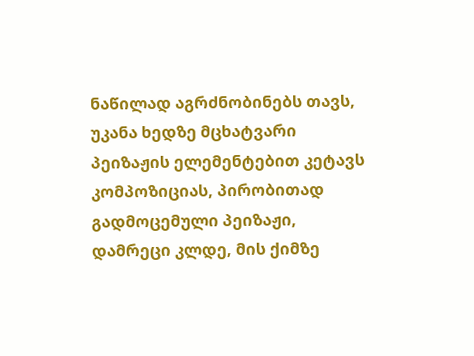ნაწილად აგრძნობინებს თავს, უკანა ხედზე მცხატვარი პეიზაჟის ელემენტებით კეტავს
კომპოზიციას, პირობითად გადმოცემული პეიზაჟი, დამრეცი კლდე, მის ქიმზე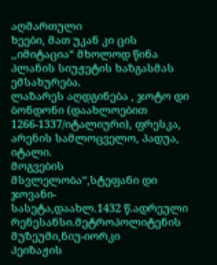აღმართული
ხეები, მათ უკან კი ცის ,,იმიტაცია“ მხოლოდ წინა პლანის სიუჟეტის ხაზგასმას ემსახურება.
ლაზარეს აღდგინება , ჯოტო დი ბონდონი (დაახლოებით
1266-1337/იტალიური), ფრესკა, არენის სამლოცველო, პადუა,
იტალი.
მოგვების მსვლელობა“,სტეფანი დი ჯოვანი-
სასეტა,დაახლ.1432 წ.ადრეული
რენესანსი.მეტროპოლიტენის მუზეუმი,ნიუ-იორკი
პეიზაჟის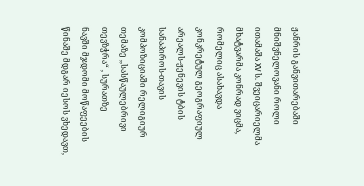ჟანრის განვითარებაში მნიშვნელოვანი როლი ითამაშა XV ს. შვეიცარიელმა
მხატვარმა კონრად ვიცმა, რომელიც ასახავდა კონკრეტულ გეოგრაფიულ არეალს-ჟენევის ტბის
სანაპიროს-თავის კომპოზიციაში რელიგიურ თემაზე ,,სასწაულებრივი თევზჭრა“ , სურათზე
ნავში მჯდომი მოწაფეების წინაშე მდგარ იესოს ვხედავთ,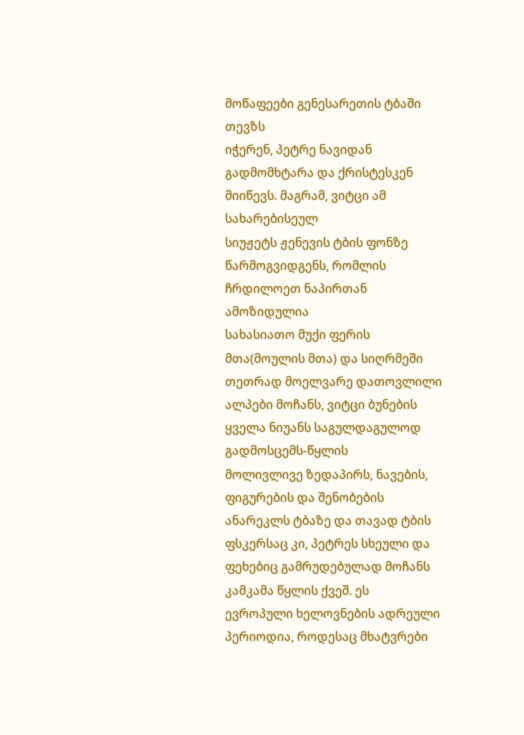მოწაფეები გენესარეთის ტბაში თევზს
იჭერენ, პეტრე ნავიდან გადმომხტარა და ქრისტესკენ მიიწევს. მაგრამ, ვიტცი ამ სახარებისეულ
სიუჟეტს ჟენევის ტბის ფონზე წარმოგვიდგენს, რომლის ჩრდილოეთ ნაპირთან ამოზიდულია
სახასიათო მუქი ფერის მთა(მოულის მთა) და სიღრმეში თეთრად მოელვარე დათოვლილი
ალპები მოჩანს, ვიტცი ბუნების ყველა ნიუანს საგულდაგულოდ გადმოსცემს-წყლის
მოლივლივე ზედაპირს, ნავების, ფიგურების და შენობების ანარეკლს ტბაზე და თავად ტბის
ფსკერსაც კი, პეტრეს სხეული და ფეხებიც გამრუდებულად მოჩანს კამკამა წყლის ქვეშ. ეს
ევროპული ხელოვნების ადრეული პერიოდია, როდესაც მხატვრები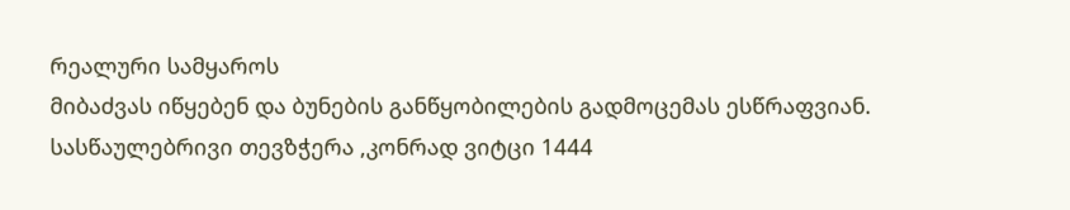რეალური სამყაროს
მიბაძვას იწყებენ და ბუნების განწყობილების გადმოცემას ესწრაფვიან.
სასწაულებრივი თევზჭერა ,კონრად ვიტცი 1444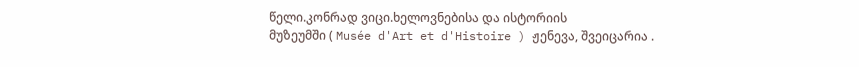წელი.კონრად ვიცი.ხელოვნებისა და ისტორიის
მუზეუმში ( Musée d'Art et d'Histoire ) ჟენევა, შვეიცარია .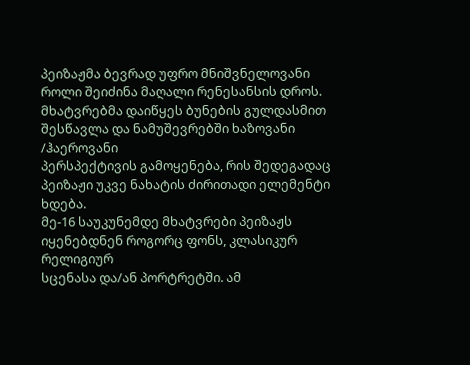პეიზაჟმა ბევრად უფრო მნიშვნელოვანი როლი შეიძინა მაღალი რენესანსის დროს.
მხატვრებმა დაიწყეს ბუნების გულდასმით შესწავლა და ნამუშევრებში ხაზოვანი /ჰაეროვანი
პერსპექტივის გამოყენება, რის შედეგადაც პეიზაჟი უკვე ნახატის ძირითადი ელემენტი ხდება.
მე-16 საუკუნემდე მხატვრები პეიზაჟს იყენებდნენ როგორც ფონს, კლასიკურ რელიგიურ
სცენასა და/ან პორტრეტში. ამ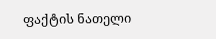ფაქტის ნათელი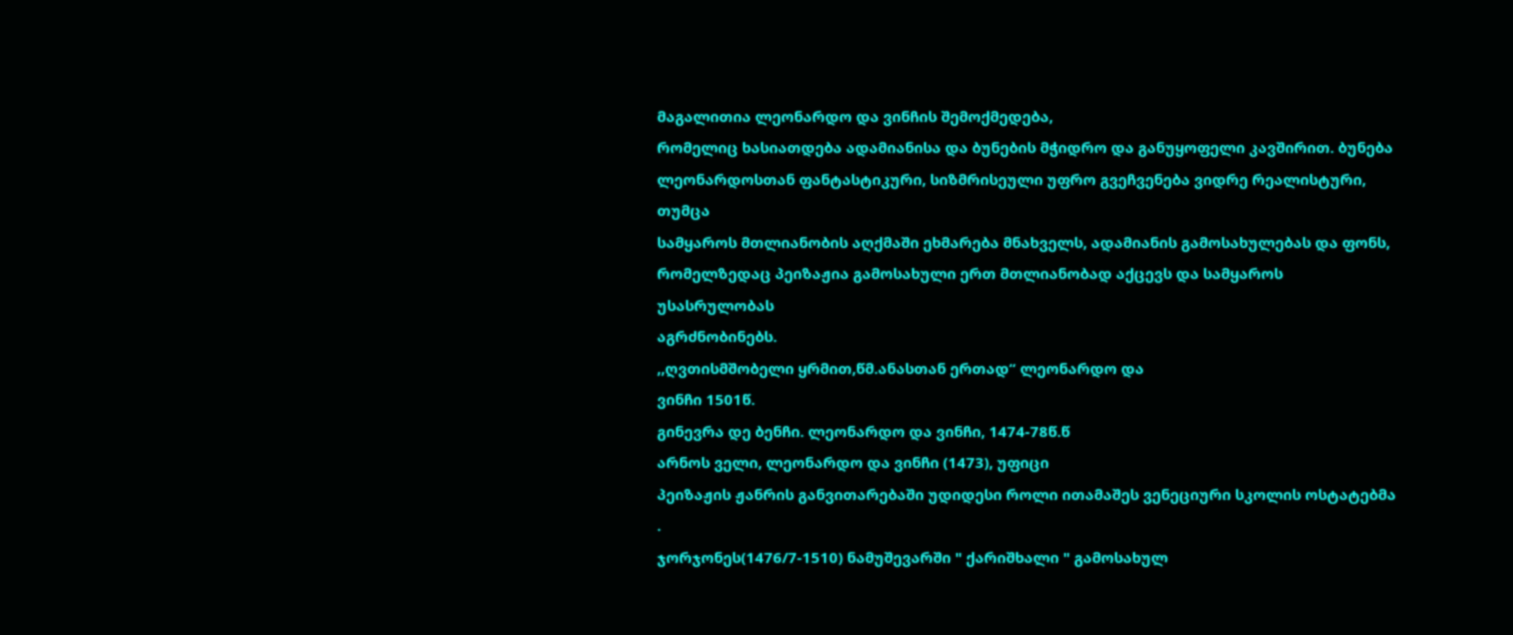მაგალითია ლეონარდო და ვინჩის შემოქმედება,
რომელიც ხასიათდება ადამიანისა და ბუნების მჭიდრო და განუყოფელი კავშირით. ბუნება
ლეონარდოსთან ფანტასტიკური, სიზმრისეული უფრო გვეჩვენება ვიდრე რეალისტური, თუმცა
სამყაროს მთლიანობის აღქმაში ეხმარება მნახველს, ადამიანის გამოსახულებას და ფონს,
რომელზედაც პეიზაჟია გამოსახული ერთ მთლიანობად აქცევს და სამყაროს უსასრულობას
აგრძნობინებს.
,,ღვთისმშობელი ყრმით,წმ.ანასთან ერთად“ ლეონარდო და
ვინჩი 1501წ.
გინევრა დე ბენჩი. ლეონარდო და ვინჩი, 1474-78წ.წ
არნოს ველი, ლეონარდო და ვინჩი (1473), უფიცი
პეიზაჟის ჟანრის განვითარებაში უდიდესი როლი ითამაშეს ვენეციური სკოლის ოსტატებმა .
ჯორჯონეს(1476/7-1510) ნამუშევარში " ქარიშხალი " გამოსახულ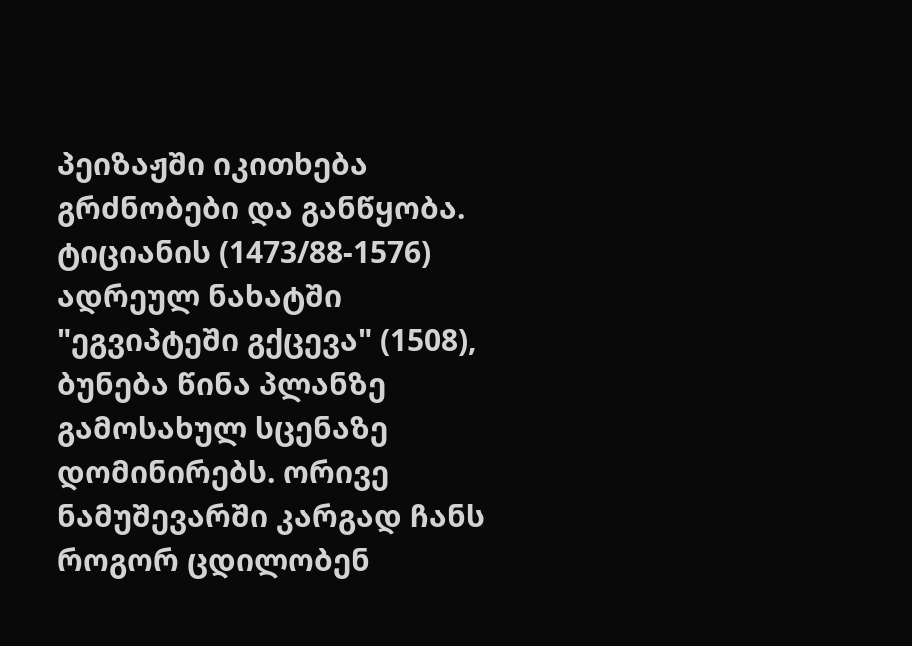პეიზაჟში იკითხება
გრძნობები და განწყობა.
ტიციანის (1473/88-1576) ადრეულ ნახატში "ეგვიპტეში გქცევა" (1508), ბუნება წინა პლანზე
გამოსახულ სცენაზე დომინირებს. ორივე ნამუშევარში კარგად ჩანს როგორ ცდილობენ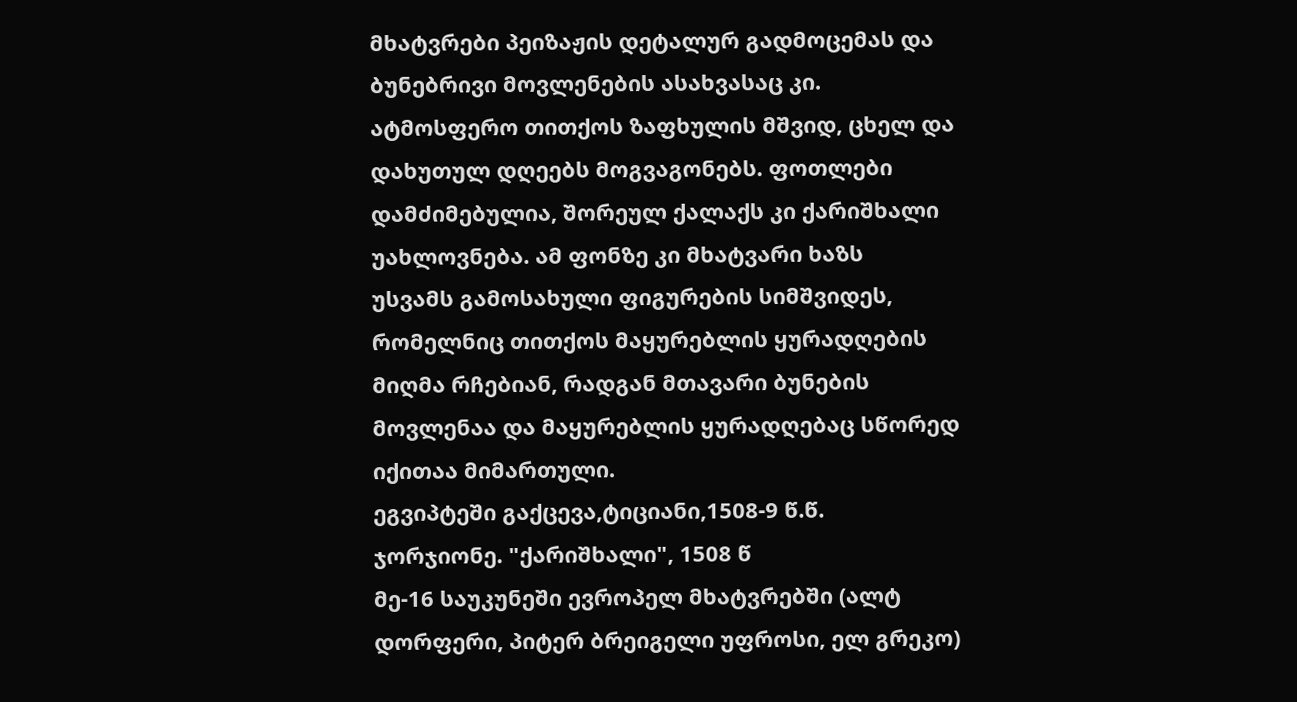მხატვრები პეიზაჟის დეტალურ გადმოცემას და ბუნებრივი მოვლენების ასახვასაც კი.
ატმოსფერო თითქოს ზაფხულის მშვიდ, ცხელ და დახუთულ დღეებს მოგვაგონებს. ფოთლები
დამძიმებულია, შორეულ ქალაქს კი ქარიშხალი უახლოვნება. ამ ფონზე კი მხატვარი ხაზს
უსვამს გამოსახული ფიგურების სიმშვიდეს, რომელნიც თითქოს მაყურებლის ყურადღების
მიღმა რჩებიან, რადგან მთავარი ბუნების მოვლენაა და მაყურებლის ყურადღებაც სწორედ
იქითაა მიმართული.
ეგვიპტეში გაქცევა,ტიციანი,1508-9 წ.წ.
ჯორჯიონე. "ქარიშხალი", 1508 წ
მე-16 საუკუნეში ევროპელ მხატვრებში (ალტ დორფერი, პიტერ ბრეიგელი უფროსი, ელ გრეკო)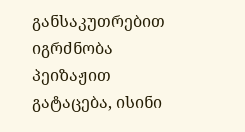განსაკუთრებით იგრძნობა პეიზაჟით გატაცება, ისინი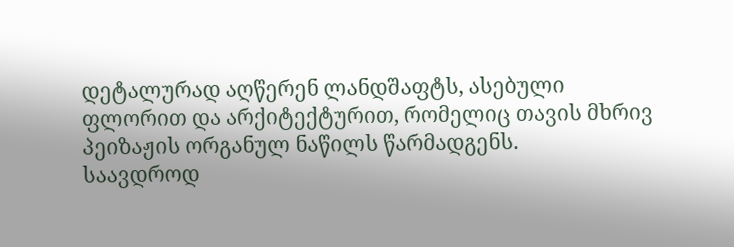დეტალურად აღწერენ ლანდშაფტს, ასებული
ფლორით და არქიტექტურით, რომელიც თავის მხრივ პეიზაჟის ორგანულ ნაწილს წარმადგენს.
საავდროდ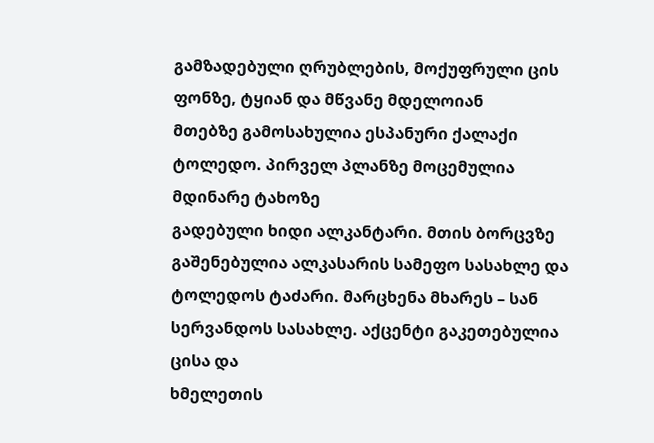გამზადებული ღრუბლების, მოქუფრული ცის ფონზე, ტყიან და მწვანე მდელოიან
მთებზე გამოსახულია ესპანური ქალაქი ტოლედო. პირველ პლანზე მოცემულია მდინარე ტახოზე
გადებული ხიდი ალკანტარი. მთის ბორცვზე გაშენებულია ალკასარის სამეფო სასახლე და
ტოლედოს ტაძარი. მარცხენა მხარეს – სან სერვანდოს სასახლე. აქცენტი გაკეთებულია ცისა და
ხმელეთის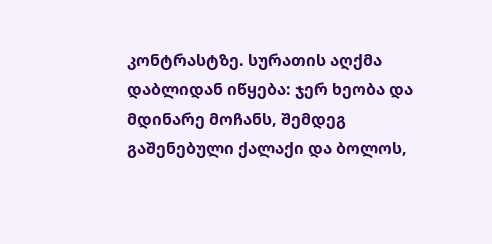კონტრასტზე. სურათის აღქმა დაბლიდან იწყება: ჯერ ხეობა და მდინარე მოჩანს, შემდეგ
გაშენებული ქალაქი და ბოლოს,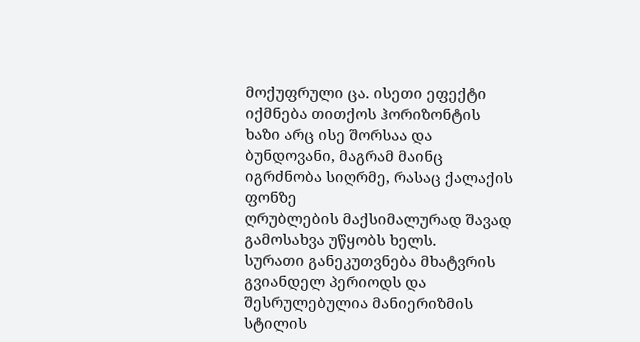მოქუფრული ცა. ისეთი ეფექტი იქმნება თითქოს ჰორიზონტის
ხაზი არც ისე შორსაა და ბუნდოვანი, მაგრამ მაინც იგრძნობა სიღრმე, რასაც ქალაქის ფონზე
ღრუბლების მაქსიმალურად შავად გამოსახვა უწყობს ხელს.
სურათი განეკუთვნება მხატვრის გვიანდელ პერიოდს და შესრულებულია მანიერიზმის სტილის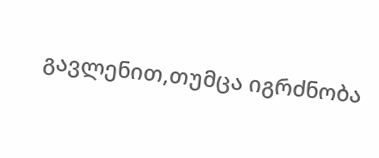გავლენით,თუმცა იგრძნობა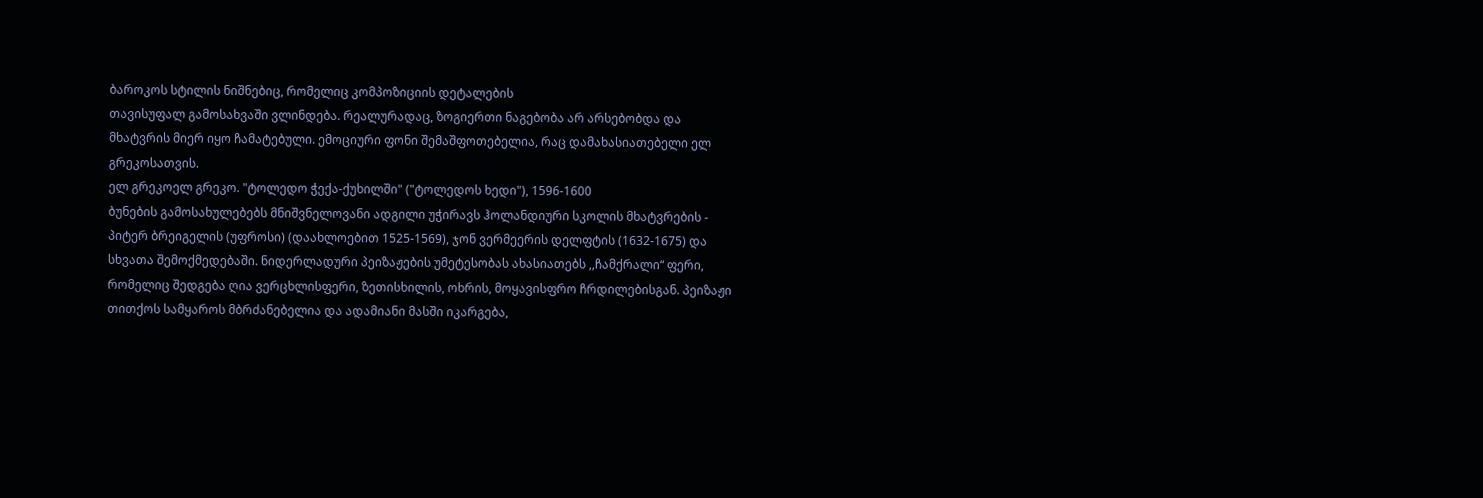ბაროკოს სტილის ნიშნებიც, რომელიც კომპოზიციის დეტალების
თავისუფალ გამოსახვაში ვლინდება. რეალურადაც, ზოგიერთი ნაგებობა არ არსებობდა და
მხატვრის მიერ იყო ჩამატებული. ემოციური ფონი შემაშფოთებელია, რაც დამახასიათებელი ელ
გრეკოსათვის.
ელ გრეკოელ გრეკო. "ტოლედო ჭექა-ქუხილში" ("ტოლედოს ხედი"), 1596-1600
ბუნების გამოსახულებებს მნიშვნელოვანი ადგილი უჭირავს ჰოლანდიური სკოლის მხატვრების -
პიტერ ბრეიგელის (უფროსი) (დაახლოებით 1525-1569), ჯონ ვერმეერის დელფტის (1632-1675) და
სხვათა შემოქმედებაში. ნიდერლადური პეიზაჟების უმეტესობას ახასიათებს ,,ჩამქრალი“ ფერი,
რომელიც შედგება ღია ვერცხლისფერი, ზეთისხილის, ოხრის, მოყავისფრო ჩრდილებისგან. პეიზაჟი
თითქოს სამყაროს მბრძანებელია და ადამიანი მასში იკარგება,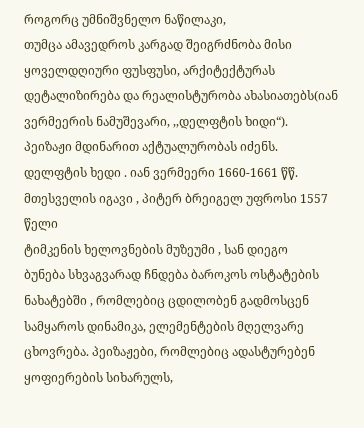როგორც უმნიშვნელო ნაწილაკი,
თუმცა ამავედროს კარგად შეიგრძნობა მისი ყოველდღიური ფუსფუსი, არქიტექტურას
დეტალიზირება და რეალისტურობა ახასიათებს(იან ვერმეერის ნამუშევარი, ,,დელფტის ხიდი“).
პეიზაჟი მდინარით აქტუალურობას იძენს.
დელფტის ხედი . იან ვერმეერი 1660-1661 წწ.
მთესველის იგავი , პიტერ ბრეიგელ უფროსი 1557 წელი
ტიმკენის ხელოვნების მუზეუმი , სან დიეგო
ბუნება სხვაგვარად ჩნდება ბაროკოს ოსტატების ნახატებში , რომლებიც ცდილობენ გადმოსცენ
სამყაროს დინამიკა, ელემენტების მღელვარე ცხოვრება. პეიზაჟები, რომლებიც ადასტურებენ
ყოფიერების სიხარულს,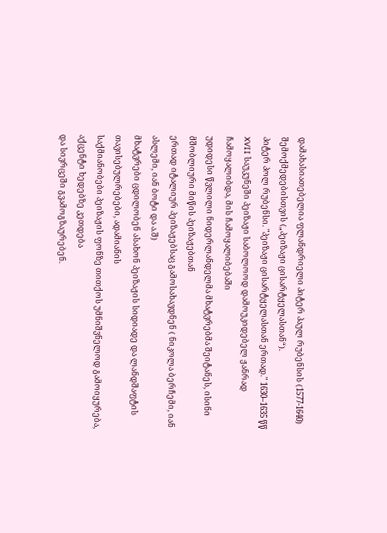დამახასიათებელია ფლანდრიელი პიტერ პაულ რუბენსის (1577-1640)
შემოქმედებისთვის („პეიზაჟი ცისარტყელასთან“).
პიტერ პოლ რუბენსი. "პეიზაჟი ცისარტყელასთან ერთად." 1630–1635 წწ
XVII საუკუნეში პეიზაჟი საბოლოოდ დამოუკიდებელ ჟანრად ჩამოყალიბდა, მის ჩამოყალიბებაში
უდიდესი წვლილი ნიდერლანდელმა მხატვრებმა შეიტანეს, ისინი მშობლიური მიწის პეიზაჟებთან
ერთად იტალიურ პეიზაჟებსაც გამოსახავდნენ ( ნიკოლა ბერჩემი, იან ასლემი, იან ბოტი და ა.შ)
მხატვრები ცდილობენ ასახონ პეიზაჟის სიდიადე და ლანდშაფტის თავისებულრებები, ადამიანის
საქმიანობები პეიზაჟის ფონზე თითქოს უმნიშვნელოდ გამოიყურება, აქცენტი ხედებზე კეთდება
და სივრცეში გვამოგზაურებენ.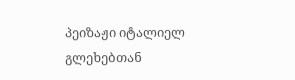პეიზაჟი იტალიელ გლეხებთან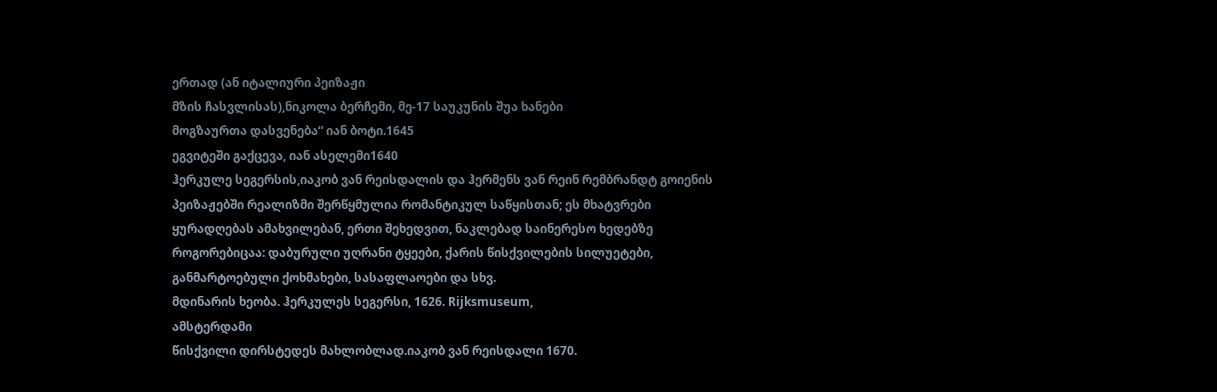ერთად (ან იტალიური პეიზაჟი
მზის ჩასვლისას),ნიკოლა ბერჩემი, მე-17 საუკუნის შუა ხანები
მოგზაურთა დასვენება“ იან ბოტი.1645
ეგვიტეში გაქცევა, იან ასელემი1640
ჰერკულე სეგერსის,იაკობ ვან რეისდალის და ჰერმენს ვან რეინ რემბრანდტ გოიენის
პეიზაჟებში რეალიზმი შერწყმულია რომანტიკულ საწყისთან; ეს მხატვრები
ყურადღებას ამახვილებან, ერთი შეხედვით, ნაკლებად საინერესო ხედებზე
როგორებიცაა: დაბურული უღრანი ტყეები, ქარის წისქვილების სილუეტები,
განმარტოებული ქოხმახები, სასაფლაოები და სხვ.
მდინარის ხეობა. ჰერკულეს სეგერსი, 1626. Rijksmuseum,
ამსტერდამი
წისქვილი დირსტედეს მახლობლად.იაკობ ვან რეისდალი 1670.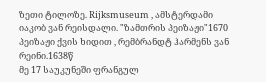ზეთი ტილოზე. Rijksmuseum , ამსტერდამი
იაკობ ვან რეისდალი. "ზამთრის პეიზაჟი"1670
პეიზაჟი ქვის ხიდით , რემბრანდტ ჰარმენს ვან რეინი.1638წ
მე 17 საუკუნეში ფრანგულ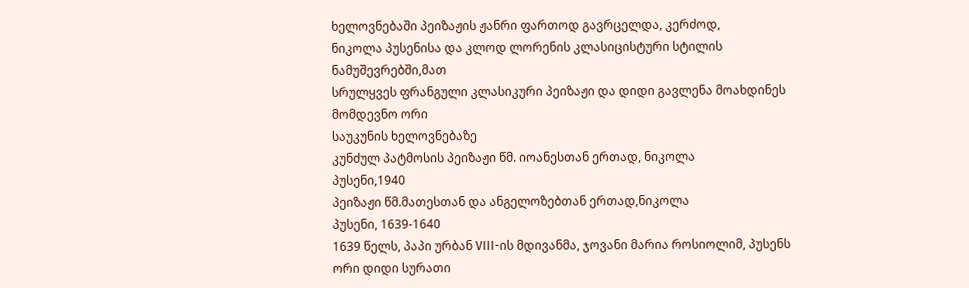ხელოვნებაში პეიზაჟის ჟანრი ფართოდ გავრცელდა, კერძოდ,
ნიკოლა პუსენისა და კლოდ ლორენის კლასიცისტური სტილის ნამუშევრებში,მათ
სრულყვეს ფრანგული კლასიკური პეიზაჟი და დიდი გავლენა მოახდინეს მომდევნო ორი
საუკუნის ხელოვნებაზე
კუნძულ პატმოსის პეიზაჟი წმ. იოანესთან ერთად, ნიკოლა
პუსენი,1940
პეიზაჟი წმ.მათესთან და ანგელოზებთან ერთად,ნიკოლა
პუსენი, 1639-1640
1639 წელს, პაპი ურბან VIII-ის მდივანმა, ჯოვანი მარია როსიოლიმ, პუსენს ორი დიდი სურათი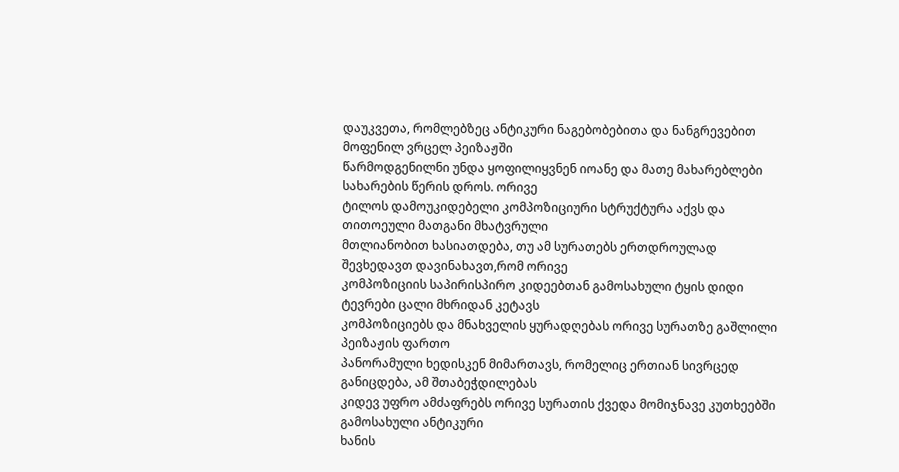დაუკვეთა, რომლებზეც ანტიკური ნაგებობებითა და ნანგრევებით მოფენილ ვრცელ პეიზაჟში
წარმოდგენილნი უნდა ყოფილიყვნენ იოანე და მათე მახარებლები სახარების წერის დროს. ორივე
ტილოს დამოუკიდებელი კომპოზიციური სტრუქტურა აქვს და თითოეული მათგანი მხატვრული
მთლიანობით ხასიათდება, თუ ამ სურათებს ერთდროულად შევხედავთ დავინახავთ,რომ ორივე
კომპოზიციის საპირისპირო კიდეებთან გამოსახული ტყის დიდი ტევრები ცალი მხრიდან კეტავს
კომპოზიციებს და მნახველის ყურადღებას ორივე სურათზე გაშლილი პეიზაჟის ფართო
პანორამული ხედისკენ მიმართავს, რომელიც ერთიან სივრცედ განიცდება, ამ შთაბეჭდილებას
კიდევ უფრო ამძაფრებს ორივე სურათის ქვედა მომიჯნავე კუთხეებში გამოსახული ანტიკური
ხანის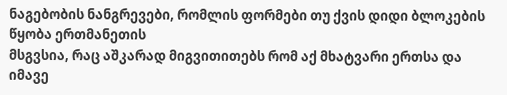ნაგებობის ნანგრევები, რომლის ფორმები თუ ქვის დიდი ბლოკების წყობა ერთმანეთის
მსგვსია, რაც აშკარად მიგვითითებს რომ აქ მხატვარი ერთსა და იმავე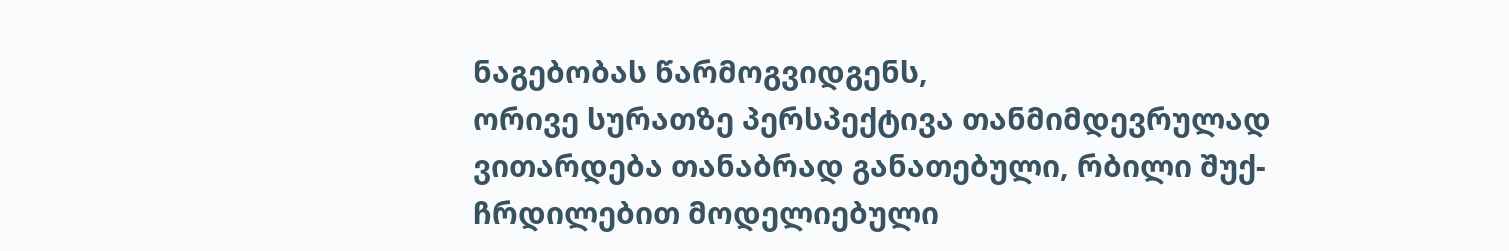ნაგებობას წარმოგვიდგენს,
ორივე სურათზე პერსპექტივა თანმიმდევრულად ვითარდება თანაბრად განათებული, რბილი შუქ-
ჩრდილებით მოდელიებული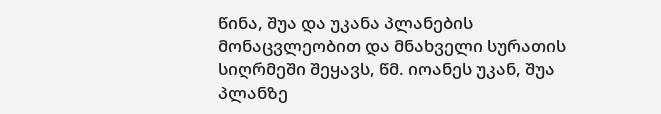წინა, შუა და უკანა პლანების მონაცვლეობით და მნახველი სურათის
სიღრმეში შეყავს, წმ. იოანეს უკან, შუა პლანზე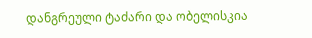დანგრეული ტაძარი და ობელისკია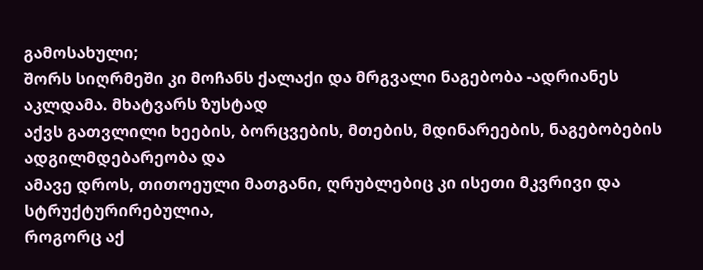გამოსახული;
შორს სიღრმეში კი მოჩანს ქალაქი და მრგვალი ნაგებობა -ადრიანეს აკლდამა. მხატვარს ზუსტად
აქვს გათვლილი ხეების, ბორცვების, მთების, მდინარეების, ნაგებობების ადგილმდებარეობა და
ამავე დროს, თითოეული მათგანი, ღრუბლებიც კი ისეთი მკვრივი და სტრუქტურირებულია,
როგორც აქ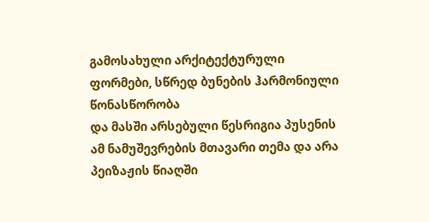გამოსახული არქიტექტურული ფორმები, სწრედ ბუნების ჰარმონიული წონასწორობა
და მასში არსებული წესრიგია პუსენის ამ ნამუშევრების მთავარი თემა და არა პეიზაჟის წიაღში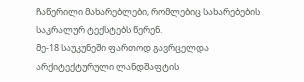ჩაწერილი მახარებლები, რომლებიც სახარებების საკრალურ ტექსტებს წერენ.
მე-18 საუკუნეში ფართოდ გავრცელდა არქიტექტურული ლანდშაფტის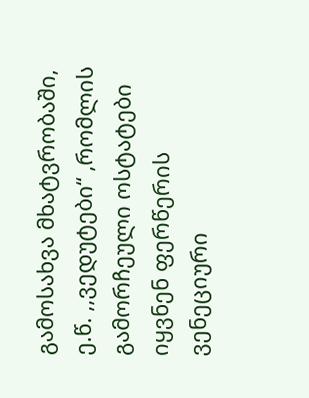გამოსახვა მხატვრობაში,
ე.წ. ,,ვედუტები“ ,რომლის გამორჩეული ოსტატები იყვნენ ფერწერის ვენეციური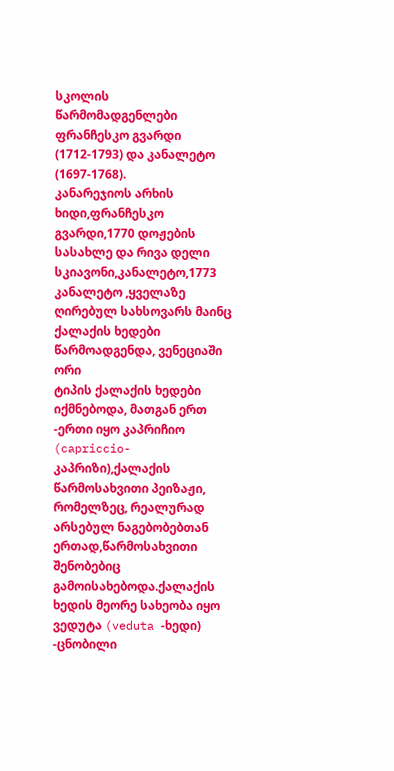სკოლის
წარმომადგენლები ფრანჩესკო გვარდი (1712-1793) და კანალეტო (1697-1768).
კანარეჯიოს არხის ხიდი,ფრანჩესკო გვარდი,1770 დოჟების სასახლე და რივა დელი სკიავონი,კანალეტო,1773
კანალეტო ,ყველაზე ღირებულ სახსოვარს მაინც ქალაქის ხედები წარმოადგენდა, ვენეციაში ორი
ტიპის ქალაქის ხედები იქმნებოდა, მათგან ერთ -ერთი იყო კაპრიჩიო (capriccio-კაპრიზი),ქალაქის
წარმოსახვითი პეიზაჟი, რომელზეც, რეალურად არსებულ ნაგებობებთან ერთად,წარმოსახვითი
შენობებიც გამოისახებოდა.ქალაქის ხედის მეორე სახეობა იყო ვედუტა (veduta -ხედი) -ცნობილი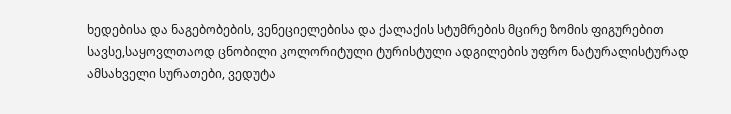ხედებისა და ნაგებობების, ვენეციელებისა და ქალაქის სტუმრების მცირე ზომის ფიგურებით
სავსე,საყოვლთაოდ ცნობილი კოლორიტული ტურისტული ადგილების უფრო ნატურალისტურად
ამსახველი სურათები, ვედუტა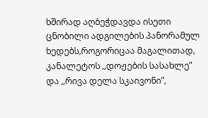ხშირად აღბეჭდავდა ისეთი ცნობილი ადგილების პანორამულ
ხედებს,როგორიცაა მაგალითად, კანალეტოს ,,დოჟების სასახლე“ და ,,რივა დელა სკაივონი“,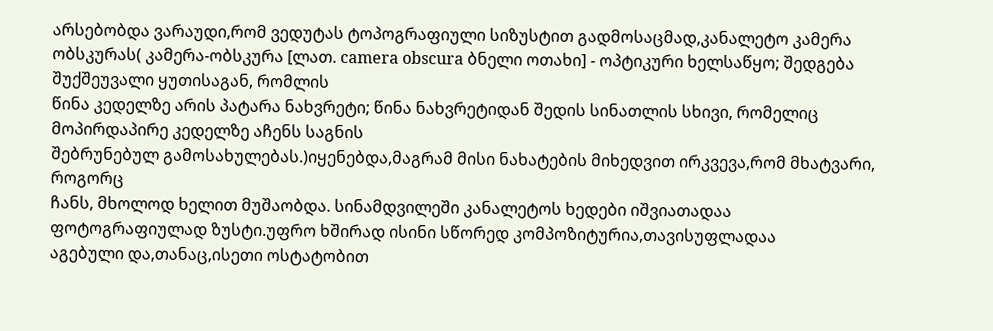არსებობდა ვარაუდი,რომ ვედუტას ტოპოგრაფიული სიზუსტით გადმოსაცმად,კანალეტო კამერა
ობსკურას( კამერა-ობსკურა [ლათ. camera obscura ბნელი ოთახი] - ოპტიკური ხელსაწყო; შედგება შუქშეუვალი ყუთისაგან, რომლის
წინა კედელზე არის პატარა ნახვრეტი; წინა ნახვრეტიდან შედის სინათლის სხივი, რომელიც მოპირდაპირე კედელზე აჩენს საგნის
შებრუნებულ გამოსახულებას.)იყენებდა,მაგრამ მისი ნახატების მიხედვით ირკვევა,რომ მხატვარი, როგორც
ჩანს, მხოლოდ ხელით მუშაობდა. სინამდვილეში კანალეტოს ხედები იშვიათადაა
ფოტოგრაფიულად ზუსტი.უფრო ხშირად ისინი სწორედ კომპოზიტურია,თავისუფლადაა
აგებული და,თანაც,ისეთი ოსტატობით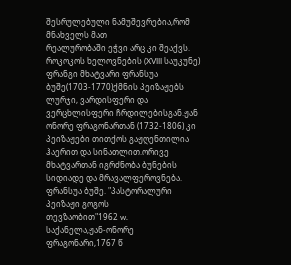შესრულებული ნამუშევრებია,რომ მნახველს მათ
რეალურობაში ეჭვი არც კი შეაქვს.
როკოკოს ხელოვნების (XVIII საუკუნე) ფრანგი მხატვარი ფრანსუა ბუშე(1703-1770)ქმნის პეიზაჟებს
ლურჯი, ვარდისფერი და ვერცხლისფერი ჩრდილებისგან.ჟან ონორე ფრაგონართან (1732-1806) კი
პეიზაჟები თითქოს გაჟღენთილია ჰაერით და სინათლით.ორივე მხატვართან იგრძნობა ბუნების
სიდიადე და მრავალფეროვნება.
ფრანსუა ბუშე. "პასტორალური პეიზაჟი გოგოს
თევზაობით"1962 w.
საქანელა,ჟან-ონორე ფრაგონარი,1767 წ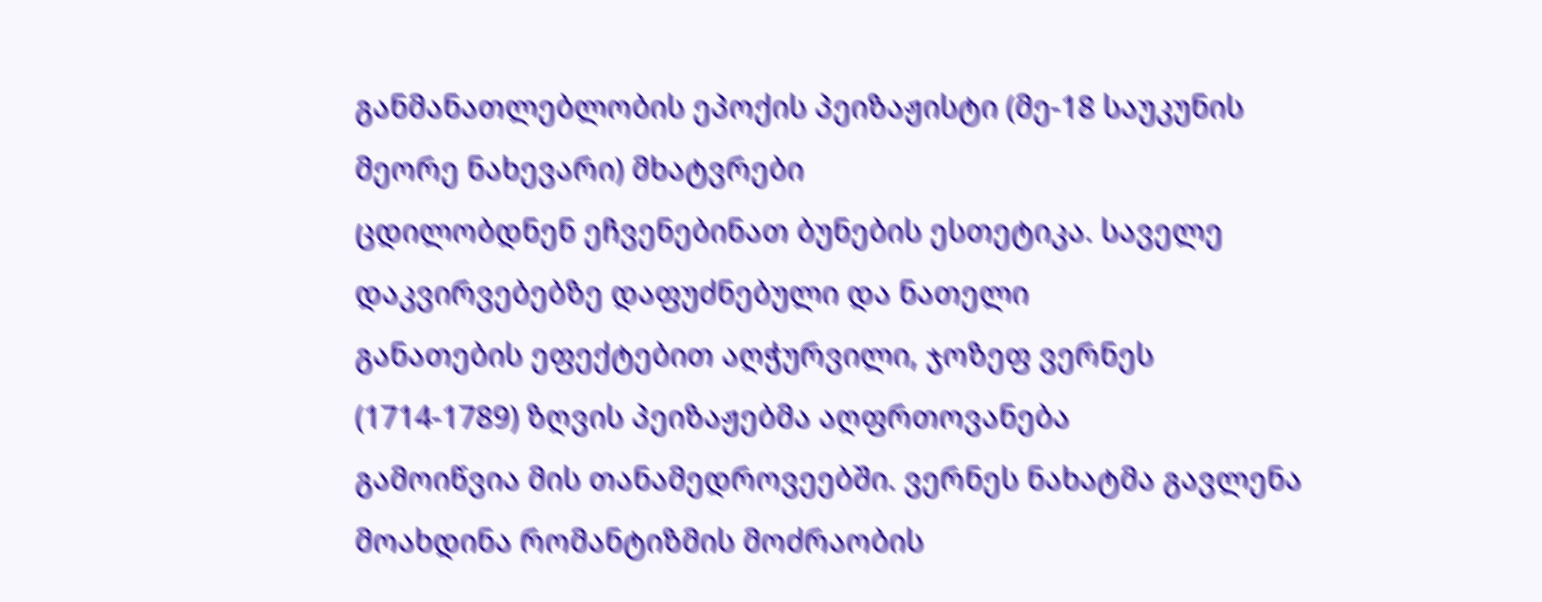განმანათლებლობის ეპოქის პეიზაჟისტი (მე-18 საუკუნის მეორე ნახევარი) მხატვრები
ცდილობდნენ ეჩვენებინათ ბუნების ესთეტიკა. საველე დაკვირვებებზე დაფუძნებული და ნათელი
განათების ეფექტებით აღჭურვილი, ჯოზეფ ვერნეს (1714-1789) ზღვის პეიზაჟებმა აღფრთოვანება
გამოიწვია მის თანამედროვეებში. ვერნეს ნახატმა გავლენა მოახდინა რომანტიზმის მოძრაობის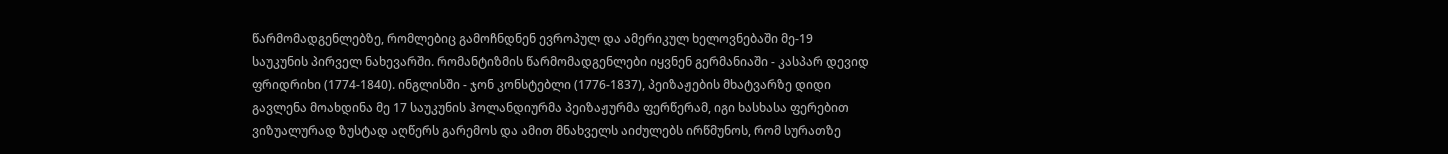წარმომადგენლებზე, რომლებიც გამოჩნდნენ ევროპულ და ამერიკულ ხელოვნებაში მე-19
საუკუნის პირველ ნახევარში. რომანტიზმის წარმომადგენლები იყვნენ გერმანიაში - კასპარ დევიდ
ფრიდრიხი (1774-1840). ინგლისში - ჯონ კონსტებლი (1776-1837), პეიზაჟების მხატვარზე დიდი
გავლენა მოახდინა მე 17 საუკუნის ჰოლანდიურმა პეიზაჟურმა ფერწერამ, იგი ხასხასა ფერებით
ვიზუალურად ზუსტად აღწერს გარემოს და ამით მნახველს აიძულებს ირწმუნოს, რომ სურათზე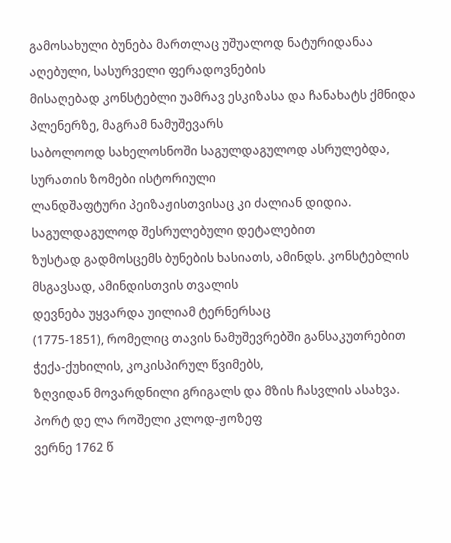გამოსახული ბუნება მართლაც უშუალოდ ნატურიდანაა აღებული, სასურველი ფერადოვნების
მისაღებად კონსტებლი უამრავ ესკიზასა და ჩანახატს ქმნიდა პლენერზე, მაგრამ ნამუშევარს
საბოლოოდ სახელოსნოში საგულდაგულოდ ასრულებდა, სურათის ზომები ისტორიული
ლანდშაფტური პეიზაჟისთვისაც კი ძალიან დიდია. საგულდაგულოდ შესრულებული დეტალებით
ზუსტად გადმოსცემს ბუნების ხასიათს, ამინდს. კონსტებლის მსგავსად, ამინდისთვის თვალის
დევნება უყვარდა უილიამ ტერნერსაც
(1775-1851), რომელიც თავის ნამუშევრებში განსაკუთრებით ჭექა-ქუხილის, კოკისპირულ წვიმებს,
ზღვიდან მოვარდნილი გრიგალს და მზის ჩასვლის ასახვა.
პორტ დე ლა როშელი კლოდ-ჟოზეფ
ვერნე 1762 წ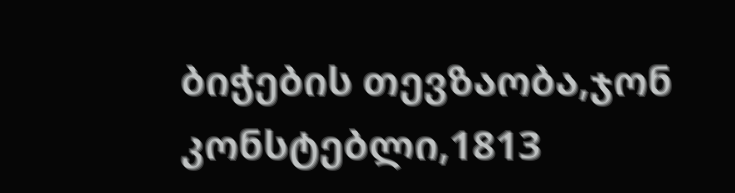ბიჭების თევზაობა,ჯონ კონსტებლი,1813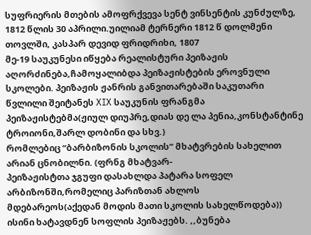სუფრიერის მთების ამოფრქვევა სენტ ვინსენტის კუნძულზე,
1812 წლის 30 აპრილი.უილიამ ტერნერი 1812 წ დოლმენი თოვლში, კასპარ დევიდ ფრიდრიხი, 1807
მე-19 საუკუნესი იწყება რეალისტური პეიზაჟის აღორძინება,ჩამოყალიბდა პეიზაჟისტების ეროვნული
სკოლები. პეიზაჟის ჟანრის განვითარებაში საკუთარი წვლილი შეიტანეს XIX საუკუნის ფრანგმა
პეიზაჟისტებმა(ჟიულ დიუპრე,დიას დე ლა პენია,კონსტანტინე ტროიონი,შარლ დობინი და სხვ.)
რომლებიც “ბარბიზონის სკოლის” მხატვრების სახელით არიან ცნობილნი. (ფრნგ მხატვარ-
პეიზაჟისტთა ჯგუფი დასახლდა პატარა სოფელ არბიზონში,რომელიც პარიზთან ახლოს
მდებარეოს(აქედან მოდის მათი სკოლის სახელწოდება)) ისინი ხატავდნენ სოფლის პეიზაჟებს. ,,ბუნება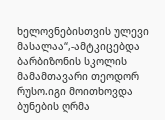ხელოვნებისთვის ულევი მასალაა“,-ამტკიცებდა ბარბიზონის სკოლის მამამთავარი თეოდორ
რუსო.იგი მოითხოვდა ბუნების ღრმა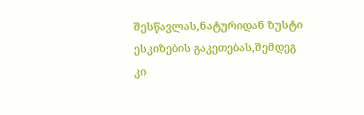შესწავლას,ნატურიდან ზუსტი ესკიზების გაკეთებას,შემდეგ კი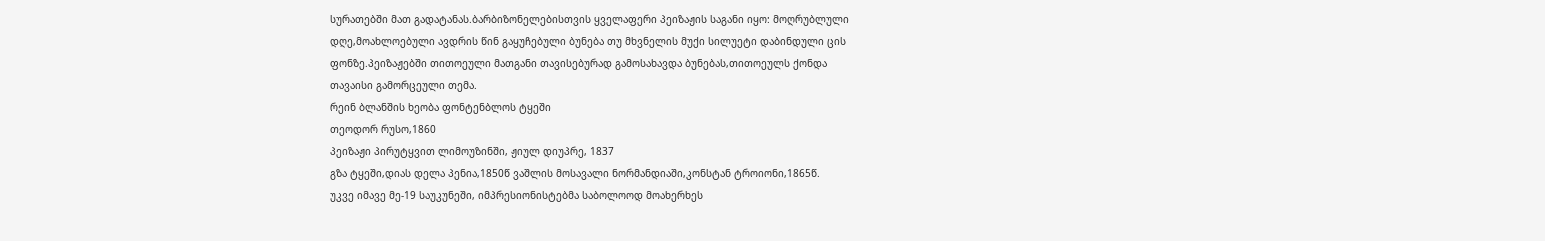სურათებში მათ გადატანას.ბარბიზონელებისთვის ყველაფერი პეიზაჟის საგანი იყო: მოღრუბლული
დღე,მოახლოებული ავდრის წინ გაყუჩებული ბუნება თუ მხვნელის მუქი სილუეტი დაბინდული ცის
ფონზე.პეიზაჟებში თითოეული მათგანი თავისებურად გამოსახავდა ბუნებას,თითოეულს ქონდა
თავაისი გამორცეული თემა.
რეინ ბლანშის ხეობა ფონტენბლოს ტყეში
თეოდორ რუსო,1860
პეიზაჟი პირუტყვით ლიმოუზინში, ჟიულ დიუპრე, 1837
გზა ტყეში,დიას დელა პენია,1850წ ვაშლის მოსავალი ნორმანდიაში,კონსტან ტროიონი,1865წ.
უკვე იმავე მე-19 საუკუნეში, იმპრესიონისტებმა საბოლოოდ მოახერხეს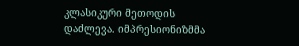კლასიკური მეთოდის
დაძლევა. იმპრესიონიზმმა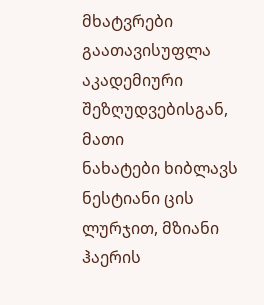მხატვრები გაათავისუფლა აკადემიური შეზღუდვებისგან, მათი
ნახატები ხიბლავს ნესტიანი ცის ლურჯით, მზიანი ჰაერის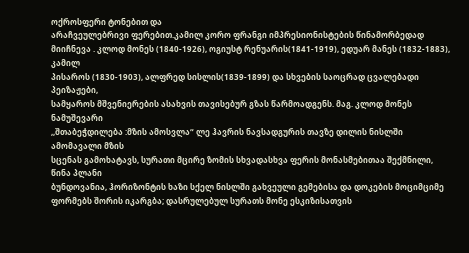ოქროსფერი ტონებით და
არაჩვეულებრივი ფერებით.კამილ კორო ფრანგი იმპრესიონისტების წინამორბედად
მიიჩნევა . კლოდ მონეს (1840-1926), ოგიუსტ რენუარის(1841-1919), ედუარ მანეს (1832-1883), კამილ
პისაროს (1830-1903), ალფრედ სისლის(1839-1899) და სხვების საოცრად ცვალებადი პეიზაჟები,
სამყაროს მშვენიერების ასახვის თავისებურ გზას წარმოადგენს. მაგ. კლოდ მონეს ნამუშევარი
,,შთაბეჭდილება :მზის ამოსვლა“ ლე ჰავრის ნავსადგურის თავზე დილის ნისლში ამომავალი მზის
სცენას გამოხატავს, სურათი მცირე ზომის სხვადასხვა ფერის მონასმებითაა შექმნილი, წინა პლანი
ბუნდოვანია, ჰორიზონტის ხაზი სქელ ნისლში გახვეული გემებისა და დოკების მოციმციმე
ფორმებს შორის იკარგბა; დასრულებულ სურათს მონე ესკიზისათვის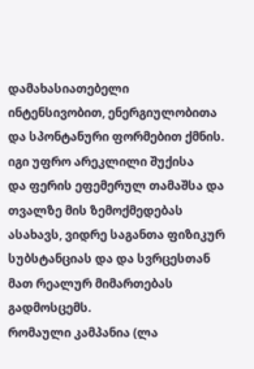დამახასიათებელი
ინტენსივობით, ენერგიულობითა და სპონტანური ფორმებით ქმნის. იგი უფრო არეკლილი შუქისა
და ფერის ეფემერულ თამაშსა და თვალზე მის ზემოქმედებას ასახავს, ვიდრე საგანთა ფიზიკურ
სუბსტანციას და და სვრცესთან მათ რეალურ მიმართებას გადმოსცემს.
რომაული კამპანია (ლა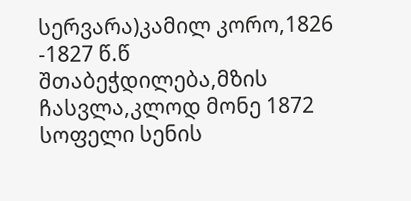სერვარა)კამილ კორო,1826 -1827 წ.წ
შთაბეჭდილება,მზის ჩასვლა,კლოდ მონე 1872
სოფელი სენის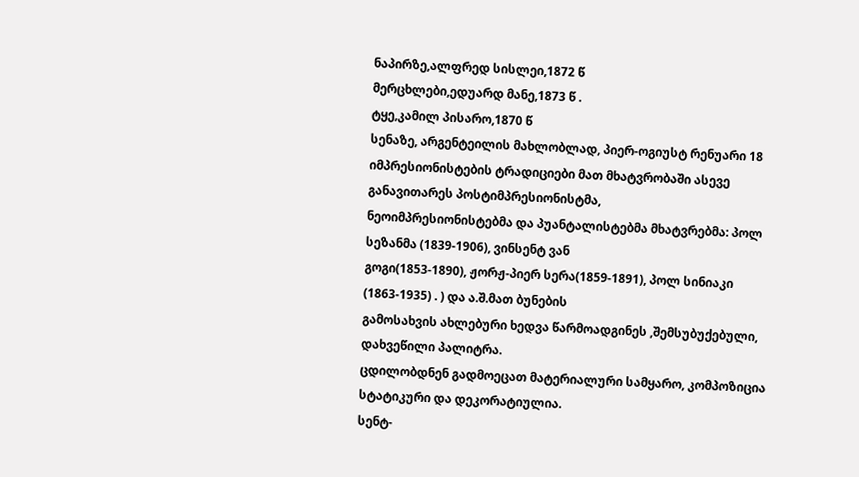ნაპირზე,ალფრედ სისლეი,1872 წ
მერცხლები,ედუარდ მანე,1873 წ .
ტყე,კამილ პისარო,1870 წ
სენაზე, არგენტეილის მახლობლად, პიერ-ოგიუსტ რენუარი 18
იმპრესიონისტების ტრადიციები მათ მხატვრობაში ასევე განავითარეს პოსტიმპრესიონისტმა,
ნეოიმპრესიონისტებმა და პუანტალისტებმა მხატვრებმა: პოლ სეზანმა (1839-1906), ვინსენტ ვან
გოგი(1853-1890), ჟორჟ-პიერ სერა(1859-1891), პოლ სინიაკი (1863-1935) . ) და ა.შ.მათ ბუნების
გამოსახვის ახლებური ხედვა წარმოადგინეს ,შემსუბუქებული, დახვეწილი პალიტრა.
ცდილობდნენ გადმოეცათ მატერიალური სამყარო, კომპოზიცია სტატიკური და დეკორატიულია.
სენტ-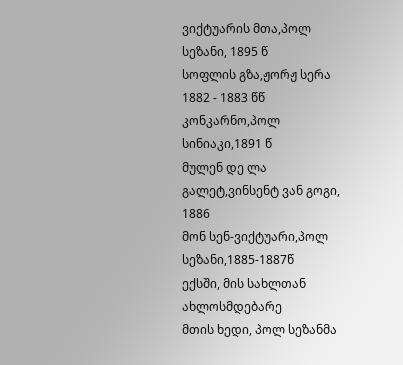ვიქტუარის მთა,პოლ სეზანი, 1895 წ
სოფლის გზა,ჟორჟ სერა 1882 - 1883 წწ
კონკარნო,პოლ სინიაკი,1891 წ
მულენ დე ლა გალეტ,ვინსენტ ვან გოგი, 1886
მონ სენ-ვიქტუარი,პოლ სეზანი,1885-1887წ
ექსში, მის სახლთან ახლოსმდებარე
მთის ხედი, პოლ სეზანმა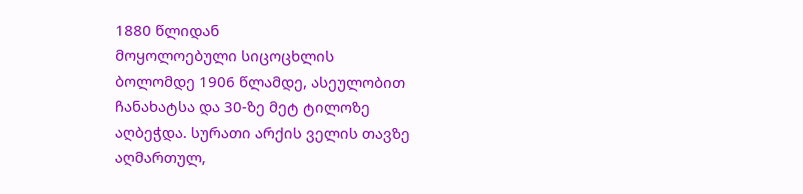1880 წლიდან
მოყოლოებული სიცოცხლის
ბოლომდე 1906 წლამდე, ასეულობით
ჩანახატსა და 30-ზე მეტ ტილოზე
აღბეჭდა. სურათი არქის ველის თავზე
აღმართულ,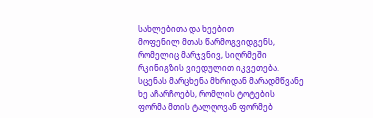სახლებითა და ხეებით
მოფენილ მთას წარმოგვიდგენს,
რომელიც მარჯვნივ, სიღრმეში
რკინიგზის ვიედულით იკვეთება.
სცენას მარცხენა მხრიდან მარადმწვანე
ხე აჩარჩოებს, რომლის ტოტების
ფორმა მთის ტალღოვან ფორმებ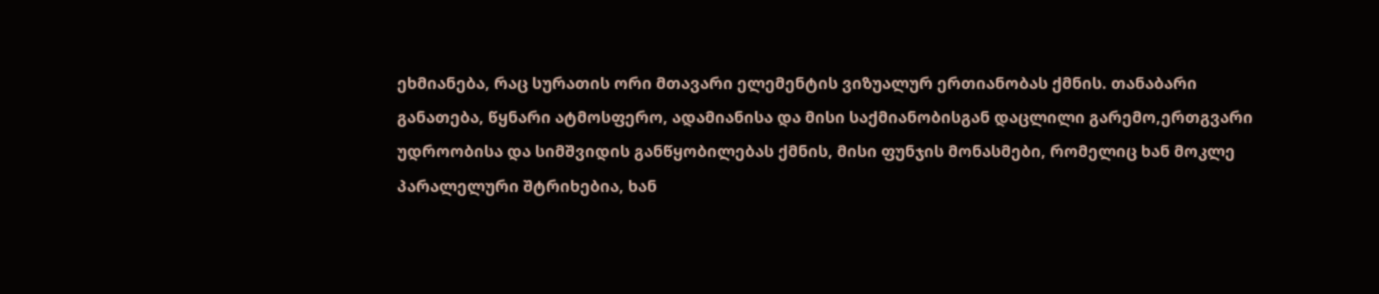ეხმიანება, რაც სურათის ორი მთავარი ელემენტის ვიზუალურ ერთიანობას ქმნის. თანაბარი
განათება, წყნარი ატმოსფერო, ადამიანისა და მისი საქმიანობისგან დაცლილი გარემო,ერთგვარი
უდროობისა და სიმშვიდის განწყობილებას ქმნის, მისი ფუნჯის მონასმები, რომელიც ხან მოკლე
პარალელური შტრიხებია, ხან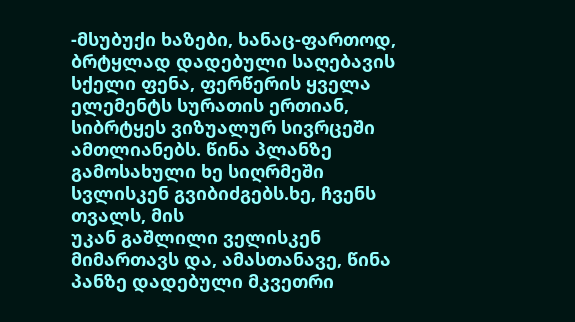-მსუბუქი ხაზები, ხანაც-ფართოდ, ბრტყლად დადებული საღებავის
სქელი ფენა, ფერწერის ყველა ელემენტს სურათის ერთიან, სიბრტყეს ვიზუალურ სივრცეში
ამთლიანებს. წინა პლანზე გამოსახული ხე სიღრმეში სვლისკენ გვიბიძგებს.ხე, ჩვენს თვალს, მის
უკან გაშლილი ველისკენ მიმართავს და, ამასთანავე, წინა პანზე დადებული მკვეთრი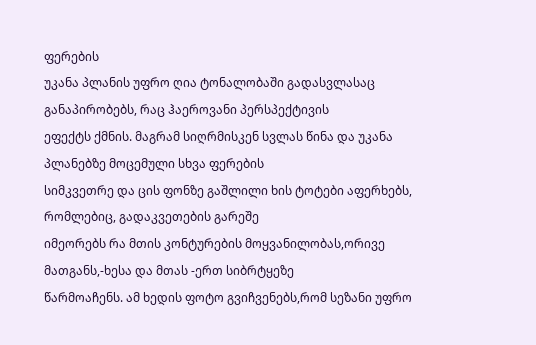ფერების
უკანა პლანის უფრო ღია ტონალობაში გადასვლასაც განაპირობებს, რაც ჰაეროვანი პერსპექტივის
ეფექტს ქმნის. მაგრამ სიღრმისკენ სვლას წინა და უკანა პლანებზე მოცემული სხვა ფერების
სიმკვეთრე და ცის ფონზე გაშლილი ხის ტოტები აფერხებს, რომლებიც, გადაკვეთების გარეშე
იმეორებს რა მთის კონტურების მოყვანილობას,ორივე მათგანს,-ხესა და მთას -ერთ სიბრტყეზე
წარმოაჩენს. ამ ხედის ფოტო გვიჩვენებს,რომ სეზანი უფრო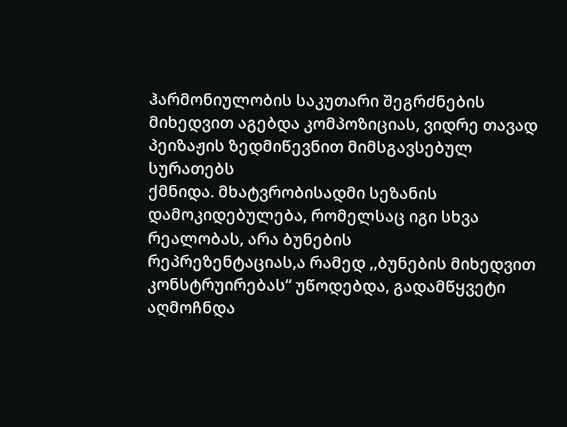ჰარმონიულობის საკუთარი შეგრძნების
მიხედვით აგებდა კომპოზიციას, ვიდრე თავად პეიზაჟის ზედმიწევნით მიმსგავსებულ სურათებს
ქმნიდა. მხატვრობისადმი სეზანის დამოკიდებულება, რომელსაც იგი სხვა რეალობას, არა ბუნების
რეპრეზენტაციას,ა რამედ ,,ბუნების მიხედვით კონსტრუირებას“ უწოდებდა, გადამწყვეტი
აღმოჩნდა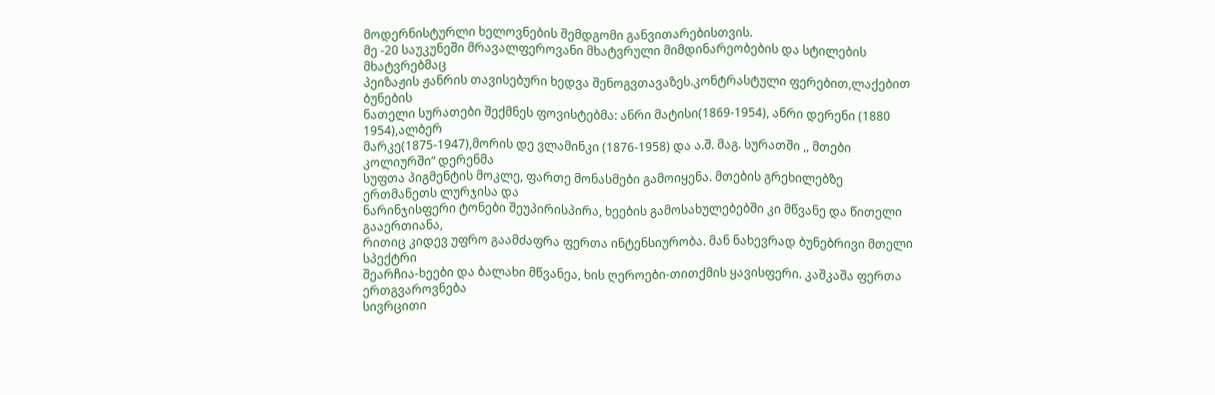მოდერნისტურლი ხელოვნების შემდგომი განვითარებისთვის.
მე -20 საუკუნეში მრავალფეროვანი მხატვრული მიმდინარეობების და სტილების მხატვრებმაც
პეიზაჟის ჟანრის თავისებური ხედვა შენოგვთავაზეს.კონტრასტული ფერებით,ლაქებით ბუნების
ნათელი სურათები შექმნეს ფოვისტებმა: ანრი მატისი(1869-1954), ანრი დერენი (1880 1954),ალბერ
მარკე(1875-1947),მორის დე ვლამინკი (1876-1958) და ა.შ. მაგ. სურათში ,, მთები კოლიურში“ დერენმა
სუფთა პიგმენტის მოკლე, ფართე მონასმები გამოიყენა. მთების გრეხილებზე ერთმანეთს ლურჯისა და
ნარინჯისფერი ტონები შეუპირისპირა, ხეების გამოსახულებებში კი მწვანე და წითელი გააერთიანა,
რითიც კიდევ უფრო გაამძაფრა ფერთა ინტენსიურობა. მან ნახევრად ბუნებრივი მთელი სპექტრი
შეარჩია-ხეები და ბალახი მწვანეა, ხის ღეროები-თითქმის ყავისფერი. კაშკაშა ფერთა ერთგვაროვნება
სივრცითი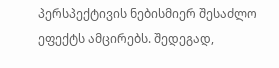პერსპექტივის ნებისმიერ შესაძლო ეფექტს ამცირებს. შედეგად,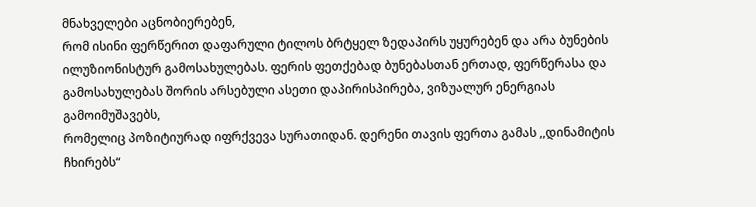მნახველები აცნობიერებენ,
რომ ისინი ფერწერით დაფარული ტილოს ბრტყელ ზედაპირს უყურებენ და არა ბუნების
ილუზიონისტურ გამოსახულებას. ფერის ფეთქებად ბუნებასთან ერთად, ფერწერასა და
გამოსახულებას შორის არსებული ასეთი დაპირისპირება, ვიზუალურ ენერგიას გამოიმუშავებს,
რომელიც პოზიტიურად იფრქვევა სურათიდან. დერენი თავის ფერთა გამას ,,დინამიტის ჩხირებს“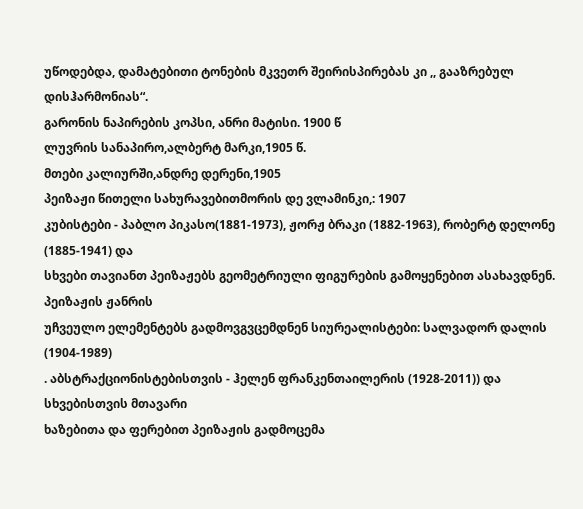უწოდებდა, დამატებითი ტონების მკვეთრ შეირისპირებას კი ,, გააზრებულ დისჰარმონიას“.
გარონის ნაპირების კოპსი, ანრი მატისი. 1900 წ
ლუვრის სანაპირო,ალბერტ მარკი,1905 წ.
მთები კალიურში,ანდრე დერენი,1905
პეიზაჟი წითელი სახურავებითმორის დე ვლამინკი,: 1907
კუბისტები - პაბლო პიკასო(1881-1973), ჟორჟ ბრაკი (1882-1963), რობერტ დელონე (1885-1941) და
სხვები თავიანთ პეიზაჟებს გეომეტრიული ფიგურების გამოყენებით ასახავდნენ. პეიზაჟის ჟანრის
უჩვეულო ელემენტებს გადმოვგვცემდნენ სიურეალისტები: სალვადორ დალის (1904-1989)
. აბსტრაქციონისტებისთვის - ჰელენ ფრანკენთაილერის (1928-2011)) და სხვებისთვის მთავარი
ხაზებითა და ფერებით პეიზაჟის გადმოცემა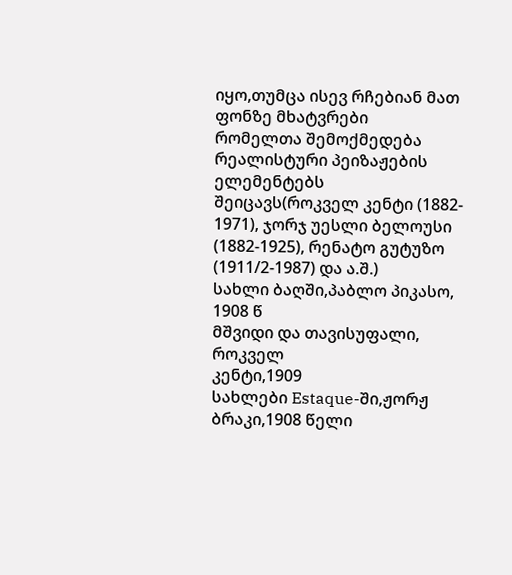იყო,თუმცა ისევ რჩებიან მათ ფონზე მხატვრები
რომელთა შემოქმედება რეალისტური პეიზაჟების ელემენტებს შეიცავს(როკველ კენტი (1882-
1971), ჯორჯ უესლი ბელოუსი (1882-1925), რენატო გუტუზო (1911/2-1987) და ა.შ.)
სახლი ბაღში,პაბლო პიკასო, 1908 წ
მშვიდი და თავისუფალი, როკველ
კენტი,1909
სახლები Estaque-ში,ჟორჟ ბრაკი,1908 წელი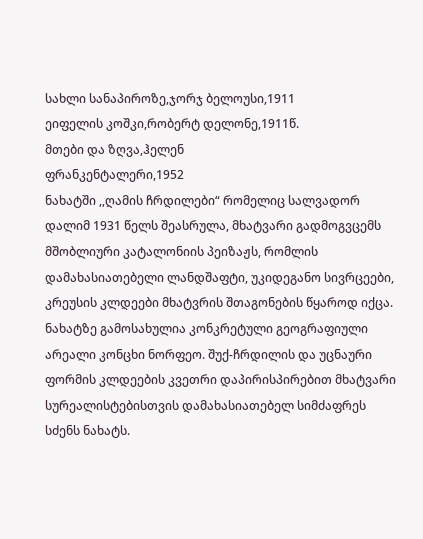სახლი სანაპიროზე,ჯორჯ ბელოუსი,1911
ეიფელის კოშკი,რობერტ დელონე,1911წ.
მთები და ზღვა,ჰელენ
ფრანკენტალერი,1952
ნახატში ,,ღამის ჩრდილები“ რომელიც სალვადორ
დალიმ 1931 წელს შეასრულა, მხატვარი გადმოგვცემს
მშობლიური კატალონიის პეიზაჟს, რომლის
დამახასიათებელი ლანდშაფტი, უკიდეგანო სივრცეები,
კრეუსის კლდეები მხატვრის შთაგონების წყაროდ იქცა.
ნახატზე გამოსახულია კონკრეტული გეოგრაფიული
არეალი კონცხი ნორფეო. შუქ-ჩრდილის და უცნაური
ფორმის კლდეების კვეთრი დაპირისპირებით მხატვარი
სურეალისტებისთვის დამახასიათებელ სიმძაფრეს
სძენს ნახატს.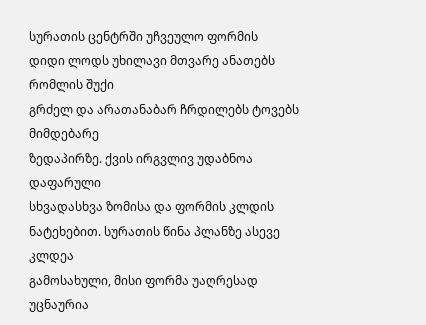სურათის ცენტრში უჩვეულო ფორმის
დიდი ლოდს უხილავი მთვარე ანათებს რომლის შუქი
გრძელ და არათანაბარ ჩრდილებს ტოვებს მიმდებარე
ზედაპირზე. ქვის ირგვლივ უდაბნოა დაფარული
სხვადასხვა ზომისა და ფორმის კლდის
ნატეხებით. სურათის წინა პლანზე ასევე კლდეა
გამოსახული, მისი ფორმა უაღრესად უცნაურია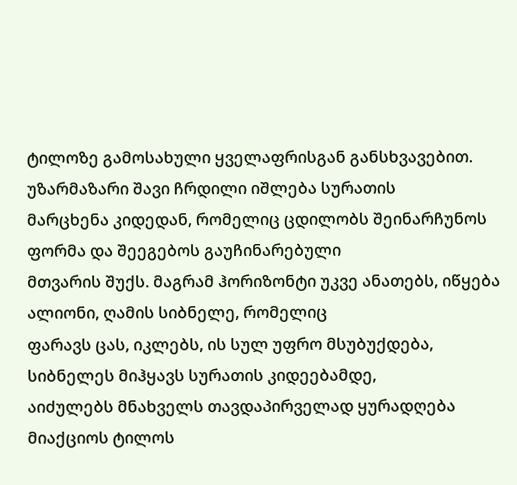ტილოზე გამოსახული ყველაფრისგან განსხვავებით. უზარმაზარი შავი ჩრდილი იშლება სურათის
მარცხენა კიდედან, რომელიც ცდილობს შეინარჩუნოს ფორმა და შეეგებოს გაუჩინარებული
მთვარის შუქს. მაგრამ ჰორიზონტი უკვე ანათებს, იწყება ალიონი, ღამის სიბნელე, რომელიც
ფარავს ცას, იკლებს, ის სულ უფრო მსუბუქდება, სიბნელეს მიჰყავს სურათის კიდეებამდე,
აიძულებს მნახველს თავდაპირველად ყურადღება მიაქციოს ტილოს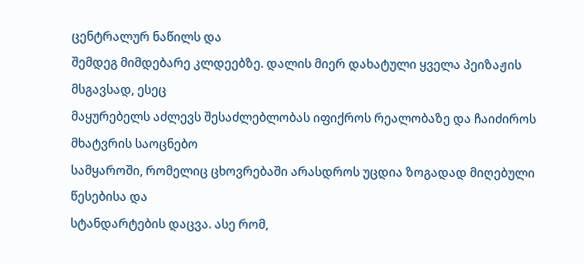ცენტრალურ ნაწილს და
შემდეგ მიმდებარე კლდეებზე. დალის მიერ დახატული ყველა პეიზაჟის მსგავსად, ესეც
მაყურებელს აძლევს შესაძლებლობას იფიქროს რეალობაზე და ჩაიძიროს მხატვრის საოცნებო
სამყაროში, რომელიც ცხოვრებაში არასდროს უცდია ზოგადად მიღებული წესებისა და
სტანდარტების დაცვა. ასე რომ,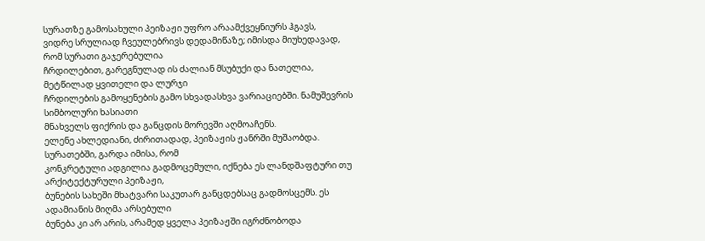სურათზე გამოსახული პეიზაჟი უფრო არაამქვეყნიურს ჰგავს,
ვიდრე სრულიად ჩვეულებრივს დედამიწაზე; იმისდა მიუხედავად, რომ სურათი გაჯერებულია
ჩრდილებით, გარეგნულად ის ძალიან მსუბუქი და ნათელია, მეტწილად ყვითელი და ლურჯი
ჩრდილების გამოყენების გამო სხვადასხვა ვარიაციებში. ნამუშევრის სიმბოლური ხასიათი
მნახველს ფიქრის და განცდის მორევში აღმოაჩენს.
ელენე ახლედიანი, ძირითადად, პეიზაჟის ჟანრში მუშაობდა. სურათებში, გარდა იმისა, რომ
კონკრეტული ადგილია გადმოცემული, იქნება ეს ლანდშაფტური თუ არქიტექტურული პეიზაჟი,
ბუნების სახეში მხატვარი საკუთარ განცდებსაც გადმოსცემს. ეს ადამიანის მიღმა არსებული
ბუნება კი არ არის, არამედ ყველა პეიზაჟში იგრძნობოდა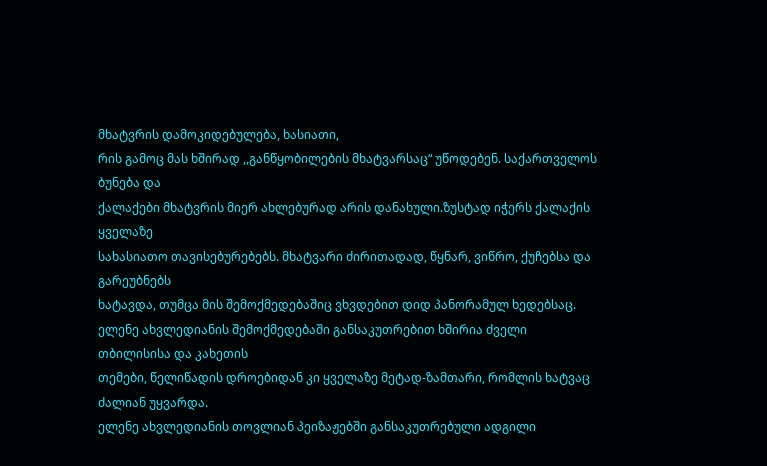მხატვრის დამოკიდებულება, ხასიათი,
რის გამოც მას ხშირად ,,განწყობილების მხატვარსაც“ უწოდებენ. საქართველოს ბუნება და
ქალაქები მხატვრის მიერ ახლებურად არის დანახული.ზუსტად იჭერს ქალაქის ყველაზე
სახასიათო თავისებურებებს. მხატვარი ძირითადად, წყნარ, ვიწრო, ქუჩებსა და გარეუბნებს
ხატავდა, თუმცა მის შემოქმედებაშიც ვხვდებით დიდ პანორამულ ხედებსაც.
ელენე ახვლედიანის შემოქმედებაში განსაკუთრებით ხშირია ძველი თბილისისა და კახეთის
თემები, წელიწადის დროებიდან კი ყველაზე მეტად-ზამთარი, რომლის ხატვაც ძალიან უყვარდა.
ელენე ახვლედიანის თოვლიან პეიზაჟებში განსაკუთრებული ადგილი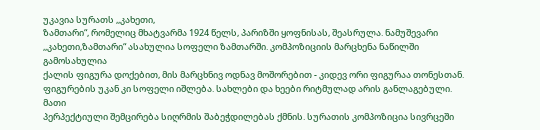უკავია სურათს ,,კახეთი,
ზამთარი“, რომელიც მხატვარმა 1924 წელს, პარიზში ყოფნისას, შეასრულა. ნამუშევარი
,,კახეთი,ზამთარი“ ასახულია სოფელი ზამთარში. კომპოზიციის მარცხენა ნაწილში გამოსახულია
ქალის ფიგურა დოქებით, მის მარცხნივ ოდნავ მოშორებით - კიდევ ორი ფიგურაა თონესთან.
ფიგურების უკან კი სოფელი იშლება. სახლები და ხეები რიტმულად არის განლაგებული. მათი
პერპექტიული შემცირება სიღრმის შაბეჭდილებას ქმნის. სურათის კომპოზიცია სივრცეში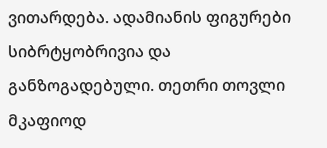ვითარდება. ადამიანის ფიგურები სიბრტყობრივია და განზოგადებული. თეთრი თოვლი მკაფიოდ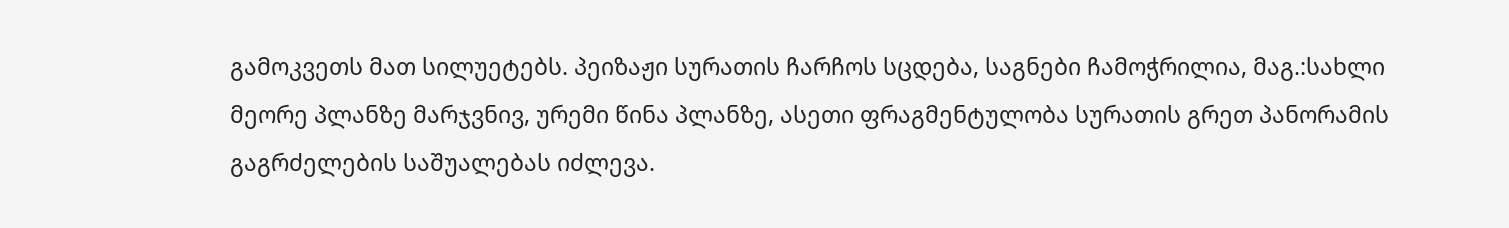გამოკვეთს მათ სილუეტებს. პეიზაჟი სურათის ჩარჩოს სცდება, საგნები ჩამოჭრილია, მაგ.:სახლი
მეორე პლანზე მარჯვნივ, ურემი წინა პლანზე, ასეთი ფრაგმენტულობა სურათის გრეთ პანორამის
გაგრძელების საშუალებას იძლევა.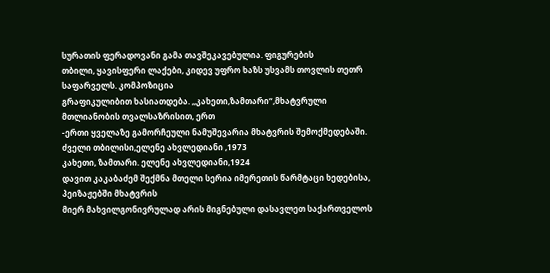სურათის ფერადოვანი გამა თავშეკავებულია. ფიგურების
თბილი, ყავისფერი ლაქები, კიდევ უფრო ხაზს უსვამს თოვლის თეთრ საფარველს. კომპოზიცია
გრაფიკულიბით ხასიათდება. ,,კახეთი,ზამთარი“,მხატვრული მთლიანობის თვალსაზრისით, ერთ
-ერთი ყველაზე გამორჩეული ნამუშევარია მხატვრის შემოქმედებაში.
ძველი თბილისი,ელენე ახვლედიანი ,1973
კახეთი, ზამთარი. ელენე ახვლედიანი,1924
დავით კაკაბაძემ შექმნა მთელი სერია იმერეთის წარმტაცი ხედებისა, პეიზაჟებში მხატვრის
მიერ მახვილგონივრულად არის მიგნებული დასავლეთ საქართველოს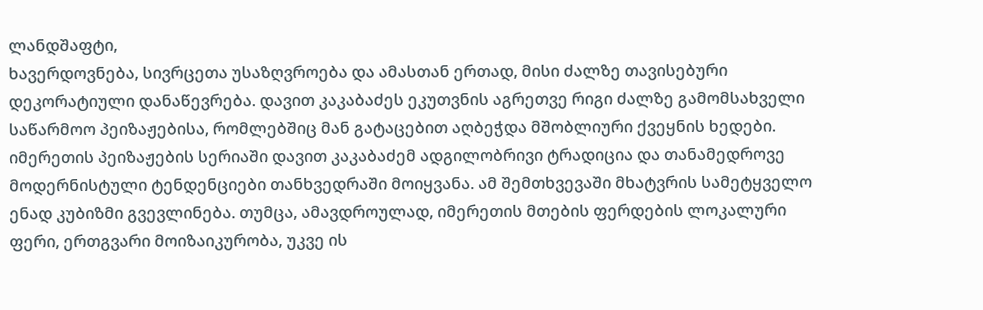ლანდშაფტი,
ხავერდოვნება, სივრცეთა უსაზღვროება და ამასთან ერთად, მისი ძალზე თავისებური
დეკორატიული დანაწევრება. დავით კაკაბაძეს ეკუთვნის აგრეთვე რიგი ძალზე გამომსახველი
საწარმოო პეიზაჟებისა, რომლებშიც მან გატაცებით აღბეჭდა მშობლიური ქვეყნის ხედები.
იმერეთის პეიზაჟების სერიაში დავით კაკაბაძემ ადგილობრივი ტრადიცია და თანამედროვე
მოდერნისტული ტენდენციები თანხვედრაში მოიყვანა. ამ შემთხვევაში მხატვრის სამეტყველო
ენად კუბიზმი გვევლინება. თუმცა, ამავდროულად, იმერეთის მთების ფერდების ლოკალური
ფერი, ერთგვარი მოიზაიკურობა, უკვე ის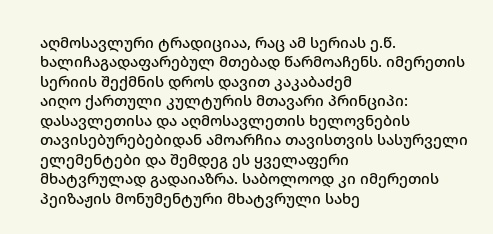აღმოსავლური ტრადიციაა, რაც ამ სერიას ე.წ.
ხალიჩაგადაფარებულ მთებად წარმოაჩენს. იმერეთის სერიის შექმნის დროს დავით კაკაბაძემ
აიღო ქართული კულტურის მთავარი პრინციპი: დასავლეთისა და აღმოსავლეთის ხელოვნების
თავისებურებებიდან ამოარჩია თავისთვის სასურველი ელემენტები და შემდეგ ეს ყველაფერი
მხატვრულად გადაიაზრა. საბოლოოდ კი იმერეთის პეიზაჟის მონუმენტური მხატვრული სახე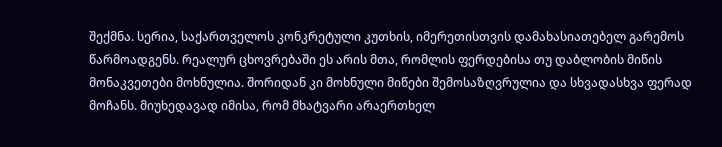შექმნა. სერია, საქართველოს კონკრეტული კუთხის, იმერეთისთვის დამახასიათებელ გარემოს
წარმოადგენს. რეალურ ცხოვრებაში ეს არის მთა, რომლის ფერდებისა თუ დაბლობის მიწის
მონაკვეთები მოხნულია. შორიდან კი მოხნული მიწები შემოსაზღვრულია და სხვადასხვა ფერად
მოჩანს. მიუხედავად იმისა, რომ მხატვარი არაერთხელ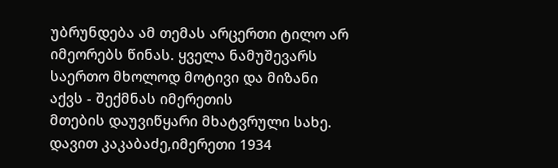უბრუნდება ამ თემას არცერთი ტილო არ
იმეორებს წინას. ყველა ნამუშევარს საერთო მხოლოდ მოტივი და მიზანი აქვს - შექმნას იმერეთის
მთების დაუვიწყარი მხატვრული სახე.
დავით კაკაბაძე,იმერეთი 1934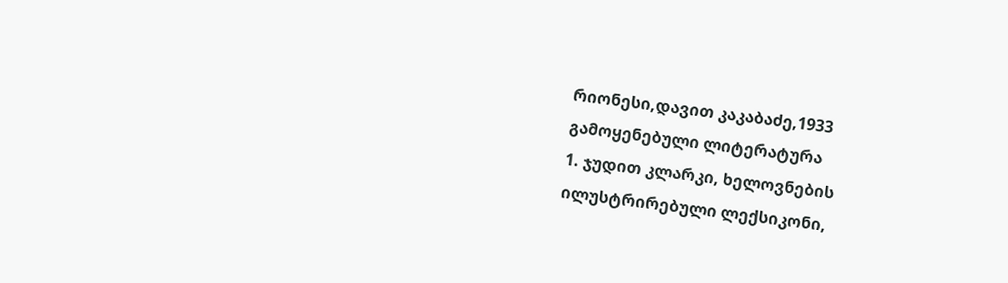რიონესი,დავით კაკაბაძე,1933
გამოყენებული ლიტერატურა
1. ჯუდით კლარკი, ხელოვნების ილუსტრირებული ლექსიკონი,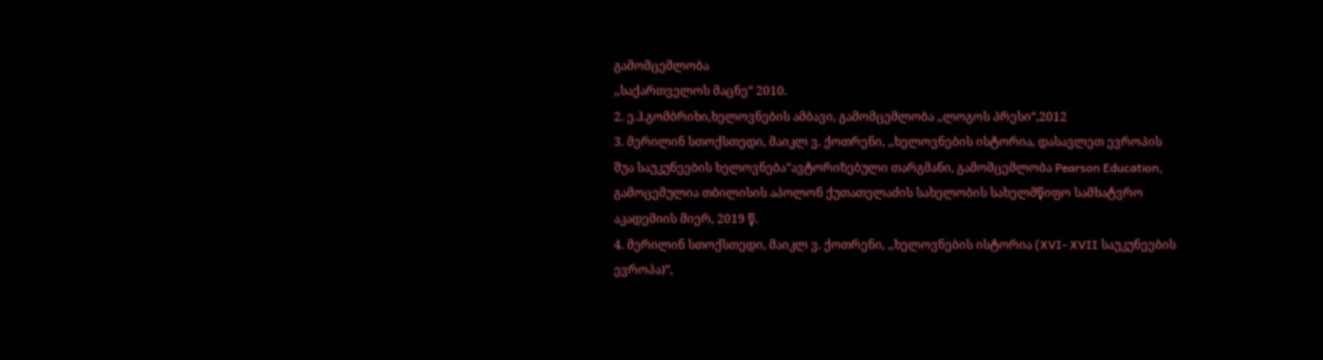გამომცემლობა
,,საქართველოს მაცნე“ 2010.
2. ე.ჰ.გომბრიხი,ხელოვნების ამბავი, გამომცემლობა ,,ლოგოს პრესი“,2012
3. მერილინ სთოქსთედი, მაიკლ ვ. ქოთრენი, ,,ხელოვნების ისტორია, დასავლეთ ევროპის
შუა საუკუნეების ხელოვნება“ავტორიზებული თარგმანი, გამომცემლობა Pearson Education,
გამოცემულია თბილისის აპოლონ ქუთათელაძის სახელობის სახელმწიფო სამხატვრო
აკადემიის მიერ, 2019 წ.
4. მერილინ სთოქსთედი, მაიკლ ვ. ქოთრენი, ,,ხელოვნების ისტორია (XVI- XVII საუკუნეების
ევროპა)”,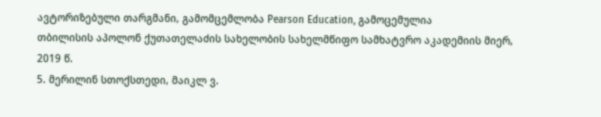ავტორიზებული თარგმანი, გამომცემლობა Pearson Education, გამოცემულია
თბილისის აპოლონ ქუთათელაძის სახელობის სახელმწიფო სამხატვრო აკადემიის მიერ,
2019 წ.
5. მერილინ სთოქსთედი, მაიკლ ვ.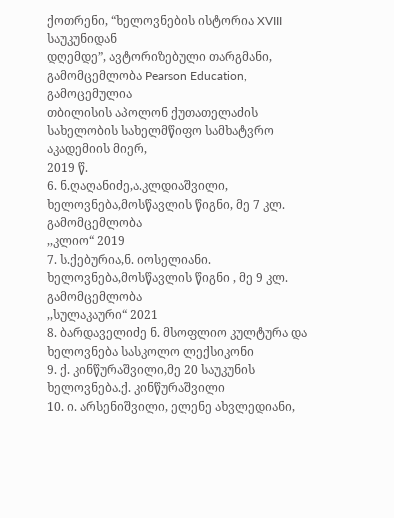ქოთრენი, “ხელოვნების ისტორია XVIII საუკუნიდან
დღემდე”, ავტორიზებული თარგმანი, გამომცემლობა Pearson Education, გამოცემულია
თბილისის აპოლონ ქუთათელაძის სახელობის სახელმწიფო სამხატვრო აკადემიის მიერ,
2019 წ.
6. ნ.ღაღანიძე,ა.კლდიაშვილი, ხელოვნება,მოსწავლის წიგნი, მე 7 კლ. გამომცემლობა
,,კლიო“ 2019
7. ს.ქებურია,ნ. იოსელიანი. ხელოვნება,მოსწავლის წიგნი , მე 9 კლ. გამომცემლობა
,,სულაკაური“ 2021
8. ბარდაველიძე ნ. მსოფლიო კულტურა და ხელოვნება სასკოლო ლექსიკონი
9. ქ. კინწურაშვილი,მე 20 საუკუნის ხელოვნება.ქ. კინწურაშვილი
10. ი. არსენიშვილი, ელენე ახვლედიანი,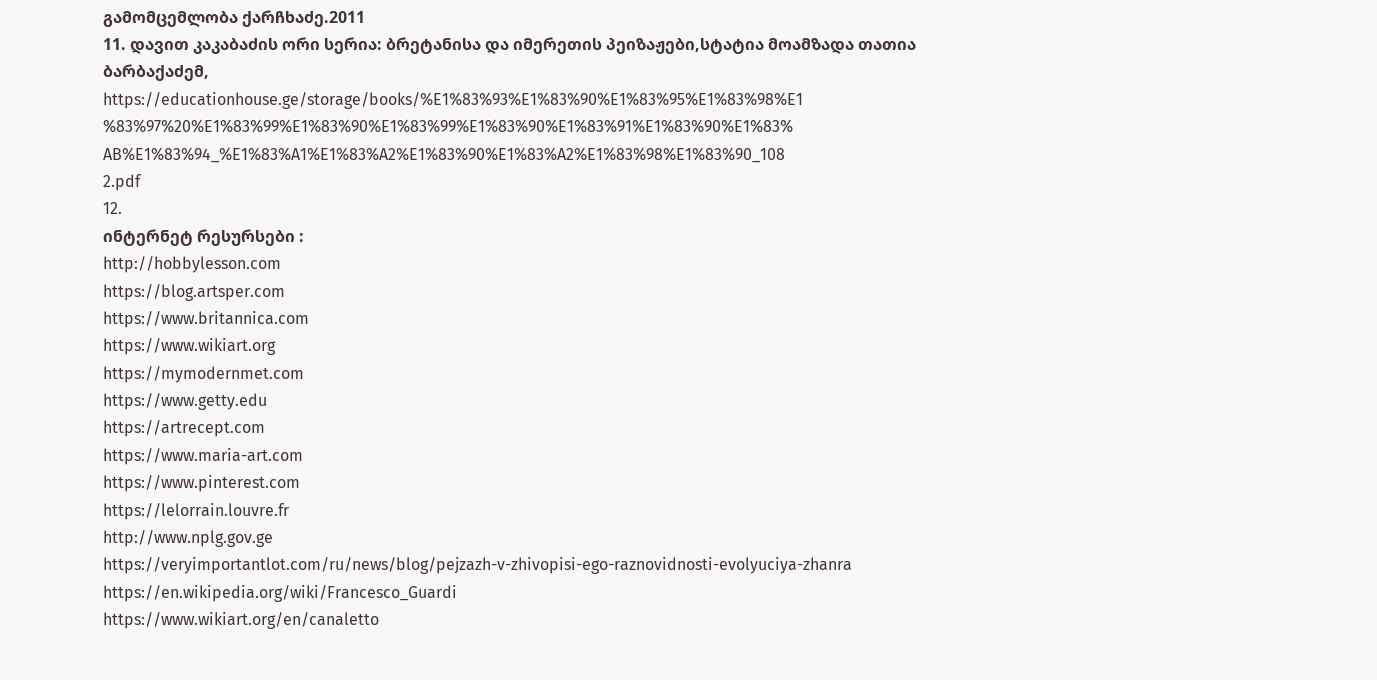გამომცემლობა ქარჩხაძე.2011
11. დავით კაკაბაძის ორი სერია: ბრეტანისა და იმერეთის პეიზაჟები,სტატია მოამზადა თათია
ბარბაქაძემ,
https://educationhouse.ge/storage/books/%E1%83%93%E1%83%90%E1%83%95%E1%83%98%E1
%83%97%20%E1%83%99%E1%83%90%E1%83%99%E1%83%90%E1%83%91%E1%83%90%E1%83%
AB%E1%83%94_%E1%83%A1%E1%83%A2%E1%83%90%E1%83%A2%E1%83%98%E1%83%90_108
2.pdf
12.
ინტერნეტ რესურსები :
http://hobbylesson.com
https://blog.artsper.com
https://www.britannica.com
https://www.wikiart.org
https://mymodernmet.com
https://www.getty.edu
https://artrecept.com
https://www.maria-art.com
https://www.pinterest.com
https://lelorrain.louvre.fr
http://www.nplg.gov.ge
https://veryimportantlot.com/ru/news/blog/pejzazh-v-zhivopisi-ego-raznovidnosti-evolyuciya-zhanra
https://en.wikipedia.org/wiki/Francesco_Guardi
https://www.wikiart.org/en/canaletto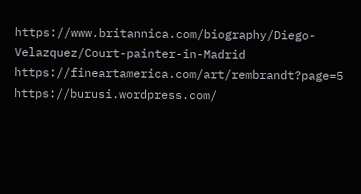https://www.britannica.com/biography/Diego-Velazquez/Court-painter-in-Madrid
https://fineartamerica.com/art/rembrandt?page=5
https://burusi.wordpress.com/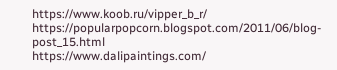https://www.koob.ru/vipper_b_r/
https://popularpopcorn.blogspot.com/2011/06/blog-post_15.html
https://www.dalipaintings.com/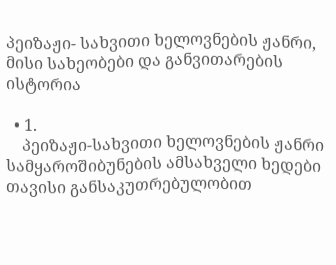პეიზაჟი- სახვითი ხელოვნების ჟანრი, მისი სახეობები და განვითარების ისტორია

  • 1.
    პეიზაჟი-სახვითი ხელოვნების ჟანრი სამყაროშიბუნების ამსახველი ხედები თავისი განსაკუთრებულობით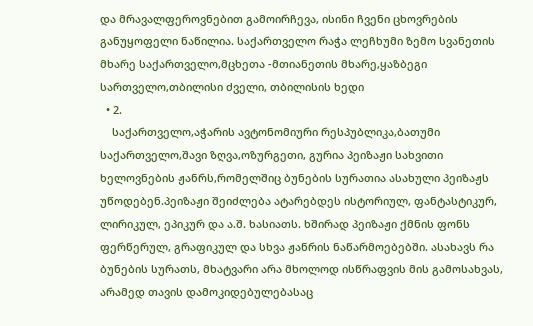და მრავალფეროვნებით გამოირჩევა, ისინი ჩვენი ცხოვრების განუყოფელი ნაწილია. საქართველო რაჭა ლეჩხუმი ზემო სვანეთის მხარე საქართველო,მცხეთა -მთიანეთის მხარე,ყაზბეგი სართველო,თბილისი ძველი, თბილისის ხედი
  • 2.
    საქართველო,აჭარის ავტონომიური რესპუბლიკა,ბათუმი საქართველო,შავი ზღვა,ოზურგეთი, გურია პეიზაჟი სახვითი ხელოვნების ჟანრს,რომელშიც ბუნების სურათია ასახული პეიზაჟს უწოდებენ.პეიზაჟი შეიძლება ატარებდეს ისტორიულ, ფანტასტიკურ, ლირიკულ, ეპიკურ და ა.შ. ხასიათს. ხშირად პეიზაჟი ქმნის ფონს ფერწერულ, გრაფიკულ და სხვა ჟანრის ნაწარმოებებში. ასახავს რა ბუნების სურათს, მხატვარი არა მხოლოდ ისწრაფვის მის გამოსახვას, არამედ თავის დამოკიდებულებასაც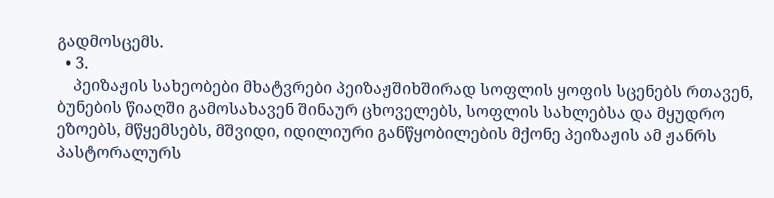გადმოსცემს.
  • 3.
    პეიზაჟის სახეობები მხატვრები პეიზაჟშიხშირად სოფლის ყოფის სცენებს რთავენ, ბუნების წიაღში გამოსახავენ შინაურ ცხოველებს, სოფლის სახლებსა და მყუდრო ეზოებს, მწყემსებს, მშვიდი, იდილიური განწყობილების მქონე პეიზაჟის ამ ჟანრს პასტორალურს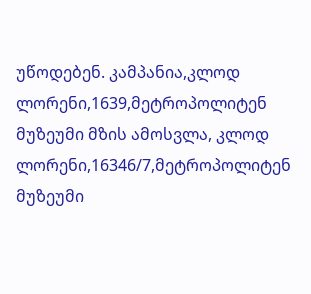უწოდებენ. კამპანია,კლოდ ლორენი,1639,მეტროპოლიტენ მუზეუმი მზის ამოსვლა, კლოდ ლორენი,16346/7,მეტროპოლიტენ მუზეუმი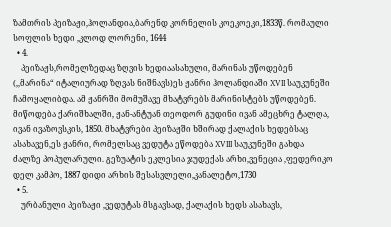ზამთრის პეიზაჟი,ჰოლანდია,ბარენდ კორნელის კოეკოეკი,1833წ. რომაული სოფლის ხედი ,კლოდ ლორენი, 1644
  • 4.
    პეიზაჟს,რომელზედაც ზღვის ხედიაასახული, მარინას უწოდებენ (,,მარინა“ იტალიურად ზღვას ნიშნავს)ეს ჟანრი ჰოლანდიაში XVII საუკუნეში ჩამოყალიბდა. ამ ჟანრში მომუშავე მხატვრებს მარინისტებს უწოდებენ. მიწოდება ქარიშხალში, ჟან-ანტუან თეოდორ გუდინი ივან ამეცხრე ტალღა, ივან ივაზოვსკის, 1850. მხატვრები პეიზაჟში ხშირად ქალაქის ხედებსაც ასახავენ,ეს ჟანრი, რომელსაც ვედუტა ეწოდება XVIII საუკუნეში გახდა ძალზე პოპულარული. გეზუატის ეკლესია ჯუდექას არხი,ვენეცია ,ფედერიკო დელ კამპო, 1887 დიდი არხის შესასვლელი,კანალეტო,1730
  • 5.
    ურბანული პეიზაჟი ,ვედუტას მსგავსად, ქალაქის ხედს ასახავს,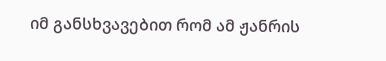იმ განსხვავებით რომ ამ ჟანრის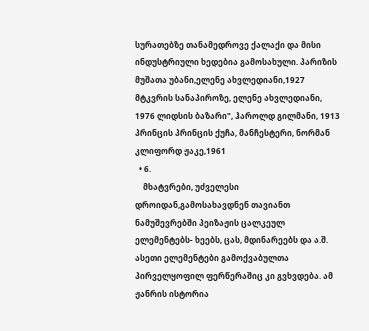სურათებზე თანამედროვე ქალაქი და მისი ინდუსტრიული ხედებია გამოსახული. პარიზის მუშათა უბანი,ელენე ახვლედიანი,1927 მტკვრის სანაპიროზე, ელენე ახვლედიანი, 1976 ლიდსის ბაზარი", ჰაროლდ გილმანი, 1913 პრინცის პრინცის ქუჩა, მანჩესტერი, ნორმან კლიფორდ ჟაკე,1961
  • 6.
    მხატვრები, უძველესი დროიდან,გამოსახავდნენ თავიანთ ნამუშევრებში პეიზაჟის ცალკეულ ელემენტებს- ხეებს, ცას, მდინარეებს და ა.შ. ასეთი ელემენტები გამოქვაბულთა პირველყოფილ ფერწერაშიც კი გვხვდება. ამ ჟანრის ისტორია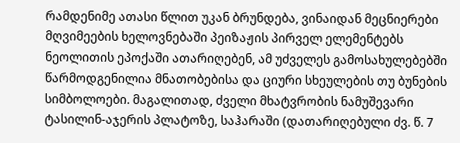რამდენიმე ათასი წლით უკან ბრუნდება, ვინაიდან მეცნიერები მღვიმეების ხელოვნებაში პეიზაჟის პირველ ელემენტებს ნეოლითის ეპოქაში ათარიღებენ, ამ უძველეს გამოსახულებებში წარმოდგენილია მნათობებისა და ციური სხეულების თუ ბუნების სიმბოლოები. მაგალითად, ძველი მხატვრობის ნამუშევარი ტასილინ-აჯერის პლატოზე, საჰარაში (დათარიღებული ძვ. წ. 7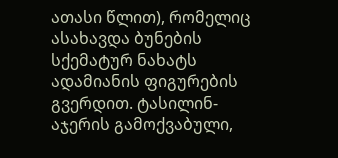ათასი წლით), რომელიც ასახავდა ბუნების სქემატურ ნახატს ადამიანის ფიგურების გვერდით. ტასილინ-აჯერის გამოქვაბული,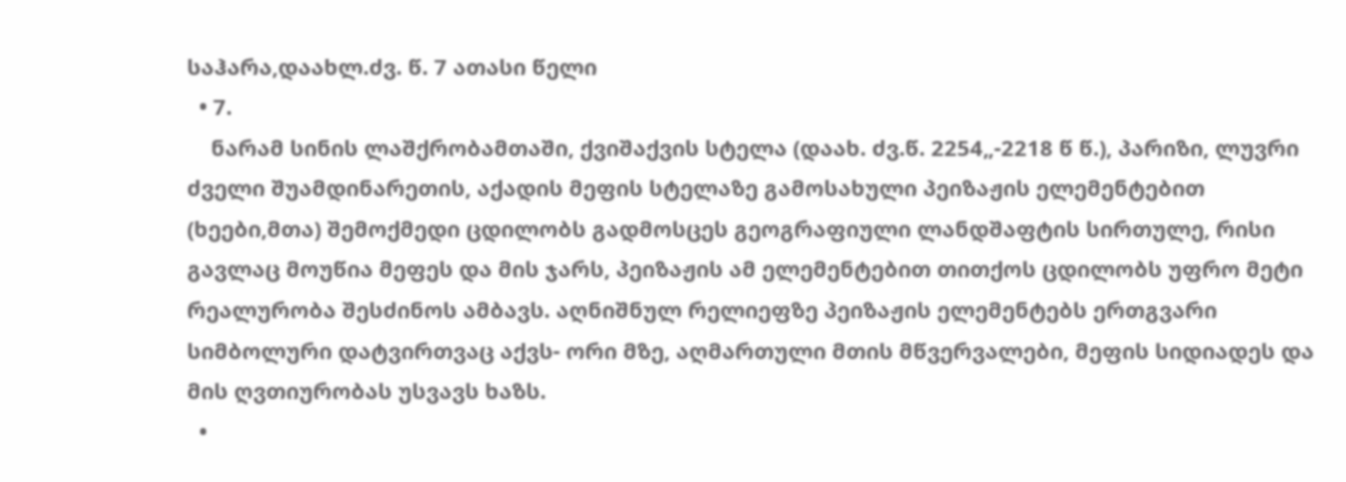საჰარა,დაახლ.ძვ. წ. 7 ათასი წელი
  • 7.
    ნარამ სინის ლაშქრობამთაში, ქვიშაქვის სტელა (დაახ. ძვ.წ. 2254„-2218 წ წ.), პარიზი, ლუვრი ძველი შუამდინარეთის, აქადის მეფის სტელაზე გამოსახული პეიზაჟის ელემენტებით (ხეები,მთა) შემოქმედი ცდილობს გადმოსცეს გეოგრაფიული ლანდშაფტის სირთულე, რისი გავლაც მოუწია მეფეს და მის ჯარს, პეიზაჟის ამ ელემენტებით თითქოს ცდილობს უფრო მეტი რეალურობა შესძინოს ამბავს. აღნიშნულ რელიეფზე პეიზაჟის ელემენტებს ერთგვარი სიმბოლური დატვირთვაც აქვს- ორი მზე, აღმართული მთის მწვერვალები, მეფის სიდიადეს და მის ღვთიურობას უსვავს ხაზს.
  •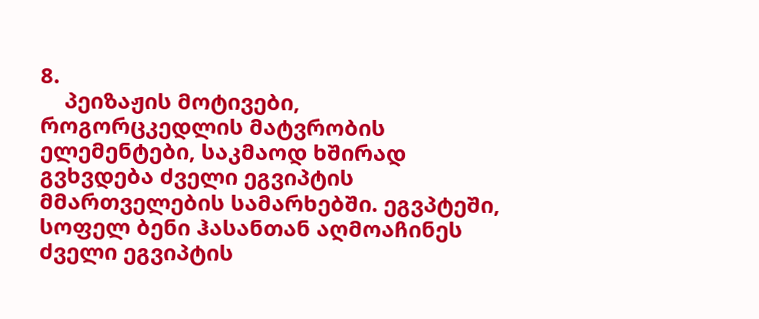8.
    პეიზაჟის მოტივები, როგორცკედლის მატვრობის ელემენტები, საკმაოდ ხშირად გვხვდება ძველი ეგვიპტის მმართველების სამარხებში. ეგვპტეში, სოფელ ბენი ჰასანთან აღმოაჩინეს ძველი ეგვიპტის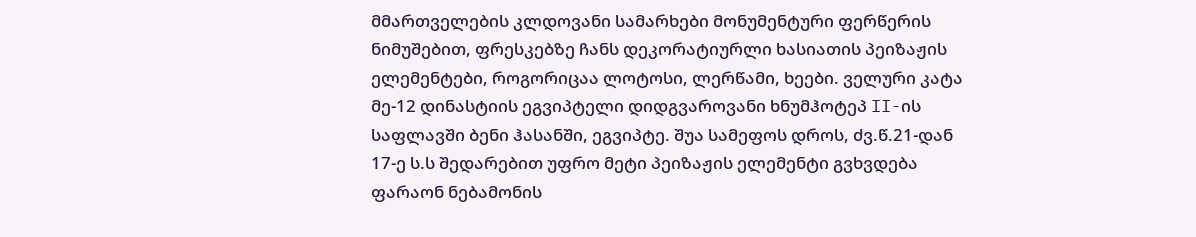მმართველების კლდოვანი სამარხები მონუმენტური ფერწერის ნიმუშებით, ფრესკებზე ჩანს დეკორატიურლი ხასიათის პეიზაჟის ელემენტები, როგორიცაა ლოტოსი, ლერწამი, ხეები. ველური კატა მე-12 დინასტიის ეგვიპტელი დიდგვაროვანი ხნუმჰოტეპ II-ის საფლავში ბენი ჰასანში, ეგვიპტე. შუა სამეფოს დროს, ძვ.წ.21-დან 17-ე ს.ს შედარებით უფრო მეტი პეიზაჟის ელემენტი გვხვდება ფარაონ ნებამონის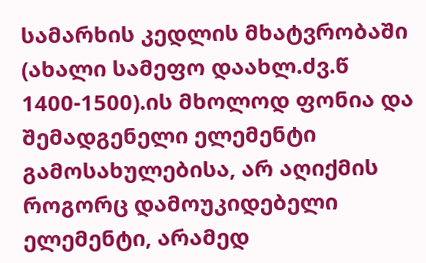სამარხის კედლის მხატვრობაში (ახალი სამეფო დაახლ.ძვ.წ 1400-1500).ის მხოლოდ ფონია და შემადგენელი ელემენტი გამოსახულებისა, არ აღიქმის როგორც დამოუკიდებელი ელემენტი, არამედ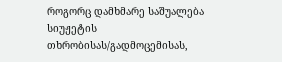როგორც დამხმარე საშუალება სიუჟეტის თხრობისას/გადმოცემისას,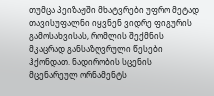თუმცა პეიზაჟში მხატვრები უფრო მეტად თავისუფალნი იყვნენ ვიდრე ფიგურის გამოსახვისას, რომლის შექმნის მკაცრად განსაზღვრული წესები ჰქონდათ. ნადირობის სცენის მცენარეულ ორნამენტს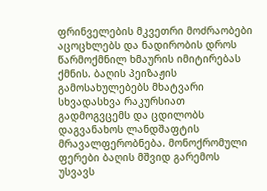ფრინველების მკვეთრი მოძრაობები აცოცხლებს და ნადირობის დროს წარმოქმნილ ხმაურის იმიტირებას ქმნის. ბაღის პეიზაჟის გამოსახულებებს მხატვარი სხვადასხვა რაკურსიათ გადმოგვცემს და ცდილობს დაგვანახოს ლანდშაფტის მრავალფერობნება. მონოქრომული ფერები ბაღის მშვიდ გარემოს უსვავს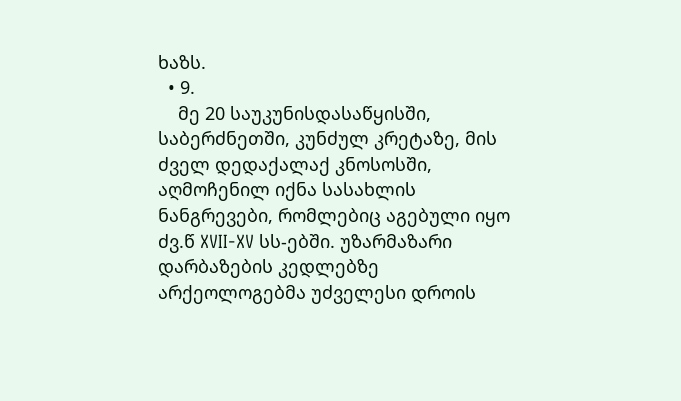ხაზს.
  • 9.
    მე 20 საუკუნისდასაწყისში, საბერძნეთში, კუნძულ კრეტაზე, მის ძველ დედაქალაქ კნოსოსში, აღმოჩენილ იქნა სასახლის ნანგრევები, რომლებიც აგებული იყო ძვ.წ XVII-XV სს-ებში. უზარმაზარი დარბაზების კედლებზე არქეოლოგებმა უძველესი დროის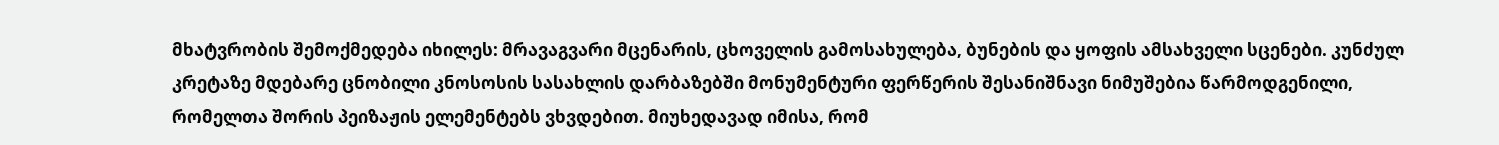მხატვრობის შემოქმედება იხილეს: მრავაგვარი მცენარის, ცხოველის გამოსახულება, ბუნების და ყოფის ამსახველი სცენები. კუნძულ კრეტაზე მდებარე ცნობილი კნოსოსის სასახლის დარბაზებში მონუმენტური ფერწერის შესანიშნავი ნიმუშებია წარმოდგენილი, რომელთა შორის პეიზაჟის ელემენტებს ვხვდებით. მიუხედავად იმისა, რომ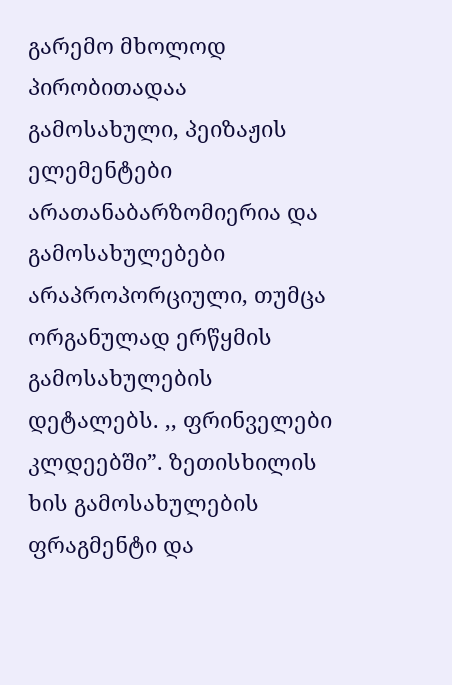გარემო მხოლოდ პირობითადაა გამოსახული, პეიზაჟის ელემენტები არათანაბარზომიერია და გამოსახულებები არაპროპორციული, თუმცა ორგანულად ერწყმის გამოსახულების დეტალებს. ,, ფრინველები კლდეებში”. ზეთისხილის ხის გამოსახულების ფრაგმენტი და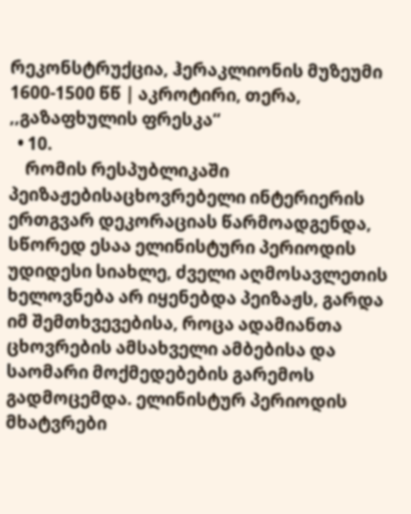რეკონსტრუქცია, ჰერაკლიონის მუზეუმი 1600-1500 წწ | აკროტირი, თერა, ,,გაზაფხულის ფრესკა“
  • 10.
    რომის რესპუბლიკაში პეიზაჟებისაცხოვრებელი ინტერიერის ერთგვარ დეკორაციას წარმოადგენდა, სწორედ ესაა ელინისტური პერიოდის უდიდესი სიახლე, ძველი აღმოსავლეთის ხელოვნება არ იყენებდა პეიზაჟს, გარდა იმ შემთხვევებისა, როცა ადამიანთა ცხოვრების ამსახველი ამბებისა და საომარი მოქმედებების გარემოს გადმოცემდა. ელინისტურ პერიოდის მხატვრები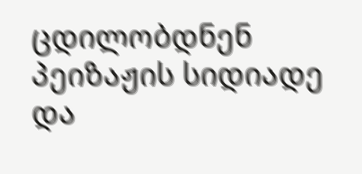ცდილობდნენ პეიზაჟის სიდიადე და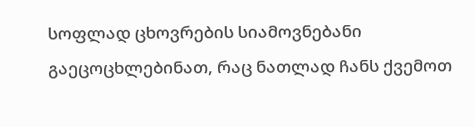სოფლად ცხოვრების სიამოვნებანი გაეცოცხლებინათ, რაც ნათლად ჩანს ქვემოთ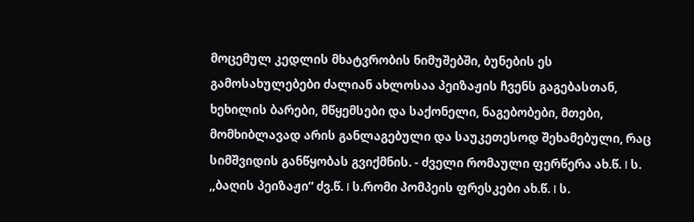მოცემულ კედლის მხატვრობის ნიმუშებში, ბუნების ეს გამოსახულებები ძალიან ახლოსაა პეიზაჟის ჩვენს გაგებასთან, ხეხილის ბარები, მწყემსები და საქონელი, ნაგებობები, მთები, მომხიბლავად არის განლაგებული და საუკეთესოდ შეხამებული, რაც სიმშვიდის განწყობას გვიქმნის. - ძველი რომაული ფერწერა ახ.წ. I ს. ,,ბაღის პეიზაჟი“ ძვ.წ. I ს.რომი პომპეის ფრესკები ახ.წ. I ს.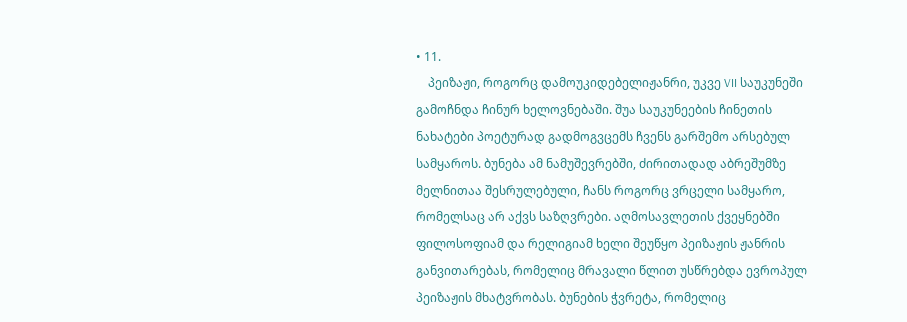• 11.
    პეიზაჟი, როგორც დამოუკიდებელიჟანრი, უკვე VII საუკუნეში გამოჩნდა ჩინურ ხელოვნებაში. შუა საუკუნეების ჩინეთის ნახატები პოეტურად გადმოგვცემს ჩვენს გარშემო არსებულ სამყაროს. ბუნება ამ ნამუშევრებში, ძირითადად აბრეშუმზე მელნითაა შესრულებული, ჩანს როგორც ვრცელი სამყარო, რომელსაც არ აქვს საზღვრები. აღმოსავლეთის ქვეყნებში ფილოსოფიამ და რელიგიამ ხელი შეუწყო პეიზაჟის ჟანრის განვითარებას, რომელიც მრავალი წლით უსწრებდა ევროპულ პეიზაჟის მხატვრობას. ბუნების ჭვრეტა, რომელიც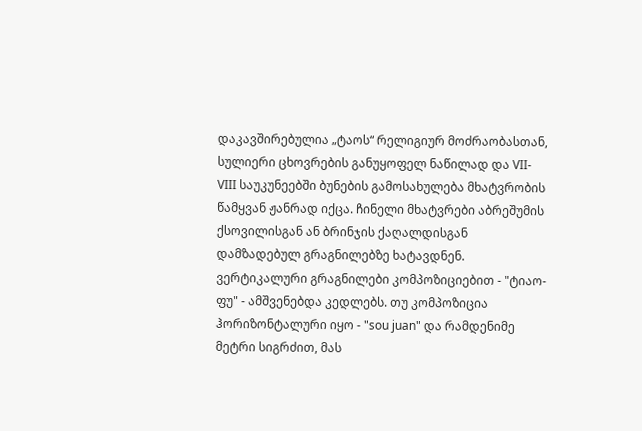დაკავშირებულია „ტაოს“ რელიგიურ მოძრაობასთან, სულიერი ცხოვრების განუყოფელ ნაწილად და VII-VIII საუკუნეებში ბუნების გამოსახულება მხატვრობის წამყვან ჟანრად იქცა. ჩინელი მხატვრები აბრეშუმის ქსოვილისგან ან ბრინჯის ქაღალდისგან დამზადებულ გრაგნილებზე ხატავდნენ. ვერტიკალური გრაგნილები კომპოზიციებით - "ტიაო-ფუ" - ამშვენებდა კედლებს. თუ კომპოზიცია ჰორიზონტალური იყო - "sou juan" და რამდენიმე მეტრი სიგრძით, მას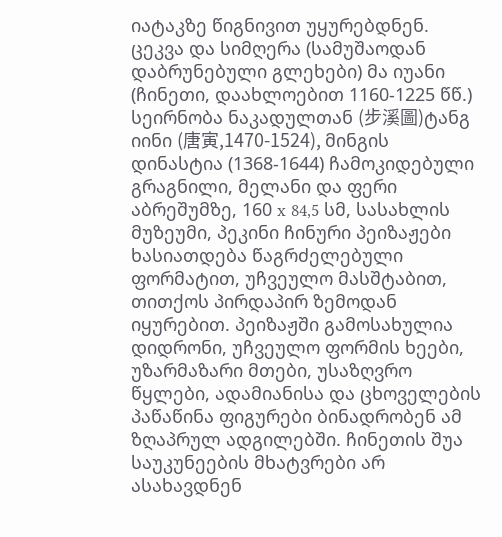იატაკზე წიგნივით უყურებდნენ. ცეკვა და სიმღერა (სამუშაოდან დაბრუნებული გლეხები) მა იუანი (ჩინეთი, დაახლოებით 1160-1225 წწ.) სეირნობა ნაკადულთან (步溪圖)ტანგ იინი (唐寅,1470-1524), მინგის დინასტია (1368-1644) ჩამოკიდებული გრაგნილი, მელანი და ფერი აბრეშუმზე, 160 x 84,5 სმ, სასახლის მუზეუმი, პეკინი ჩინური პეიზაჟები ხასიათდება წაგრძელებული ფორმატით, უჩვეულო მასშტაბით, თითქოს პირდაპირ ზემოდან იყურებით. პეიზაჟში გამოსახულია დიდრონი, უჩვეულო ფორმის ხეები, უზარმაზარი მთები, უსაზღვრო წყლები, ადამიანისა და ცხოველების პაწაწინა ფიგურები ბინადრობენ ამ ზღაპრულ ადგილებში. ჩინეთის შუა საუკუნეების მხატვრები არ ასახავდნენ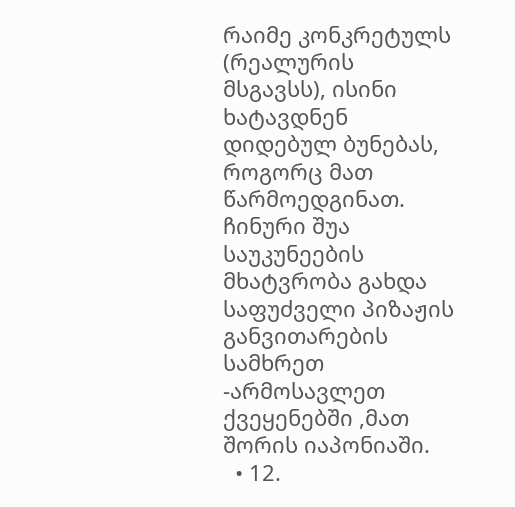რაიმე კონკრეტულს (რეალურის მსგავსს), ისინი ხატავდნენ დიდებულ ბუნებას, როგორც მათ წარმოედგინათ. ჩინური შუა საუკუნეების მხატვრობა გახდა საფუძველი პიზაჟის განვითარების სამხრეთ -არმოსავლეთ ქვეყენებში ,მათ შორის იაპონიაში.
  • 12.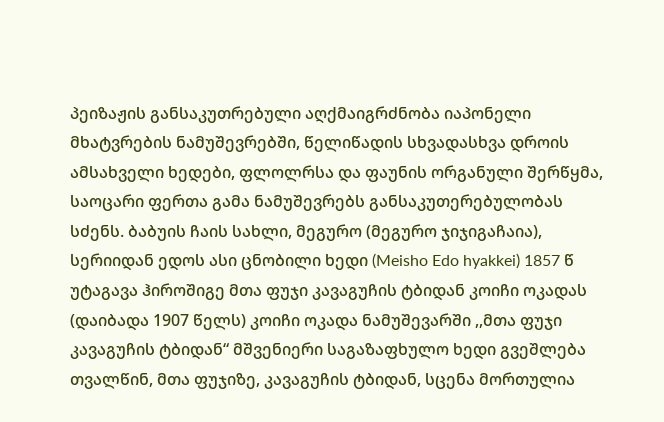პეიზაჟის განსაკუთრებული აღქმაიგრძნობა იაპონელი მხატვრების ნამუშევრებში, წელიწადის სხვადასხვა დროის ამსახველი ხედები, ფლოლრსა და ფაუნის ორგანული შერწყმა, საოცარი ფერთა გამა ნამუშევრებს განსაკუთერებულობას სძენს. ბაბუის ჩაის სახლი, მეგურო (მეგურო ჯიჯიგაჩაია), სერიიდან ედოს ასი ცნობილი ხედი (Meisho Edo hyakkei) 1857 წ უტაგავა ჰიროშიგე მთა ფუჯი კავაგუჩის ტბიდან კოიჩი ოკადას (დაიბადა 1907 წელს) კოიჩი ოკადა ნამუშევარში ,,მთა ფუჯი კავაგუჩის ტბიდან“ მშვენიერი საგაზაფხულო ხედი გვეშლება თვალწინ, მთა ფუჯიზე, კავაგუჩის ტბიდან, სცენა მორთულია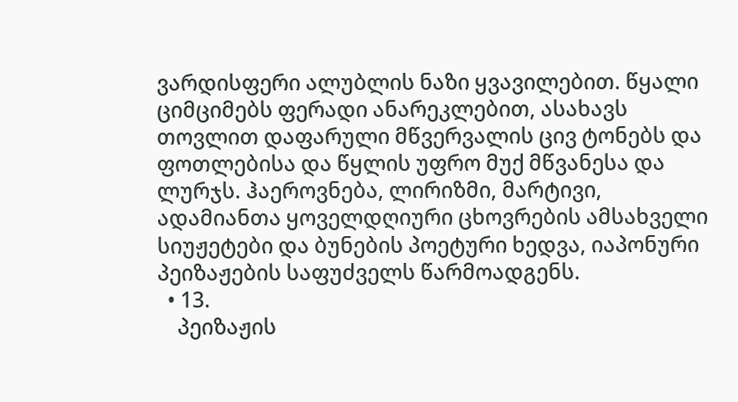ვარდისფერი ალუბლის ნაზი ყვავილებით. წყალი ციმციმებს ფერადი ანარეკლებით, ასახავს თოვლით დაფარული მწვერვალის ცივ ტონებს და ფოთლებისა და წყლის უფრო მუქ მწვანესა და ლურჯს. ჰაეროვნება, ლირიზმი, მარტივი, ადამიანთა ყოველდღიური ცხოვრების ამსახველი სიუჟეტები და ბუნების პოეტური ხედვა, იაპონური პეიზაჟების საფუძველს წარმოადგენს.
  • 13.
    პეიზაჟის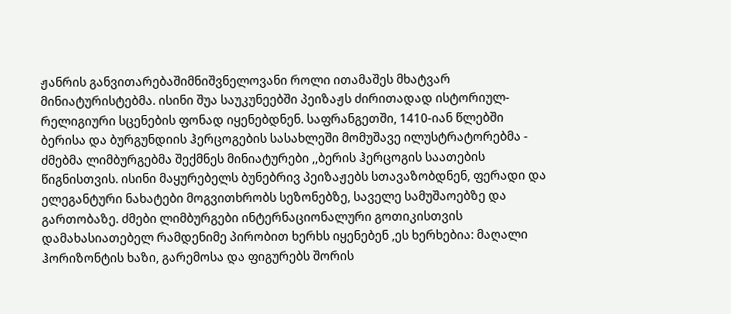ჟანრის განვითარებაშიმნიშვნელოვანი როლი ითამაშეს მხატვარ მინიატურისტებმა. ისინი შუა საუკუნეებში პეიზაჟს ძირითადად ისტორიულ-რელიგიური სცენების ფონად იყენებდნენ. საფრანგეთში, 1410-იან წლებში ბერისა და ბურგუნდიის ჰერცოგების სასახლეში მომუშავე ილუსტრატორებმა - ძმებმა ლიმბურგებმა შექმნეს მინიატურები ,,ბერის ჰერცოგის საათების წიგნისთვის. ისინი მაყურებელს ბუნებრივ პეიზაჟებს სთავაზობდნენ, ფერადი და ელეგანტური ნახატები მოგვითხრობს სეზონებზე, საველე სამუშაოებზე და გართობაზე. ძმები ლიმბურგები ინტერნაციონალური გოთიკისთვის დამახასიათებელ რამდენიმე პირობით ხერხს იყენებენ ,ეს ხერხებია: მაღალი ჰორიზონტის ხაზი, გარემოსა და ფიგურებს შორის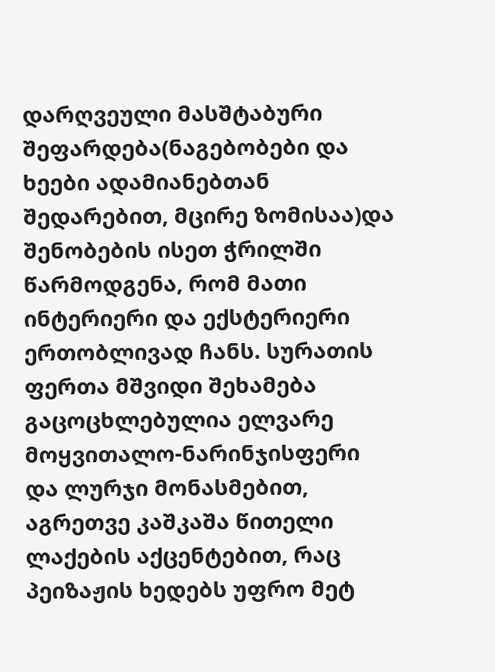დარღვეული მასშტაბური შეფარდება(ნაგებობები და ხეები ადამიანებთან შედარებით, მცირე ზომისაა)და შენობების ისეთ ჭრილში წარმოდგენა, რომ მათი ინტერიერი და ექსტერიერი ერთობლივად ჩანს. სურათის ფერთა მშვიდი შეხამება გაცოცხლებულია ელვარე მოყვითალო-ნარინჯისფერი და ლურჯი მონასმებით, აგრეთვე კაშკაშა წითელი ლაქების აქცენტებით, რაც პეიზაჟის ხედებს უფრო მეტ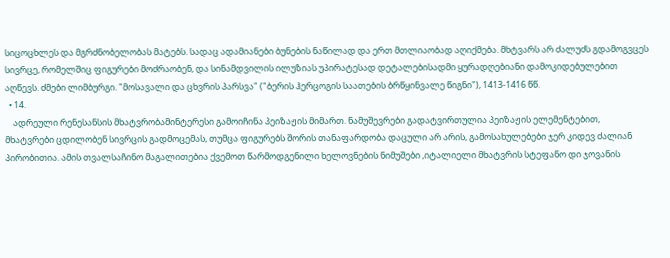სიცოცხლეს და მგრძნობელობას მატებს. სადაც ადამიანები ბუნების ნაწილად და ერთ მთლიაობად აღიქმება. მხტვარს არ ძალუძს გდამოგვცეს სივრცე, რომელშიც ფიგურები მოძრაობენ, და სინამდვილის ილუზიას უპირატესად დეტალებისადმი ყურადღებიანი დამოკიდებულებით აღწევს. ძმები ლიმბურგი. "მოსავალი და ცხვრის პარსვა" ("ბერის ჰერცოგის საათების ბრწყინვალე წიგნი"), 1413-1416 წწ.
  • 14.
    ადრეული რენესანსის მხატვრობამინტერესი გამოიჩინა პეიზაჟის მიმართ. ნამუშევრები გადატვირთულია პეიზაჟის ელემენტებით, მხატვრები ცდილობენ სივრცის გადმოცემას, თუმცა ფიგურებს შორის თანაფარდობა დაცული არ არის, გამოსახულებები ჯერ კიდევ ძალიან პირობითია. ამის თვალსაჩინო მაგალითებია ქვემოთ წარმოდგენილი ხელოვნების ნიმუშები ,იტალიელი მხატვრის სტეფანო დი ჯოვანის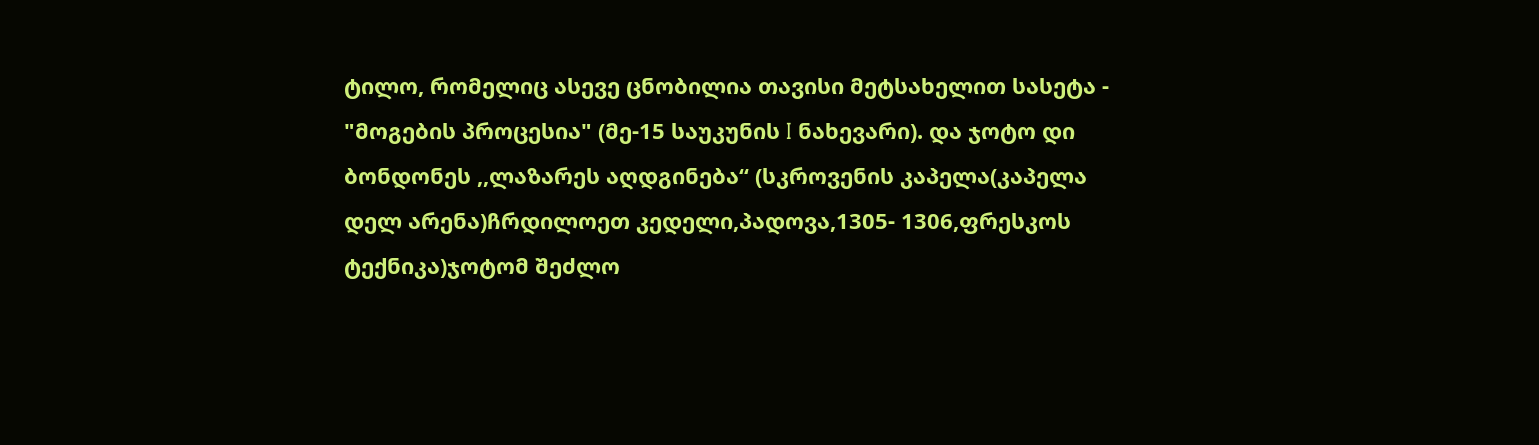ტილო, რომელიც ასევე ცნობილია თავისი მეტსახელით სასეტა - "მოგების პროცესია" (მე-15 საუკუნის I ნახევარი). და ჯოტო დი ბონდონეს ,,ლაზარეს აღდგინება“ (სკროვენის კაპელა(კაპელა დელ არენა)ჩრდილოეთ კედელი,პადოვა,1305- 1306,ფრესკოს ტექნიკა)ჯოტომ შეძლო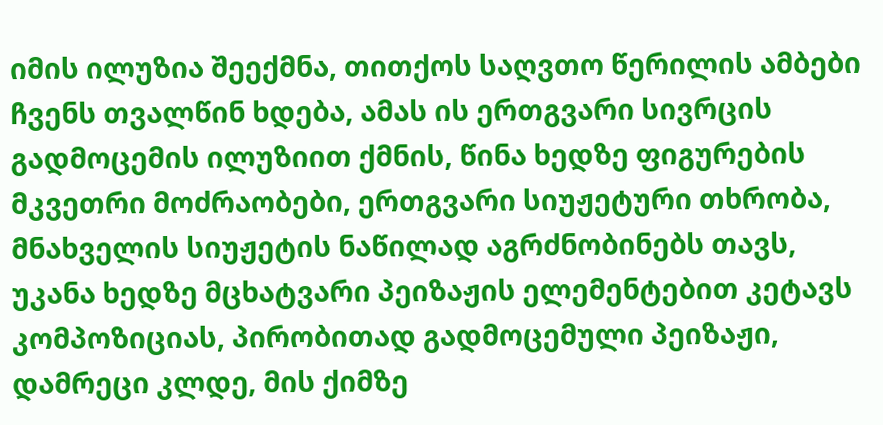იმის ილუზია შეექმნა, თითქოს საღვთო წერილის ამბები ჩვენს თვალწინ ხდება, ამას ის ერთგვარი სივრცის გადმოცემის ილუზიით ქმნის, წინა ხედზე ფიგურების მკვეთრი მოძრაობები, ერთგვარი სიუჟეტური თხრობა, მნახველის სიუჟეტის ნაწილად აგრძნობინებს თავს, უკანა ხედზე მცხატვარი პეიზაჟის ელემენტებით კეტავს კომპოზიციას, პირობითად გადმოცემული პეიზაჟი, დამრეცი კლდე, მის ქიმზე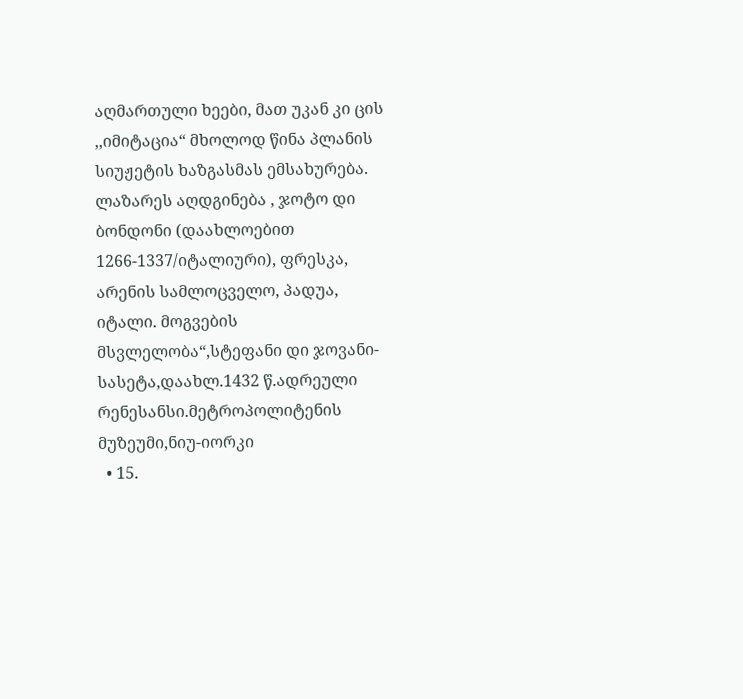აღმართული ხეები, მათ უკან კი ცის ,,იმიტაცია“ მხოლოდ წინა პლანის სიუჟეტის ხაზგასმას ემსახურება. ლაზარეს აღდგინება , ჯოტო დი ბონდონი (დაახლოებით 1266-1337/იტალიური), ფრესკა, არენის სამლოცველო, პადუა, იტალი. მოგვების მსვლელობა“,სტეფანი დი ჯოვანი- სასეტა,დაახლ.1432 წ.ადრეული რენესანსი.მეტროპოლიტენის მუზეუმი,ნიუ-იორკი
  • 15.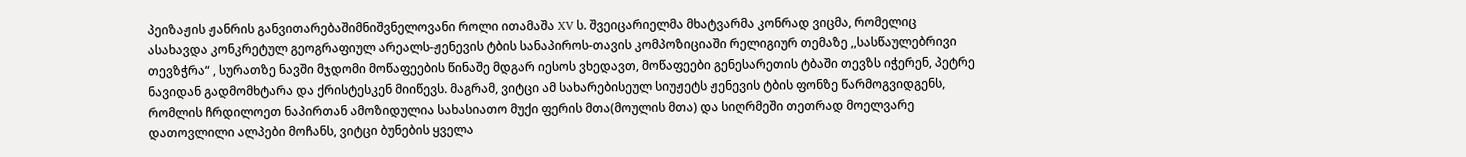პეიზაჟის ჟანრის განვითარებაშიმნიშვნელოვანი როლი ითამაშა XV ს. შვეიცარიელმა მხატვარმა კონრად ვიცმა, რომელიც ასახავდა კონკრეტულ გეოგრაფიულ არეალს-ჟენევის ტბის სანაპიროს-თავის კომპოზიციაში რელიგიურ თემაზე ,,სასწაულებრივი თევზჭრა“ , სურათზე ნავში მჯდომი მოწაფეების წინაშე მდგარ იესოს ვხედავთ, მოწაფეები გენესარეთის ტბაში თევზს იჭერენ, პეტრე ნავიდან გადმომხტარა და ქრისტესკენ მიიწევს. მაგრამ, ვიტცი ამ სახარებისეულ სიუჟეტს ჟენევის ტბის ფონზე წარმოგვიდგენს, რომლის ჩრდილოეთ ნაპირთან ამოზიდულია სახასიათო მუქი ფერის მთა(მოულის მთა) და სიღრმეში თეთრად მოელვარე დათოვლილი ალპები მოჩანს, ვიტცი ბუნების ყველა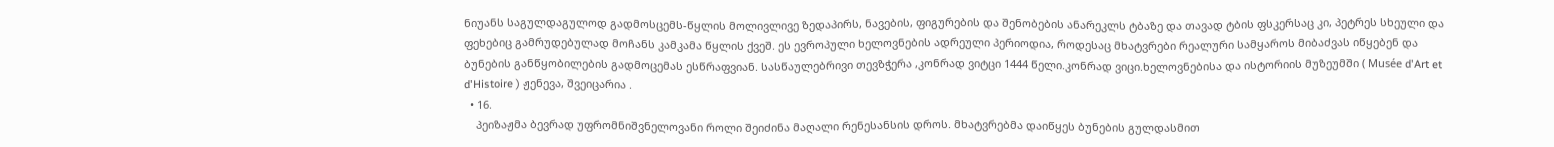ნიუანს საგულდაგულოდ გადმოსცემს-წყლის მოლივლივე ზედაპირს, ნავების, ფიგურების და შენობების ანარეკლს ტბაზე და თავად ტბის ფსკერსაც კი, პეტრეს სხეული და ფეხებიც გამრუდებულად მოჩანს კამკამა წყლის ქვეშ. ეს ევროპული ხელოვნების ადრეული პერიოდია, როდესაც მხატვრები რეალური სამყაროს მიბაძვას იწყებენ და ბუნების განწყობილების გადმოცემას ესწრაფვიან. სასწაულებრივი თევზჭერა ,კონრად ვიტცი 1444 წელი.კონრად ვიცი.ხელოვნებისა და ისტორიის მუზეუმში ( Musée d'Art et d'Histoire ) ჟენევა, შვეიცარია .
  • 16.
    პეიზაჟმა ბევრად უფრომნიშვნელოვანი როლი შეიძინა მაღალი რენესანსის დროს. მხატვრებმა დაიწყეს ბუნების გულდასმით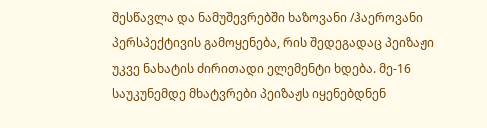შესწავლა და ნამუშევრებში ხაზოვანი /ჰაეროვანი პერსპექტივის გამოყენება, რის შედეგადაც პეიზაჟი უკვე ნახატის ძირითადი ელემენტი ხდება. მე-16 საუკუნემდე მხატვრები პეიზაჟს იყენებდნენ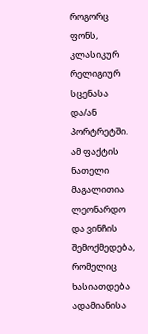როგორც ფონს, კლასიკურ რელიგიურ სცენასა და/ან პორტრეტში. ამ ფაქტის ნათელი მაგალითია ლეონარდო და ვინჩის შემოქმედება, რომელიც ხასიათდება ადამიანისა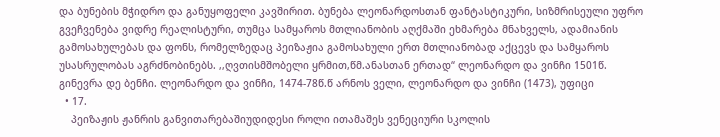და ბუნების მჭიდრო და განუყოფელი კავშირით. ბუნება ლეონარდოსთან ფანტასტიკური, სიზმრისეული უფრო გვეჩვენება ვიდრე რეალისტური, თუმცა სამყაროს მთლიანობის აღქმაში ეხმარება მნახველს, ადამიანის გამოსახულებას და ფონს, რომელზედაც პეიზაჟია გამოსახული ერთ მთლიანობად აქცევს და სამყაროს უსასრულობას აგრძნობინებს. ,,ღვთისმშობელი ყრმით,წმ.ანასთან ერთად“ ლეონარდო და ვინჩი 1501წ. გინევრა დე ბენჩი. ლეონარდო და ვინჩი, 1474-78წ.წ არნოს ველი, ლეონარდო და ვინჩი (1473), უფიცი
  • 17.
    პეიზაჟის ჟანრის განვითარებაშიუდიდესი როლი ითამაშეს ვენეციური სკოლის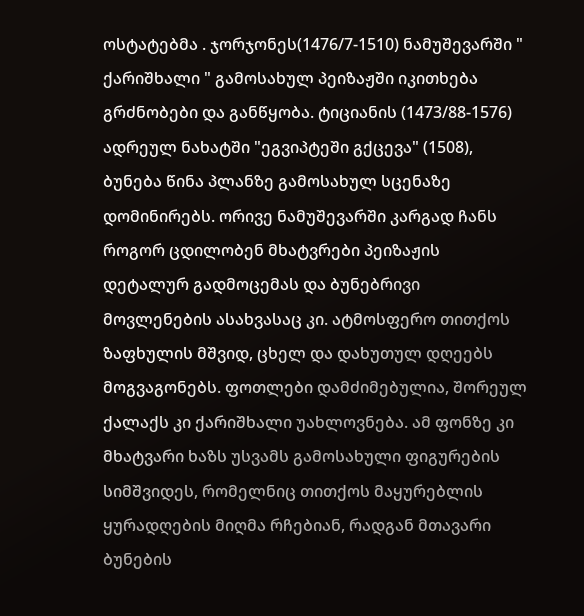ოსტატებმა . ჯორჯონეს(1476/7-1510) ნამუშევარში " ქარიშხალი " გამოსახულ პეიზაჟში იკითხება გრძნობები და განწყობა. ტიციანის (1473/88-1576) ადრეულ ნახატში "ეგვიპტეში გქცევა" (1508), ბუნება წინა პლანზე გამოსახულ სცენაზე დომინირებს. ორივე ნამუშევარში კარგად ჩანს როგორ ცდილობენ მხატვრები პეიზაჟის დეტალურ გადმოცემას და ბუნებრივი მოვლენების ასახვასაც კი. ატმოსფერო თითქოს ზაფხულის მშვიდ, ცხელ და დახუთულ დღეებს მოგვაგონებს. ფოთლები დამძიმებულია, შორეულ ქალაქს კი ქარიშხალი უახლოვნება. ამ ფონზე კი მხატვარი ხაზს უსვამს გამოსახული ფიგურების სიმშვიდეს, რომელნიც თითქოს მაყურებლის ყურადღების მიღმა რჩებიან, რადგან მთავარი ბუნების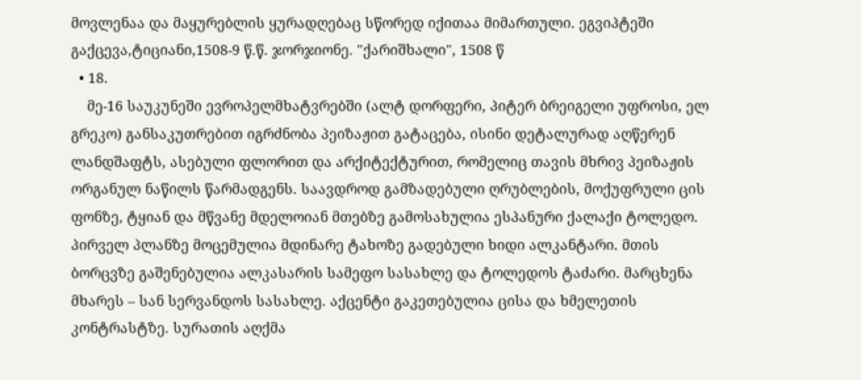მოვლენაა და მაყურებლის ყურადღებაც სწორედ იქითაა მიმართული. ეგვიპტეში გაქცევა,ტიციანი,1508-9 წ.წ. ჯორჯიონე. "ქარიშხალი", 1508 წ
  • 18.
    მე-16 საუკუნეში ევროპელმხატვრებში (ალტ დორფერი, პიტერ ბრეიგელი უფროსი, ელ გრეკო) განსაკუთრებით იგრძნობა პეიზაჟით გატაცება, ისინი დეტალურად აღწერენ ლანდშაფტს, ასებული ფლორით და არქიტექტურით, რომელიც თავის მხრივ პეიზაჟის ორგანულ ნაწილს წარმადგენს. საავდროდ გამზადებული ღრუბლების, მოქუფრული ცის ფონზე, ტყიან და მწვანე მდელოიან მთებზე გამოსახულია ესპანური ქალაქი ტოლედო. პირველ პლანზე მოცემულია მდინარე ტახოზე გადებული ხიდი ალკანტარი. მთის ბორცვზე გაშენებულია ალკასარის სამეფო სასახლე და ტოლედოს ტაძარი. მარცხენა მხარეს – სან სერვანდოს სასახლე. აქცენტი გაკეთებულია ცისა და ხმელეთის კონტრასტზე. სურათის აღქმა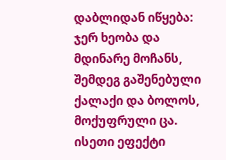დაბლიდან იწყება: ჯერ ხეობა და მდინარე მოჩანს, შემდეგ გაშენებული ქალაქი და ბოლოს, მოქუფრული ცა. ისეთი ეფექტი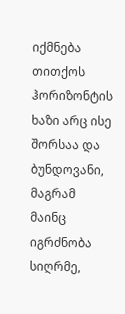იქმნება თითქოს ჰორიზონტის ხაზი არც ისე შორსაა და ბუნდოვანი, მაგრამ მაინც იგრძნობა სიღრმე,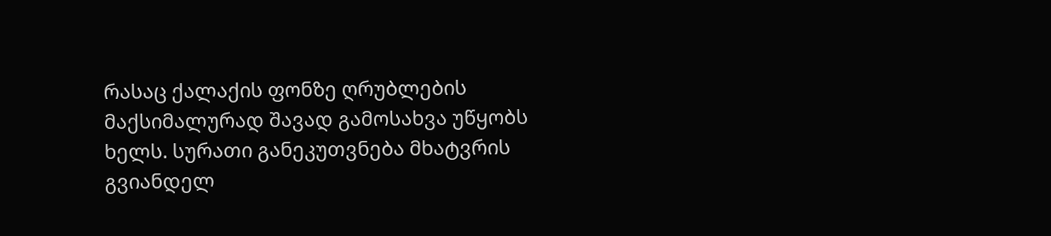რასაც ქალაქის ფონზე ღრუბლების მაქსიმალურად შავად გამოსახვა უწყობს ხელს. სურათი განეკუთვნება მხატვრის გვიანდელ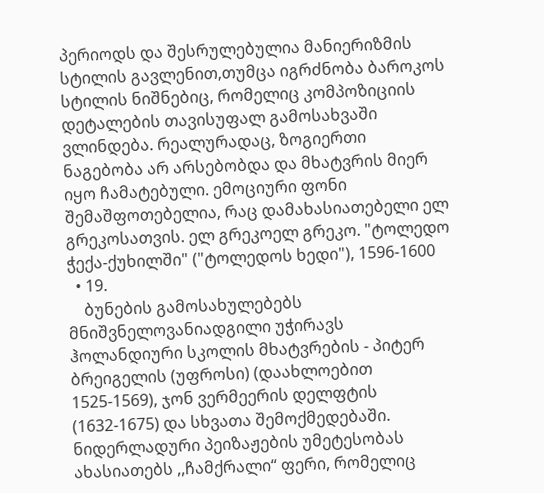პერიოდს და შესრულებულია მანიერიზმის სტილის გავლენით,თუმცა იგრძნობა ბაროკოს სტილის ნიშნებიც, რომელიც კომპოზიციის დეტალების თავისუფალ გამოსახვაში ვლინდება. რეალურადაც, ზოგიერთი ნაგებობა არ არსებობდა და მხატვრის მიერ იყო ჩამატებული. ემოციური ფონი შემაშფოთებელია, რაც დამახასიათებელი ელ გრეკოსათვის. ელ გრეკოელ გრეკო. "ტოლედო ჭექა-ქუხილში" ("ტოლედოს ხედი"), 1596-1600
  • 19.
    ბუნების გამოსახულებებს მნიშვნელოვანიადგილი უჭირავს ჰოლანდიური სკოლის მხატვრების - პიტერ ბრეიგელის (უფროსი) (დაახლოებით 1525-1569), ჯონ ვერმეერის დელფტის (1632-1675) და სხვათა შემოქმედებაში. ნიდერლადური პეიზაჟების უმეტესობას ახასიათებს ,,ჩამქრალი“ ფერი, რომელიც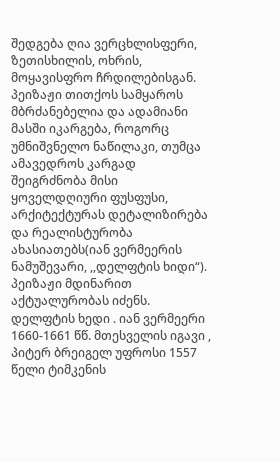შედგება ღია ვერცხლისფერი, ზეთისხილის, ოხრის, მოყავისფრო ჩრდილებისგან. პეიზაჟი თითქოს სამყაროს მბრძანებელია და ადამიანი მასში იკარგება, როგორც უმნიშვნელო ნაწილაკი, თუმცა ამავედროს კარგად შეიგრძნობა მისი ყოველდღიური ფუსფუსი, არქიტექტურას დეტალიზირება და რეალისტურობა ახასიათებს(იან ვერმეერის ნამუშევარი, ,,დელფტის ხიდი“). პეიზაჟი მდინარით აქტუალურობას იძენს. დელფტის ხედი . იან ვერმეერი 1660-1661 წწ. მთესველის იგავი , პიტერ ბრეიგელ უფროსი 1557 წელი ტიმკენის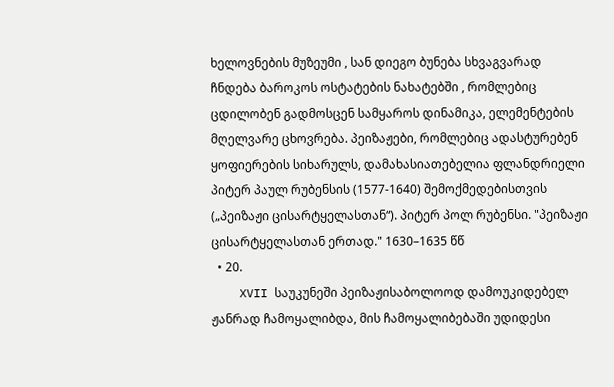ხელოვნების მუზეუმი , სან დიეგო ბუნება სხვაგვარად ჩნდება ბაროკოს ოსტატების ნახატებში , რომლებიც ცდილობენ გადმოსცენ სამყაროს დინამიკა, ელემენტების მღელვარე ცხოვრება. პეიზაჟები, რომლებიც ადასტურებენ ყოფიერების სიხარულს, დამახასიათებელია ფლანდრიელი პიტერ პაულ რუბენსის (1577-1640) შემოქმედებისთვის („პეიზაჟი ცისარტყელასთან“). პიტერ პოლ რუბენსი. "პეიზაჟი ცისარტყელასთან ერთად." 1630–1635 წწ
  • 20.
    XVII საუკუნეში პეიზაჟისაბოლოოდ დამოუკიდებელ ჟანრად ჩამოყალიბდა, მის ჩამოყალიბებაში უდიდესი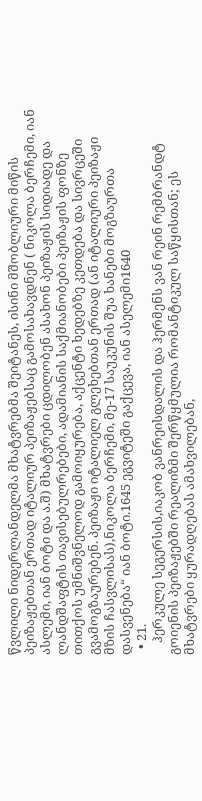წვლილი ნიდერლანდელმა მხატვრებმა შეიტანეს, ისინი მშობლიური მიწის პეიზაჟებთან ერთად იტალიურ პეიზაჟებსაც გამოსახავდნენ ( ნიკოლა ბერჩემი, იან ასლემი, იან ბოტი და ა.შ) მხატვრები ცდილობენ ასახონ პეიზაჟის სიდიადე და ლანდშაფტის თავისებულრებები, ადამიანის საქმიანობები პეიზაჟის ფონზე თითქოს უმნიშვნელოდ გამოიყურება, აქცენტი ხედებზე კეთდება და სივრცეში გვამოგზაურებენ. პეიზაჟი იტალიელ გლეხებთან ერთად (ან იტალიური პეიზაჟი მზის ჩასვლისას),ნიკოლა ბერჩემი, მე-17 საუკუნის შუა ხანები მოგზაურთა დასვენება“ იან ბოტი.1645 ეგვიტეში გაქცევა, იან ასელემი1640
  • 21.
    ჰერკულე სეგერსის,იაკობ ვანრეისდალის და ჰერმენს ვან რეინ რემბრანდტ გოიენის პეიზაჟებში რეალიზმი შერწყმულია რომანტიკულ საწყისთან; ეს მხატვრები ყურადღებას ამახვილებან,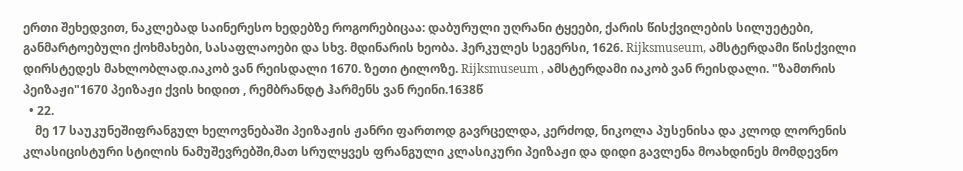ერთი შეხედვით, ნაკლებად საინერესო ხედებზე როგორებიცაა: დაბურული უღრანი ტყეები, ქარის წისქვილების სილუეტები, განმარტოებული ქოხმახები, სასაფლაოები და სხვ. მდინარის ხეობა. ჰერკულეს სეგერსი, 1626. Rijksmuseum, ამსტერდამი წისქვილი დირსტედეს მახლობლად.იაკობ ვან რეისდალი 1670. ზეთი ტილოზე. Rijksmuseum , ამსტერდამი იაკობ ვან რეისდალი. "ზამთრის პეიზაჟი"1670 პეიზაჟი ქვის ხიდით , რემბრანდტ ჰარმენს ვან რეინი.1638წ
  • 22.
    მე 17 საუკუნეშიფრანგულ ხელოვნებაში პეიზაჟის ჟანრი ფართოდ გავრცელდა, კერძოდ, ნიკოლა პუსენისა და კლოდ ლორენის კლასიცისტური სტილის ნამუშევრებში,მათ სრულყვეს ფრანგული კლასიკური პეიზაჟი და დიდი გავლენა მოახდინეს მომდევნო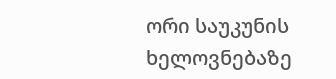ორი საუკუნის ხელოვნებაზე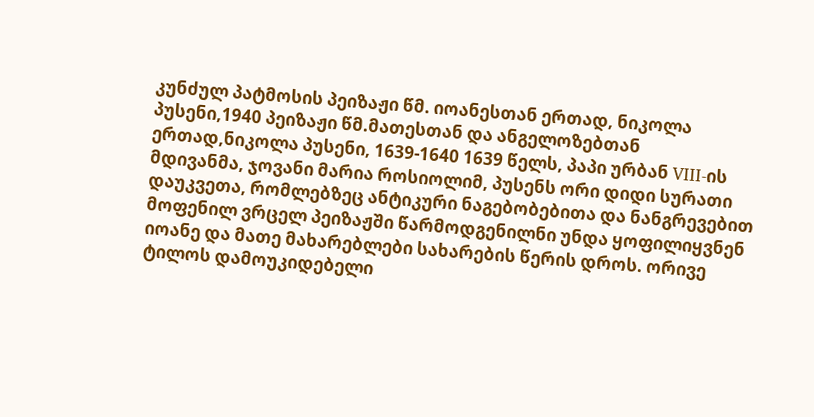კუნძულ პატმოსის პეიზაჟი წმ. იოანესთან ერთად, ნიკოლა პუსენი,1940 პეიზაჟი წმ.მათესთან და ანგელოზებთან ერთად,ნიკოლა პუსენი, 1639-1640 1639 წელს, პაპი ურბან VIII-ის მდივანმა, ჯოვანი მარია როსიოლიმ, პუსენს ორი დიდი სურათი დაუკვეთა, რომლებზეც ანტიკური ნაგებობებითა და ნანგრევებით მოფენილ ვრცელ პეიზაჟში წარმოდგენილნი უნდა ყოფილიყვნენ იოანე და მათე მახარებლები სახარების წერის დროს. ორივე ტილოს დამოუკიდებელი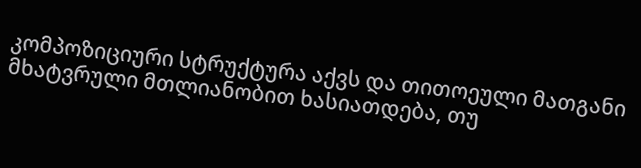კომპოზიციური სტრუქტურა აქვს და თითოეული მათგანი მხატვრული მთლიანობით ხასიათდება, თუ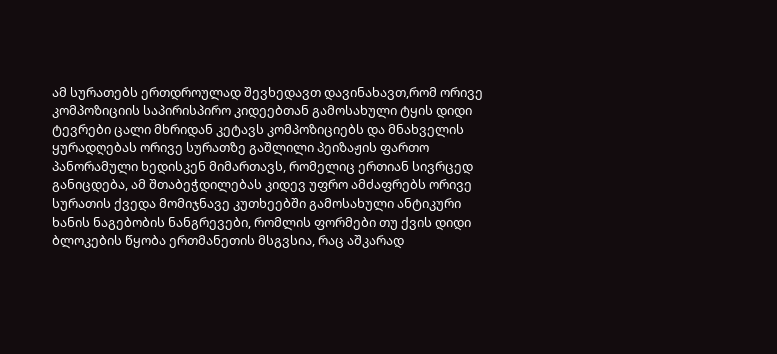ამ სურათებს ერთდროულად შევხედავთ დავინახავთ,რომ ორივე კომპოზიციის საპირისპირო კიდეებთან გამოსახული ტყის დიდი ტევრები ცალი მხრიდან კეტავს კომპოზიციებს და მნახველის ყურადღებას ორივე სურათზე გაშლილი პეიზაჟის ფართო პანორამული ხედისკენ მიმართავს, რომელიც ერთიან სივრცედ განიცდება, ამ შთაბეჭდილებას კიდევ უფრო ამძაფრებს ორივე სურათის ქვედა მომიჯნავე კუთხეებში გამოსახული ანტიკური ხანის ნაგებობის ნანგრევები, რომლის ფორმები თუ ქვის დიდი ბლოკების წყობა ერთმანეთის მსგვსია, რაც აშკარად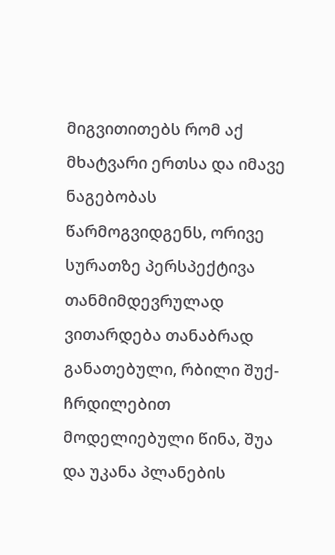მიგვითითებს რომ აქ მხატვარი ერთსა და იმავე ნაგებობას წარმოგვიდგენს, ორივე სურათზე პერსპექტივა თანმიმდევრულად ვითარდება თანაბრად განათებული, რბილი შუქ- ჩრდილებით მოდელიებული წინა, შუა და უკანა პლანების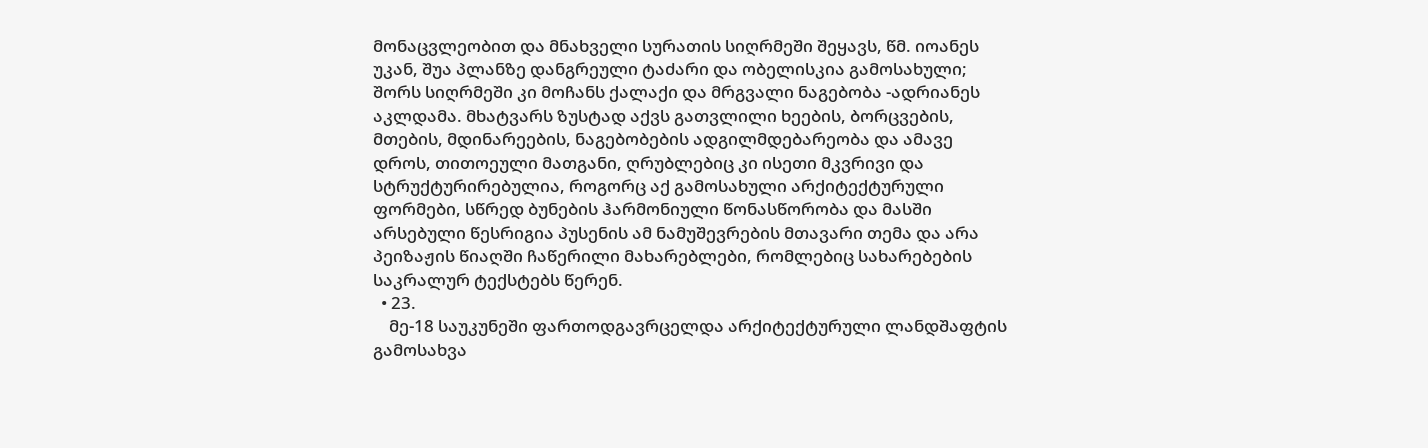მონაცვლეობით და მნახველი სურათის სიღრმეში შეყავს, წმ. იოანეს უკან, შუა პლანზე დანგრეული ტაძარი და ობელისკია გამოსახული; შორს სიღრმეში კი მოჩანს ქალაქი და მრგვალი ნაგებობა -ადრიანეს აკლდამა. მხატვარს ზუსტად აქვს გათვლილი ხეების, ბორცვების, მთების, მდინარეების, ნაგებობების ადგილმდებარეობა და ამავე დროს, თითოეული მათგანი, ღრუბლებიც კი ისეთი მკვრივი და სტრუქტურირებულია, როგორც აქ გამოსახული არქიტექტურული ფორმები, სწრედ ბუნების ჰარმონიული წონასწორობა და მასში არსებული წესრიგია პუსენის ამ ნამუშევრების მთავარი თემა და არა პეიზაჟის წიაღში ჩაწერილი მახარებლები, რომლებიც სახარებების საკრალურ ტექსტებს წერენ.
  • 23.
    მე-18 საუკუნეში ფართოდგავრცელდა არქიტექტურული ლანდშაფტის გამოსახვა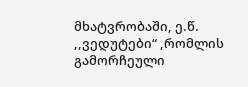მხატვრობაში, ე.წ. ,,ვედუტები“ ,რომლის გამორჩეული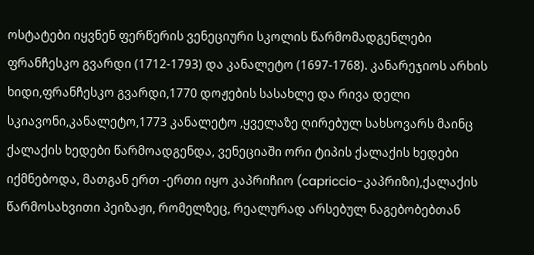ოსტატები იყვნენ ფერწერის ვენეციური სკოლის წარმომადგენლები ფრანჩესკო გვარდი (1712-1793) და კანალეტო (1697-1768). კანარეჯიოს არხის ხიდი,ფრანჩესკო გვარდი,1770 დოჟების სასახლე და რივა დელი სკიავონი,კანალეტო,1773 კანალეტო ,ყველაზე ღირებულ სახსოვარს მაინც ქალაქის ხედები წარმოადგენდა, ვენეციაში ორი ტიპის ქალაქის ხედები იქმნებოდა, მათგან ერთ -ერთი იყო კაპრიჩიო (capriccio-კაპრიზი),ქალაქის წარმოსახვითი პეიზაჟი, რომელზეც, რეალურად არსებულ ნაგებობებთან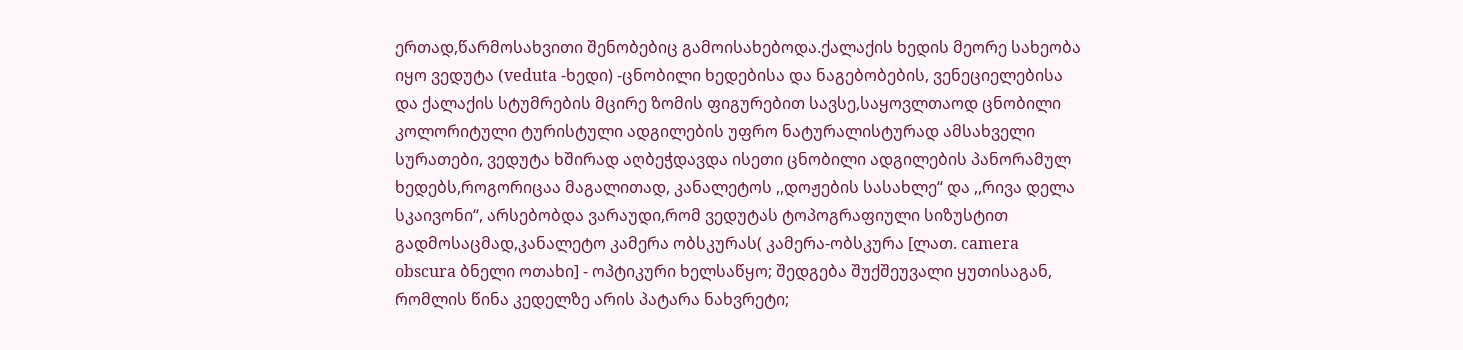ერთად,წარმოსახვითი შენობებიც გამოისახებოდა.ქალაქის ხედის მეორე სახეობა იყო ვედუტა (veduta -ხედი) -ცნობილი ხედებისა და ნაგებობების, ვენეციელებისა და ქალაქის სტუმრების მცირე ზომის ფიგურებით სავსე,საყოვლთაოდ ცნობილი კოლორიტული ტურისტული ადგილების უფრო ნატურალისტურად ამსახველი სურათები, ვედუტა ხშირად აღბეჭდავდა ისეთი ცნობილი ადგილების პანორამულ ხედებს,როგორიცაა მაგალითად, კანალეტოს ,,დოჟების სასახლე“ და ,,რივა დელა სკაივონი“, არსებობდა ვარაუდი,რომ ვედუტას ტოპოგრაფიული სიზუსტით გადმოსაცმად,კანალეტო კამერა ობსკურას( კამერა-ობსკურა [ლათ. camera obscura ბნელი ოთახი] - ოპტიკური ხელსაწყო; შედგება შუქშეუვალი ყუთისაგან, რომლის წინა კედელზე არის პატარა ნახვრეტი;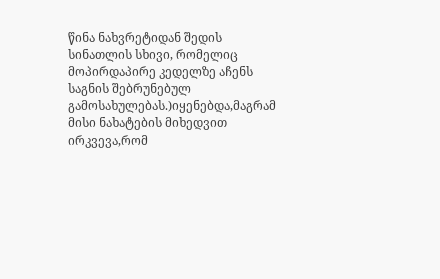წინა ნახვრეტიდან შედის სინათლის სხივი, რომელიც მოპირდაპირე კედელზე აჩენს საგნის შებრუნებულ გამოსახულებას.)იყენებდა,მაგრამ მისი ნახატების მიხედვით ირკვევა,რომ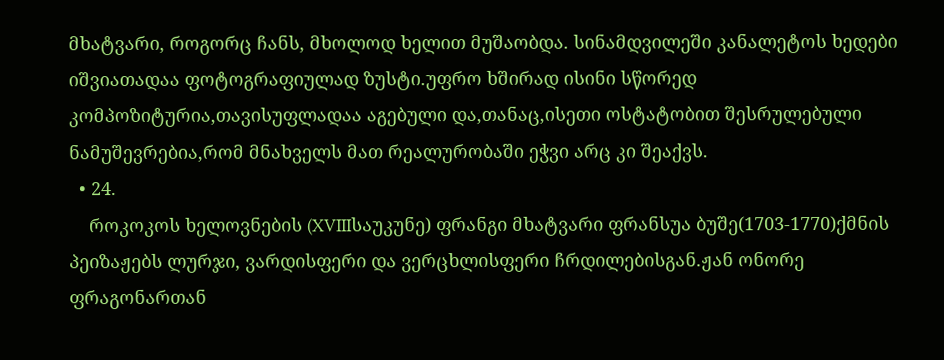მხატვარი, როგორც ჩანს, მხოლოდ ხელით მუშაობდა. სინამდვილეში კანალეტოს ხედები იშვიათადაა ფოტოგრაფიულად ზუსტი.უფრო ხშირად ისინი სწორედ კომპოზიტურია,თავისუფლადაა აგებული და,თანაც,ისეთი ოსტატობით შესრულებული ნამუშევრებია,რომ მნახველს მათ რეალურობაში ეჭვი არც კი შეაქვს.
  • 24.
    როკოკოს ხელოვნების (XVIIIსაუკუნე) ფრანგი მხატვარი ფრანსუა ბუშე(1703-1770)ქმნის პეიზაჟებს ლურჯი, ვარდისფერი და ვერცხლისფერი ჩრდილებისგან.ჟან ონორე ფრაგონართან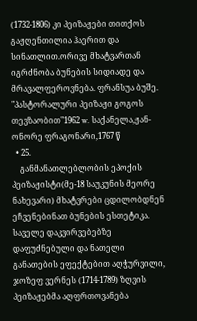(1732-1806) კი პეიზაჟები თითქოს გაჟღენთილია ჰაერით და სინათლით.ორივე მხატვართან იგრძნობა ბუნების სიდიადე და მრავალფეროვნება. ფრანსუა ბუშე. "პასტორალური პეიზაჟი გოგოს თევზაობით"1962 w. საქანელა,ჟან-ონორე ფრაგონარი,1767 წ
  • 25.
    განმანათლებლობის ეპოქის პეიზაჟისტი(მე-18 საუკუნის მეორე ნახევარი) მხატვრები ცდილობდნენ ეჩვენებინათ ბუნების ესთეტიკა. საველე დაკვირვებებზე დაფუძნებული და ნათელი განათების ეფექტებით აღჭურვილი, ჯოზეფ ვერნეს (1714-1789) ზღვის პეიზაჟებმა აღფრთოვანება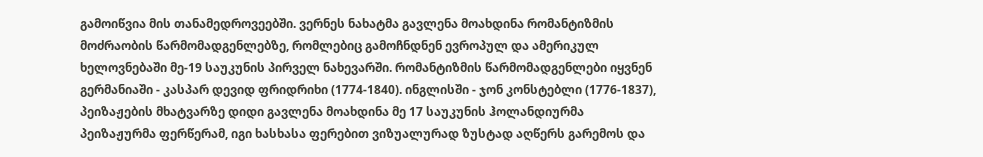გამოიწვია მის თანამედროვეებში. ვერნეს ნახატმა გავლენა მოახდინა რომანტიზმის მოძრაობის წარმომადგენლებზე, რომლებიც გამოჩნდნენ ევროპულ და ამერიკულ ხელოვნებაში მე-19 საუკუნის პირველ ნახევარში. რომანტიზმის წარმომადგენლები იყვნენ გერმანიაში - კასპარ დევიდ ფრიდრიხი (1774-1840). ინგლისში - ჯონ კონსტებლი (1776-1837), პეიზაჟების მხატვარზე დიდი გავლენა მოახდინა მე 17 საუკუნის ჰოლანდიურმა პეიზაჟურმა ფერწერამ, იგი ხასხასა ფერებით ვიზუალურად ზუსტად აღწერს გარემოს და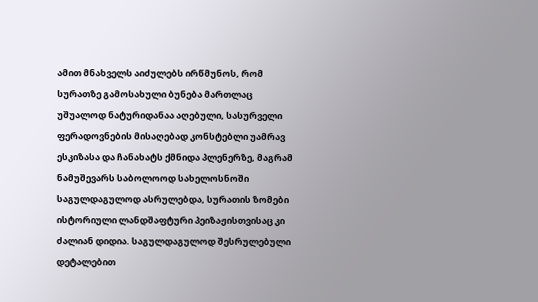ამით მნახველს აიძულებს ირწმუნოს, რომ სურათზე გამოსახული ბუნება მართლაც უშუალოდ ნატურიდანაა აღებული, სასურველი ფერადოვნების მისაღებად კონსტებლი უამრავ ესკიზასა და ჩანახატს ქმნიდა პლენერზე, მაგრამ ნამუშევარს საბოლოოდ სახელოსნოში საგულდაგულოდ ასრულებდა, სურათის ზომები ისტორიული ლანდშაფტური პეიზაჟისთვისაც კი ძალიან დიდია. საგულდაგულოდ შესრულებული დეტალებით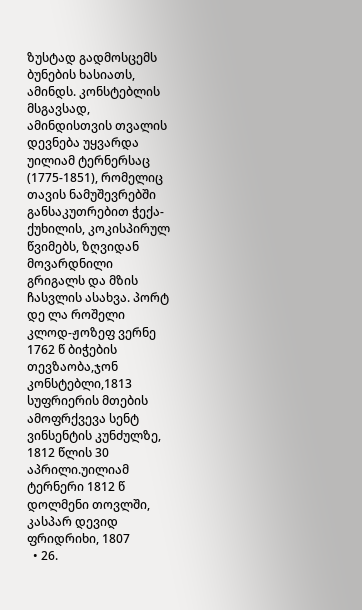ზუსტად გადმოსცემს ბუნების ხასიათს, ამინდს. კონსტებლის მსგავსად, ამინდისთვის თვალის დევნება უყვარდა უილიამ ტერნერსაც (1775-1851), რომელიც თავის ნამუშევრებში განსაკუთრებით ჭექა-ქუხილის, კოკისპირულ წვიმებს, ზღვიდან მოვარდნილი გრიგალს და მზის ჩასვლის ასახვა. პორტ დე ლა როშელი კლოდ-ჟოზეფ ვერნე 1762 წ ბიჭების თევზაობა,ჯონ კონსტებლი,1813 სუფრიერის მთების ამოფრქვევა სენტ ვინსენტის კუნძულზე, 1812 წლის 30 აპრილი.უილიამ ტერნერი 1812 წ დოლმენი თოვლში, კასპარ დევიდ ფრიდრიხი, 1807
  • 26.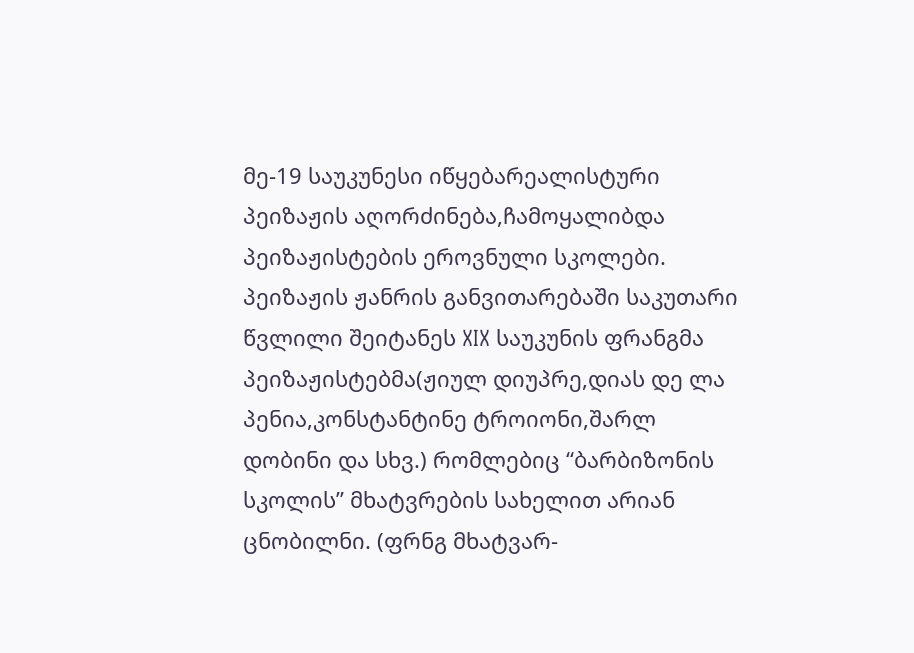მე-19 საუკუნესი იწყებარეალისტური პეიზაჟის აღორძინება,ჩამოყალიბდა პეიზაჟისტების ეროვნული სკოლები. პეიზაჟის ჟანრის განვითარებაში საკუთარი წვლილი შეიტანეს XIX საუკუნის ფრანგმა პეიზაჟისტებმა(ჟიულ დიუპრე,დიას დე ლა პენია,კონსტანტინე ტროიონი,შარლ დობინი და სხვ.) რომლებიც “ბარბიზონის სკოლის” მხატვრების სახელით არიან ცნობილნი. (ფრნგ მხატვარ-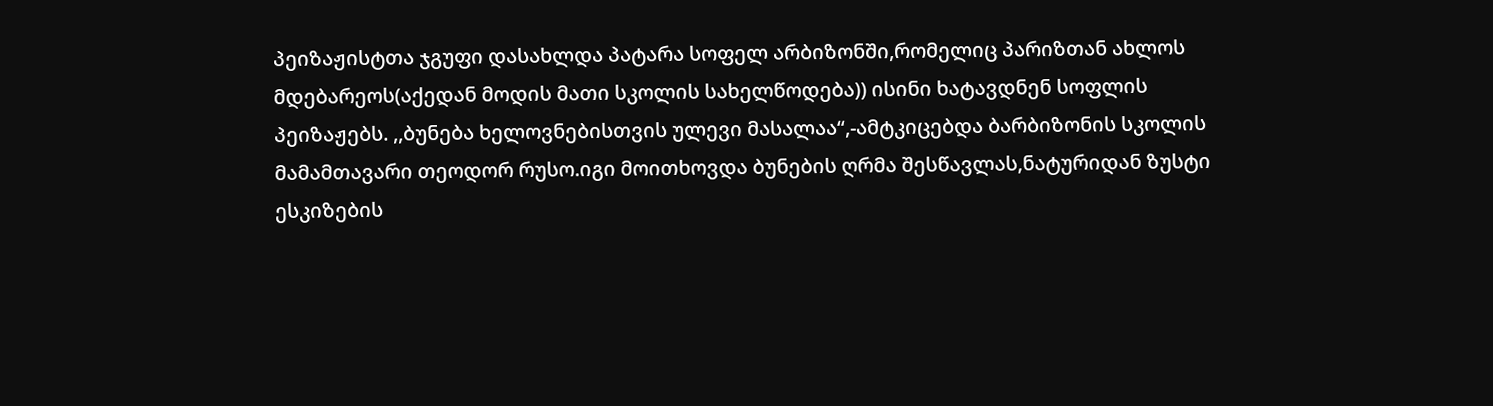პეიზაჟისტთა ჯგუფი დასახლდა პატარა სოფელ არბიზონში,რომელიც პარიზთან ახლოს მდებარეოს(აქედან მოდის მათი სკოლის სახელწოდება)) ისინი ხატავდნენ სოფლის პეიზაჟებს. ,,ბუნება ხელოვნებისთვის ულევი მასალაა“,-ამტკიცებდა ბარბიზონის სკოლის მამამთავარი თეოდორ რუსო.იგი მოითხოვდა ბუნების ღრმა შესწავლას,ნატურიდან ზუსტი ესკიზების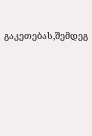გაკეთებას,შემდეგ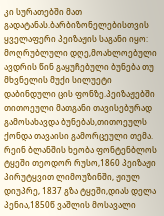კი სურათებში მათ გადატანას.ბარბიზონელებისთვის ყველაფერი პეიზაჟის საგანი იყო: მოღრუბლული დღე,მოახლოებული ავდრის წინ გაყუჩებული ბუნება თუ მხვნელის მუქი სილუეტი დაბინდული ცის ფონზე.პეიზაჟებში თითოეული მათგანი თავისებურად გამოსახავდა ბუნებას,თითოეულს ქონდა თავაისი გამორცეული თემა. რეინ ბლანშის ხეობა ფონტენბლოს ტყეში თეოდორ რუსო,1860 პეიზაჟი პირუტყვით ლიმოუზინში, ჟიულ დიუპრე, 1837 გზა ტყეში,დიას დელა პენია,1850წ ვაშლის მოსავალი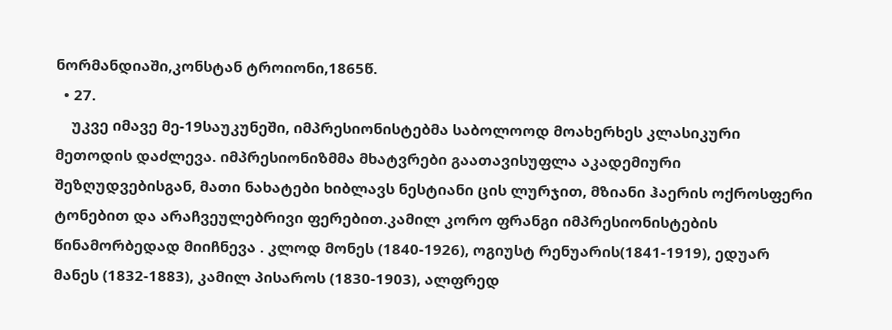ნორმანდიაში,კონსტან ტროიონი,1865წ.
  • 27.
    უკვე იმავე მე-19საუკუნეში, იმპრესიონისტებმა საბოლოოდ მოახერხეს კლასიკური მეთოდის დაძლევა. იმპრესიონიზმმა მხატვრები გაათავისუფლა აკადემიური შეზღუდვებისგან, მათი ნახატები ხიბლავს ნესტიანი ცის ლურჯით, მზიანი ჰაერის ოქროსფერი ტონებით და არაჩვეულებრივი ფერებით.კამილ კორო ფრანგი იმპრესიონისტების წინამორბედად მიიჩნევა . კლოდ მონეს (1840-1926), ოგიუსტ რენუარის(1841-1919), ედუარ მანეს (1832-1883), კამილ პისაროს (1830-1903), ალფრედ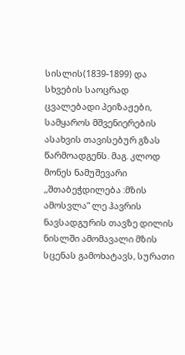სისლის(1839-1899) და სხვების საოცრად ცვალებადი პეიზაჟები, სამყაროს მშვენიერების ასახვის თავისებურ გზას წარმოადგენს. მაგ. კლოდ მონეს ნამუშევარი ,,შთაბეჭდილება :მზის ამოსვლა“ ლე ჰავრის ნავსადგურის თავზე დილის ნისლში ამომავალი მზის სცენას გამოხატავს, სურათი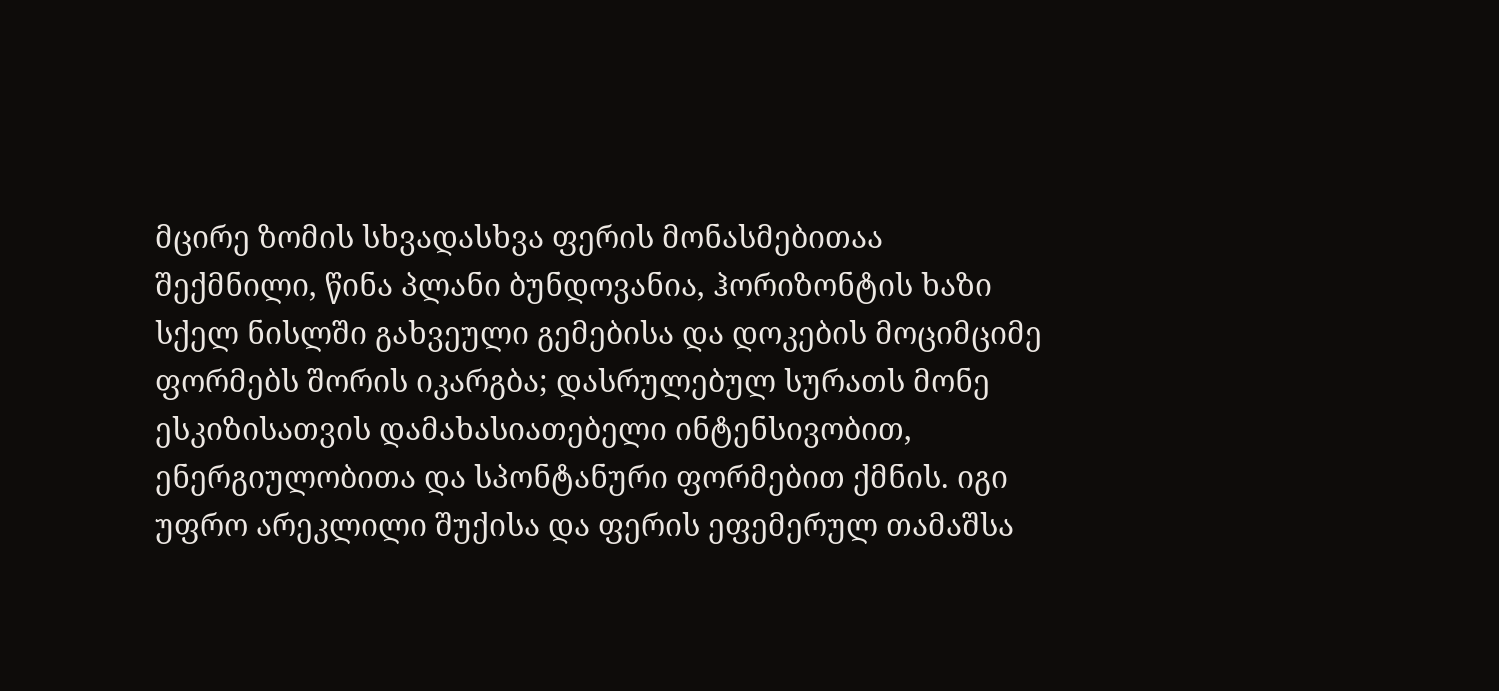მცირე ზომის სხვადასხვა ფერის მონასმებითაა შექმნილი, წინა პლანი ბუნდოვანია, ჰორიზონტის ხაზი სქელ ნისლში გახვეული გემებისა და დოკების მოციმციმე ფორმებს შორის იკარგბა; დასრულებულ სურათს მონე ესკიზისათვის დამახასიათებელი ინტენსივობით, ენერგიულობითა და სპონტანური ფორმებით ქმნის. იგი უფრო არეკლილი შუქისა და ფერის ეფემერულ თამაშსა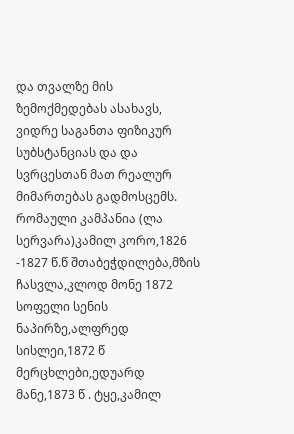და თვალზე მის ზემოქმედებას ასახავს, ვიდრე საგანთა ფიზიკურ სუბსტანციას და და სვრცესთან მათ რეალურ მიმართებას გადმოსცემს. რომაული კამპანია (ლა სერვარა)კამილ კორო,1826 -1827 წ.წ შთაბეჭდილება,მზის ჩასვლა,კლოდ მონე 1872 სოფელი სენის ნაპირზე,ალფრედ სისლეი,1872 წ მერცხლები,ედუარდ მანე,1873 წ . ტყე,კამილ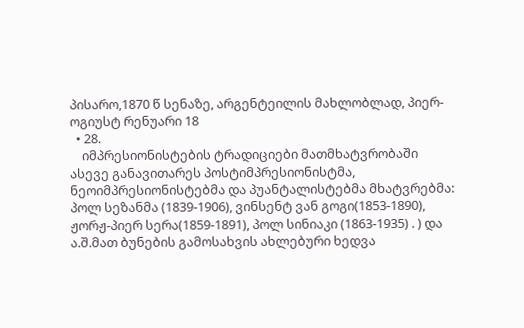პისარო,1870 წ სენაზე, არგენტეილის მახლობლად, პიერ-ოგიუსტ რენუარი 18
  • 28.
    იმპრესიონისტების ტრადიციები მათმხატვრობაში ასევე განავითარეს პოსტიმპრესიონისტმა, ნეოიმპრესიონისტებმა და პუანტალისტებმა მხატვრებმა: პოლ სეზანმა (1839-1906), ვინსენტ ვან გოგი(1853-1890), ჟორჟ-პიერ სერა(1859-1891), პოლ სინიაკი (1863-1935) . ) და ა.შ.მათ ბუნების გამოსახვის ახლებური ხედვა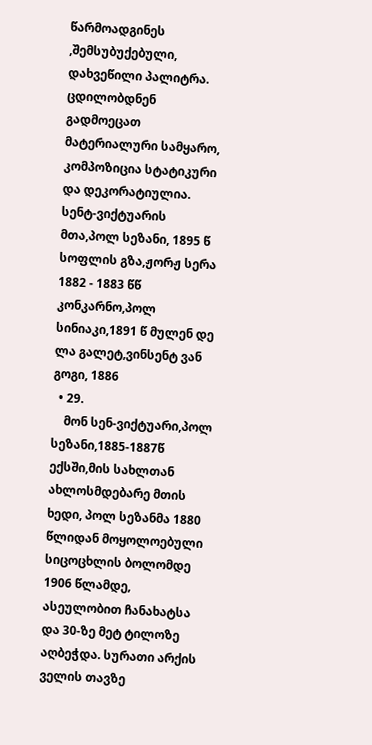წარმოადგინეს ,შემსუბუქებული, დახვეწილი პალიტრა. ცდილობდნენ გადმოეცათ მატერიალური სამყარო, კომპოზიცია სტატიკური და დეკორატიულია. სენტ-ვიქტუარის მთა,პოლ სეზანი, 1895 წ სოფლის გზა,ჟორჟ სერა 1882 - 1883 წწ კონკარნო,პოლ სინიაკი,1891 წ მულენ დე ლა გალეტ,ვინსენტ ვან გოგი, 1886
  • 29.
    მონ სენ-ვიქტუარი,პოლ სეზანი,1885-1887წ ექსში,მის სახლთან ახლოსმდებარე მთის ხედი, პოლ სეზანმა 1880 წლიდან მოყოლოებული სიცოცხლის ბოლომდე 1906 წლამდე, ასეულობით ჩანახატსა და 30-ზე მეტ ტილოზე აღბეჭდა. სურათი არქის ველის თავზე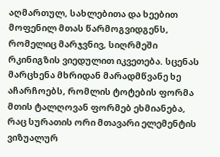აღმართულ, სახლებითა და ხეებით მოფენილ მთას წარმოგვიდგენს, რომელიც მარჯვნივ, სიღრმეში რკინიგზის ვიედულით იკვეთება. სცენას მარცხენა მხრიდან მარადმწვანე ხე აჩარჩოებს, რომლის ტოტების ფორმა მთის ტალღოვან ფორმებ ეხმიანება, რაც სურათის ორი მთავარი ელემენტის ვიზუალურ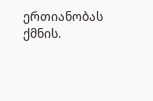ერთიანობას ქმნის.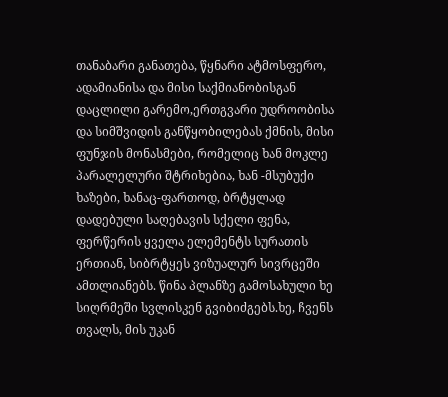თანაბარი განათება, წყნარი ატმოსფერო, ადამიანისა და მისი საქმიანობისგან დაცლილი გარემო,ერთგვარი უდროობისა და სიმშვიდის განწყობილებას ქმნის, მისი ფუნჯის მონასმები, რომელიც ხან მოკლე პარალელური შტრიხებია, ხან -მსუბუქი ხაზები, ხანაც-ფართოდ, ბრტყლად დადებული საღებავის სქელი ფენა, ფერწერის ყველა ელემენტს სურათის ერთიან, სიბრტყეს ვიზუალურ სივრცეში ამთლიანებს. წინა პლანზე გამოსახული ხე სიღრმეში სვლისკენ გვიბიძგებს.ხე, ჩვენს თვალს, მის უკან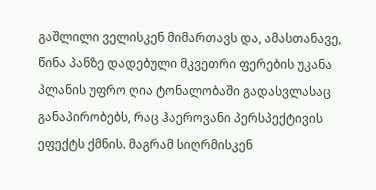გაშლილი ველისკენ მიმართავს და, ამასთანავე, წინა პანზე დადებული მკვეთრი ფერების უკანა პლანის უფრო ღია ტონალობაში გადასვლასაც განაპირობებს, რაც ჰაეროვანი პერსპექტივის ეფექტს ქმნის. მაგრამ სიღრმისკენ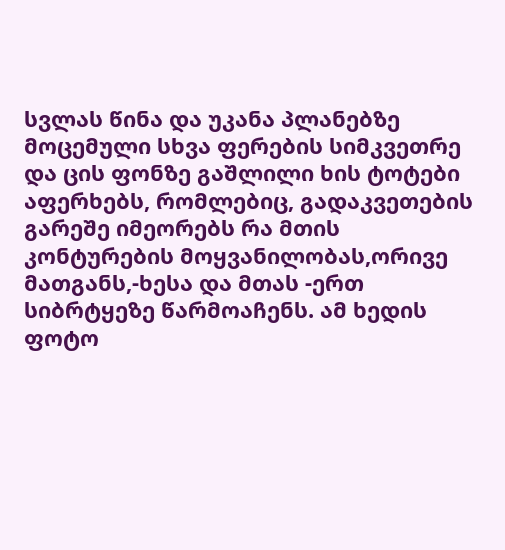სვლას წინა და უკანა პლანებზე მოცემული სხვა ფერების სიმკვეთრე და ცის ფონზე გაშლილი ხის ტოტები აფერხებს, რომლებიც, გადაკვეთების გარეშე იმეორებს რა მთის კონტურების მოყვანილობას,ორივე მათგანს,-ხესა და მთას -ერთ სიბრტყეზე წარმოაჩენს. ამ ხედის ფოტო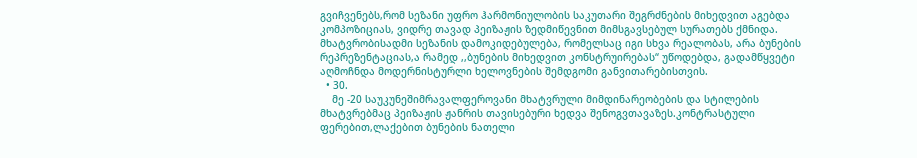გვიჩვენებს,რომ სეზანი უფრო ჰარმონიულობის საკუთარი შეგრძნების მიხედვით აგებდა კომპოზიციას, ვიდრე თავად პეიზაჟის ზედმიწევნით მიმსგავსებულ სურათებს ქმნიდა. მხატვრობისადმი სეზანის დამოკიდებულება, რომელსაც იგი სხვა რეალობას, არა ბუნების რეპრეზენტაციას,ა რამედ ,,ბუნების მიხედვით კონსტრუირებას“ უწოდებდა, გადამწყვეტი აღმოჩნდა მოდერნისტურლი ხელოვნების შემდგომი განვითარებისთვის.
  • 30.
    მე -20 საუკუნეშიმრავალფეროვანი მხატვრული მიმდინარეობების და სტილების მხატვრებმაც პეიზაჟის ჟანრის თავისებური ხედვა შენოგვთავაზეს.კონტრასტული ფერებით,ლაქებით ბუნების ნათელი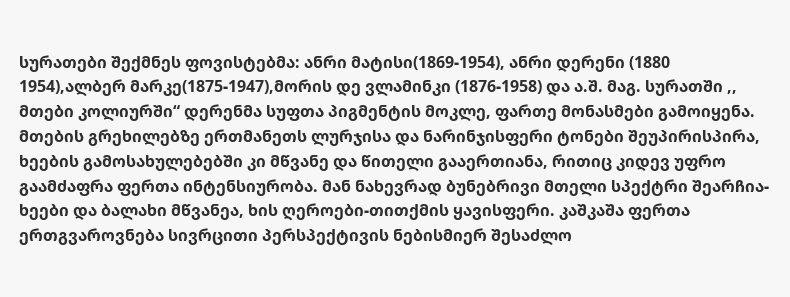სურათები შექმნეს ფოვისტებმა: ანრი მატისი(1869-1954), ანრი დერენი (1880 1954),ალბერ მარკე(1875-1947),მორის დე ვლამინკი (1876-1958) და ა.შ. მაგ. სურათში ,, მთები კოლიურში“ დერენმა სუფთა პიგმენტის მოკლე, ფართე მონასმები გამოიყენა. მთების გრეხილებზე ერთმანეთს ლურჯისა და ნარინჯისფერი ტონები შეუპირისპირა, ხეების გამოსახულებებში კი მწვანე და წითელი გააერთიანა, რითიც კიდევ უფრო გაამძაფრა ფერთა ინტენსიურობა. მან ნახევრად ბუნებრივი მთელი სპექტრი შეარჩია-ხეები და ბალახი მწვანეა, ხის ღეროები-თითქმის ყავისფერი. კაშკაშა ფერთა ერთგვაროვნება სივრცითი პერსპექტივის ნებისმიერ შესაძლო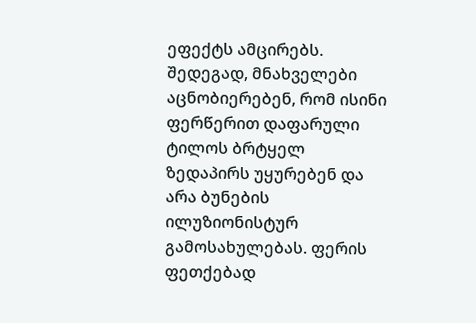ეფექტს ამცირებს. შედეგად, მნახველები აცნობიერებენ, რომ ისინი ფერწერით დაფარული ტილოს ბრტყელ ზედაპირს უყურებენ და არა ბუნების ილუზიონისტურ გამოსახულებას. ფერის ფეთქებად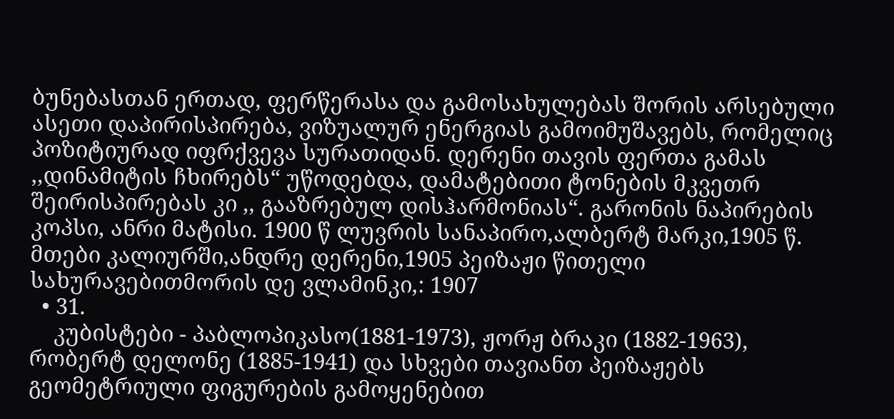ბუნებასთან ერთად, ფერწერასა და გამოსახულებას შორის არსებული ასეთი დაპირისპირება, ვიზუალურ ენერგიას გამოიმუშავებს, რომელიც პოზიტიურად იფრქვევა სურათიდან. დერენი თავის ფერთა გამას ,,დინამიტის ჩხირებს“ უწოდებდა, დამატებითი ტონების მკვეთრ შეირისპირებას კი ,, გააზრებულ დისჰარმონიას“. გარონის ნაპირების კოპსი, ანრი მატისი. 1900 წ ლუვრის სანაპირო,ალბერტ მარკი,1905 წ. მთები კალიურში,ანდრე დერენი,1905 პეიზაჟი წითელი სახურავებითმორის დე ვლამინკი,: 1907
  • 31.
    კუბისტები - პაბლოპიკასო(1881-1973), ჟორჟ ბრაკი (1882-1963), რობერტ დელონე (1885-1941) და სხვები თავიანთ პეიზაჟებს გეომეტრიული ფიგურების გამოყენებით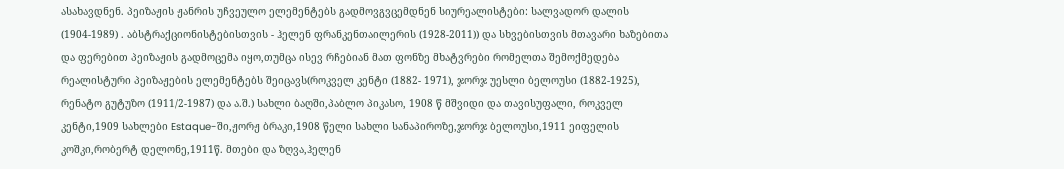ასახავდნენ. პეიზაჟის ჟანრის უჩვეულო ელემენტებს გადმოვგვცემდნენ სიურეალისტები: სალვადორ დალის (1904-1989) . აბსტრაქციონისტებისთვის - ჰელენ ფრანკენთაილერის (1928-2011)) და სხვებისთვის მთავარი ხაზებითა და ფერებით პეიზაჟის გადმოცემა იყო,თუმცა ისევ რჩებიან მათ ფონზე მხატვრები რომელთა შემოქმედება რეალისტური პეიზაჟების ელემენტებს შეიცავს(როკველ კენტი (1882- 1971), ჯორჯ უესლი ბელოუსი (1882-1925), რენატო გუტუზო (1911/2-1987) და ა.შ.) სახლი ბაღში,პაბლო პიკასო, 1908 წ მშვიდი და თავისუფალი, როკველ კენტი,1909 სახლები Estaque-ში,ჟორჟ ბრაკი,1908 წელი სახლი სანაპიროზე,ჯორჯ ბელოუსი,1911 ეიფელის კოშკი,რობერტ დელონე,1911წ. მთები და ზღვა,ჰელენ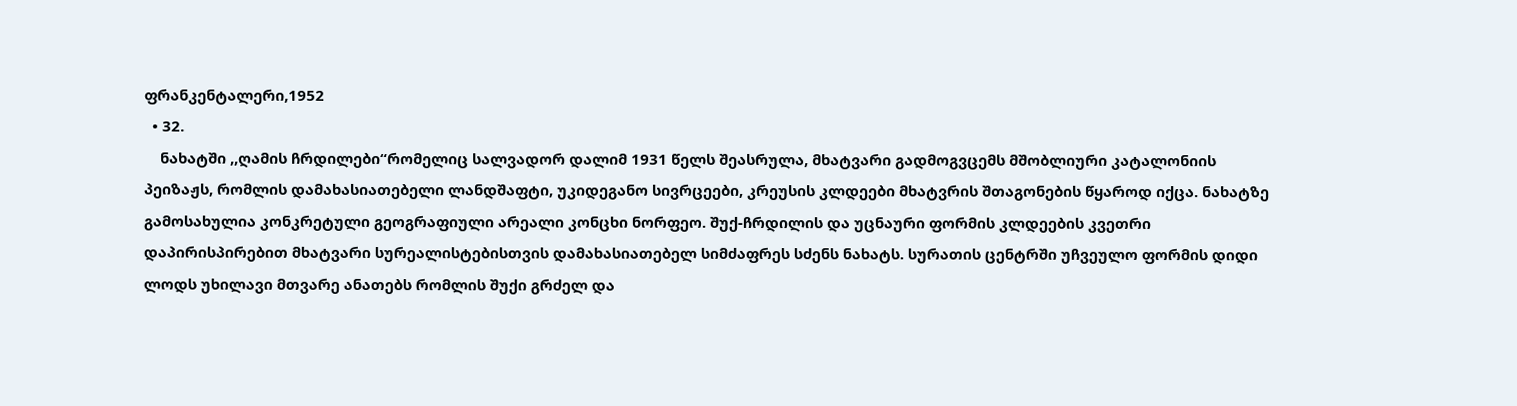ფრანკენტალერი,1952
  • 32.
    ნახატში ,,ღამის ჩრდილები“რომელიც სალვადორ დალიმ 1931 წელს შეასრულა, მხატვარი გადმოგვცემს მშობლიური კატალონიის პეიზაჟს, რომლის დამახასიათებელი ლანდშაფტი, უკიდეგანო სივრცეები, კრეუსის კლდეები მხატვრის შთაგონების წყაროდ იქცა. ნახატზე გამოსახულია კონკრეტული გეოგრაფიული არეალი კონცხი ნორფეო. შუქ-ჩრდილის და უცნაური ფორმის კლდეების კვეთრი დაპირისპირებით მხატვარი სურეალისტებისთვის დამახასიათებელ სიმძაფრეს სძენს ნახატს. სურათის ცენტრში უჩვეულო ფორმის დიდი ლოდს უხილავი მთვარე ანათებს რომლის შუქი გრძელ და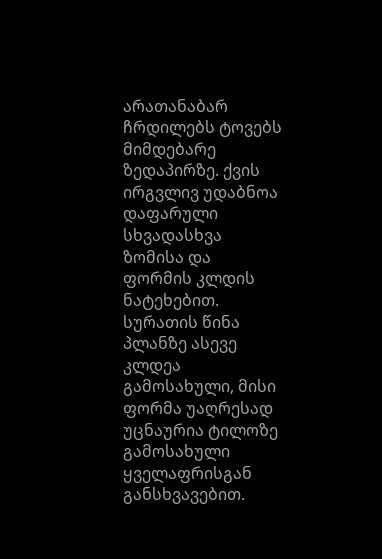არათანაბარ ჩრდილებს ტოვებს მიმდებარე ზედაპირზე. ქვის ირგვლივ უდაბნოა დაფარული სხვადასხვა ზომისა და ფორმის კლდის ნატეხებით. სურათის წინა პლანზე ასევე კლდეა გამოსახული, მისი ფორმა უაღრესად უცნაურია ტილოზე გამოსახული ყველაფრისგან განსხვავებით.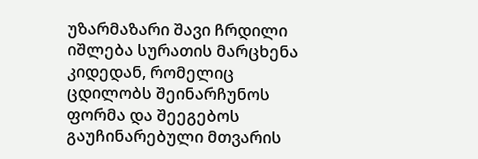უზარმაზარი შავი ჩრდილი იშლება სურათის მარცხენა კიდედან, რომელიც ცდილობს შეინარჩუნოს ფორმა და შეეგებოს გაუჩინარებული მთვარის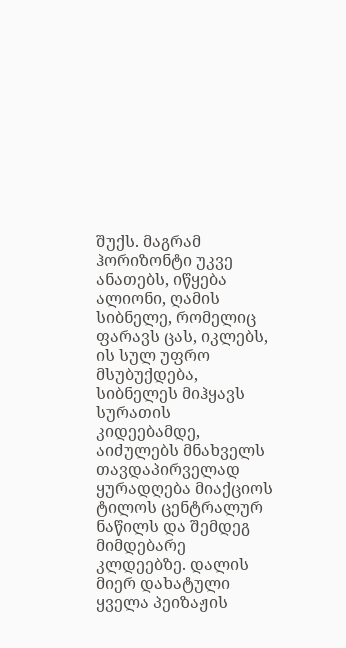შუქს. მაგრამ ჰორიზონტი უკვე ანათებს, იწყება ალიონი, ღამის სიბნელე, რომელიც ფარავს ცას, იკლებს, ის სულ უფრო მსუბუქდება, სიბნელეს მიჰყავს სურათის კიდეებამდე, აიძულებს მნახველს თავდაპირველად ყურადღება მიაქციოს ტილოს ცენტრალურ ნაწილს და შემდეგ მიმდებარე კლდეებზე. დალის მიერ დახატული ყველა პეიზაჟის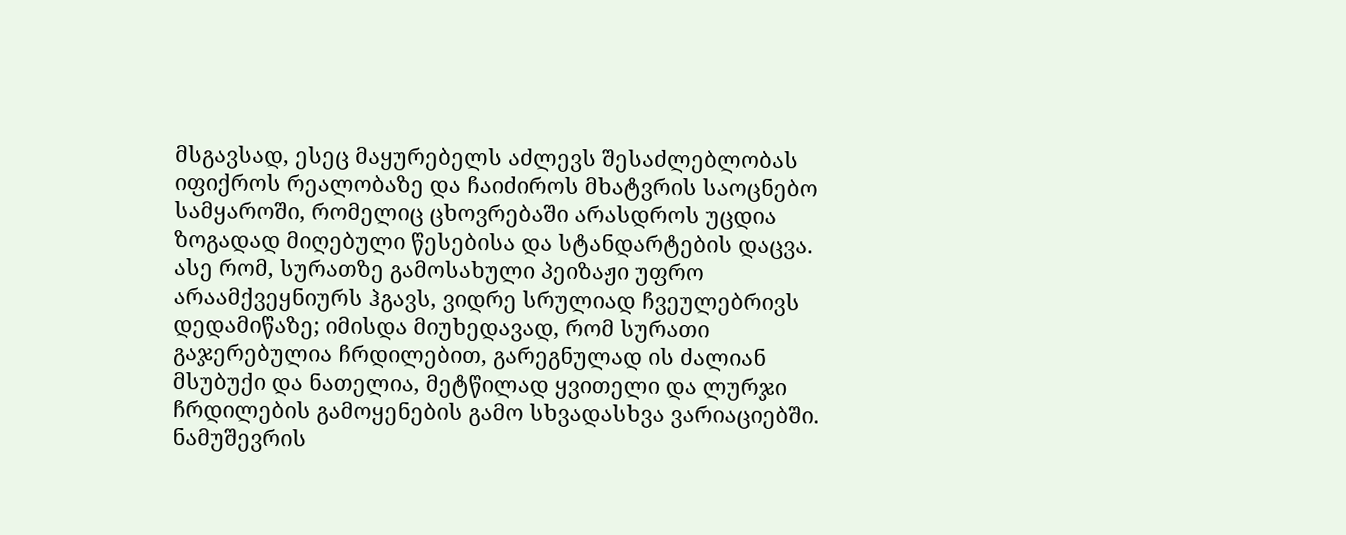მსგავსად, ესეც მაყურებელს აძლევს შესაძლებლობას იფიქროს რეალობაზე და ჩაიძიროს მხატვრის საოცნებო სამყაროში, რომელიც ცხოვრებაში არასდროს უცდია ზოგადად მიღებული წესებისა და სტანდარტების დაცვა. ასე რომ, სურათზე გამოსახული პეიზაჟი უფრო არაამქვეყნიურს ჰგავს, ვიდრე სრულიად ჩვეულებრივს დედამიწაზე; იმისდა მიუხედავად, რომ სურათი გაჯერებულია ჩრდილებით, გარეგნულად ის ძალიან მსუბუქი და ნათელია, მეტწილად ყვითელი და ლურჯი ჩრდილების გამოყენების გამო სხვადასხვა ვარიაციებში. ნამუშევრის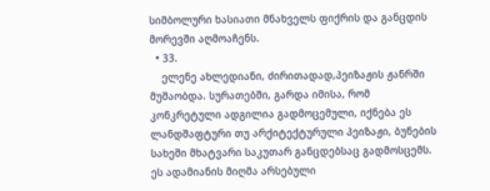სიმბოლური ხასიათი მნახველს ფიქრის და განცდის მორევში აღმოაჩენს.
  • 33.
    ელენე ახლედიანი, ძირითადად,პეიზაჟის ჟანრში მუშაობდა. სურათებში, გარდა იმისა, რომ კონკრეტული ადგილია გადმოცემული, იქნება ეს ლანდშაფტური თუ არქიტექტურული პეიზაჟი, ბუნების სახეში მხატვარი საკუთარ განცდებსაც გადმოსცემს. ეს ადამიანის მიღმა არსებული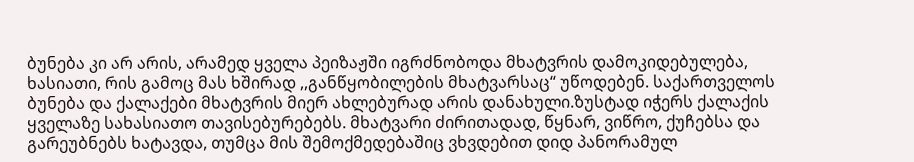ბუნება კი არ არის, არამედ ყველა პეიზაჟში იგრძნობოდა მხატვრის დამოკიდებულება, ხასიათი, რის გამოც მას ხშირად ,,განწყობილების მხატვარსაც“ უწოდებენ. საქართველოს ბუნება და ქალაქები მხატვრის მიერ ახლებურად არის დანახული.ზუსტად იჭერს ქალაქის ყველაზე სახასიათო თავისებურებებს. მხატვარი ძირითადად, წყნარ, ვიწრო, ქუჩებსა და გარეუბნებს ხატავდა, თუმცა მის შემოქმედებაშიც ვხვდებით დიდ პანორამულ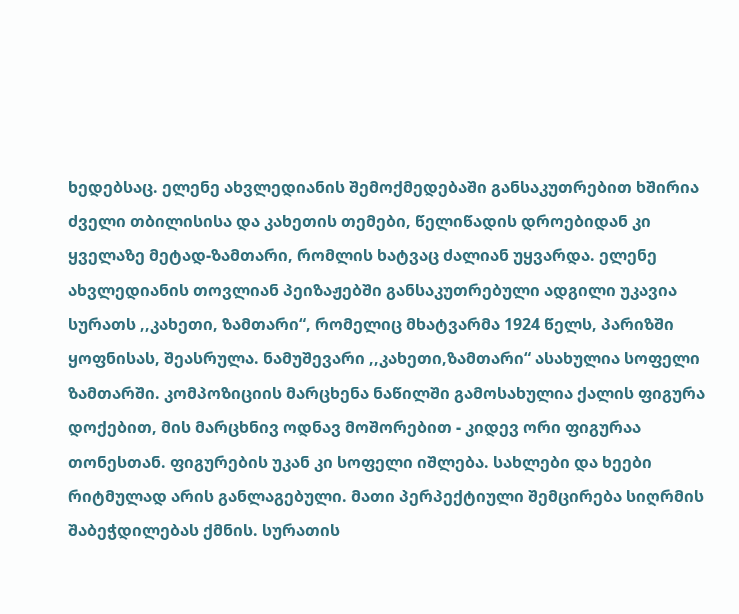ხედებსაც. ელენე ახვლედიანის შემოქმედებაში განსაკუთრებით ხშირია ძველი თბილისისა და კახეთის თემები, წელიწადის დროებიდან კი ყველაზე მეტად-ზამთარი, რომლის ხატვაც ძალიან უყვარდა. ელენე ახვლედიანის თოვლიან პეიზაჟებში განსაკუთრებული ადგილი უკავია სურათს ,,კახეთი, ზამთარი“, რომელიც მხატვარმა 1924 წელს, პარიზში ყოფნისას, შეასრულა. ნამუშევარი ,,კახეთი,ზამთარი“ ასახულია სოფელი ზამთარში. კომპოზიციის მარცხენა ნაწილში გამოსახულია ქალის ფიგურა დოქებით, მის მარცხნივ ოდნავ მოშორებით - კიდევ ორი ფიგურაა თონესთან. ფიგურების უკან კი სოფელი იშლება. სახლები და ხეები რიტმულად არის განლაგებული. მათი პერპექტიული შემცირება სიღრმის შაბეჭდილებას ქმნის. სურათის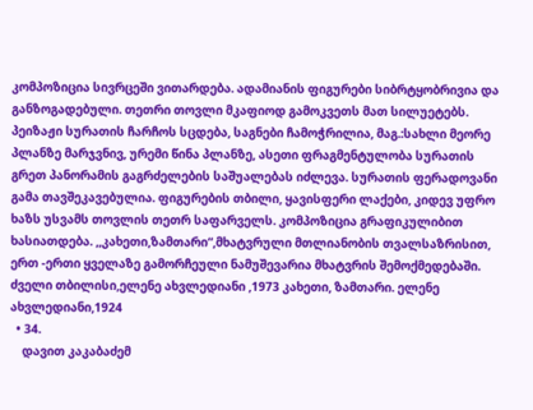კომპოზიცია სივრცეში ვითარდება. ადამიანის ფიგურები სიბრტყობრივია და განზოგადებული. თეთრი თოვლი მკაფიოდ გამოკვეთს მათ სილუეტებს. პეიზაჟი სურათის ჩარჩოს სცდება, საგნები ჩამოჭრილია, მაგ.:სახლი მეორე პლანზე მარჯვნივ, ურემი წინა პლანზე, ასეთი ფრაგმენტულობა სურათის გრეთ პანორამის გაგრძელების საშუალებას იძლევა. სურათის ფერადოვანი გამა თავშეკავებულია. ფიგურების თბილი, ყავისფერი ლაქები, კიდევ უფრო ხაზს უსვამს თოვლის თეთრ საფარველს. კომპოზიცია გრაფიკულიბით ხასიათდება. ,,კახეთი,ზამთარი“,მხატვრული მთლიანობის თვალსაზრისით, ერთ -ერთი ყველაზე გამორჩეული ნამუშევარია მხატვრის შემოქმედებაში. ძველი თბილისი,ელენე ახვლედიანი ,1973 კახეთი, ზამთარი. ელენე ახვლედიანი,1924
  • 34.
    დავით კაკაბაძემ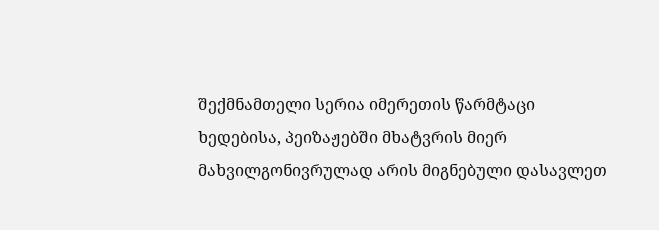შექმნამთელი სერია იმერეთის წარმტაცი ხედებისა, პეიზაჟებში მხატვრის მიერ მახვილგონივრულად არის მიგნებული დასავლეთ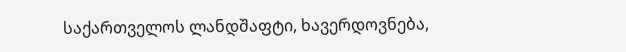საქართველოს ლანდშაფტი, ხავერდოვნება,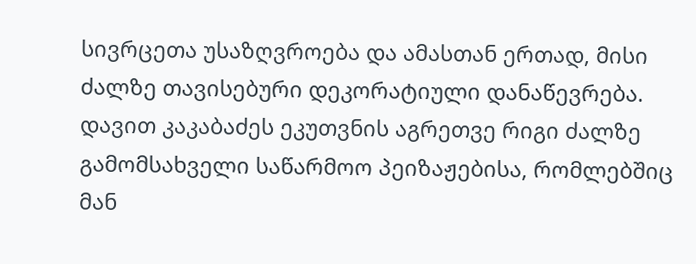სივრცეთა უსაზღვროება და ამასთან ერთად, მისი ძალზე თავისებური დეკორატიული დანაწევრება. დავით კაკაბაძეს ეკუთვნის აგრეთვე რიგი ძალზე გამომსახველი საწარმოო პეიზაჟებისა, რომლებშიც მან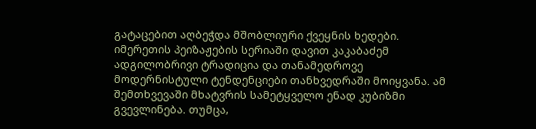გატაცებით აღბეჭდა მშობლიური ქვეყნის ხედები. იმერეთის პეიზაჟების სერიაში დავით კაკაბაძემ ადგილობრივი ტრადიცია და თანამედროვე მოდერნისტული ტენდენციები თანხვედრაში მოიყვანა. ამ შემთხვევაში მხატვრის სამეტყველო ენად კუბიზმი გვევლინება. თუმცა,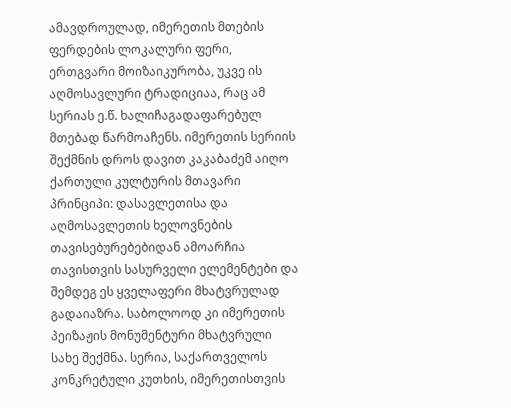ამავდროულად, იმერეთის მთების ფერდების ლოკალური ფერი, ერთგვარი მოიზაიკურობა, უკვე ის აღმოსავლური ტრადიციაა, რაც ამ სერიას ე.წ. ხალიჩაგადაფარებულ მთებად წარმოაჩენს. იმერეთის სერიის შექმნის დროს დავით კაკაბაძემ აიღო ქართული კულტურის მთავარი პრინციპი: დასავლეთისა და აღმოსავლეთის ხელოვნების თავისებურებებიდან ამოარჩია თავისთვის სასურველი ელემენტები და შემდეგ ეს ყველაფერი მხატვრულად გადაიაზრა. საბოლოოდ კი იმერეთის პეიზაჟის მონუმენტური მხატვრული სახე შექმნა. სერია, საქართველოს კონკრეტული კუთხის, იმერეთისთვის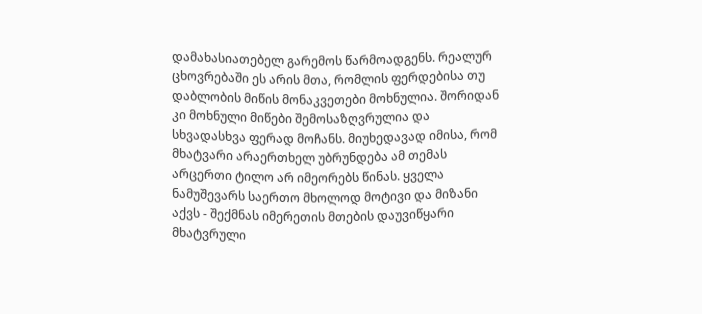დამახასიათებელ გარემოს წარმოადგენს. რეალურ ცხოვრებაში ეს არის მთა, რომლის ფერდებისა თუ დაბლობის მიწის მონაკვეთები მოხნულია. შორიდან კი მოხნული მიწები შემოსაზღვრულია და სხვადასხვა ფერად მოჩანს. მიუხედავად იმისა, რომ მხატვარი არაერთხელ უბრუნდება ამ თემას არცერთი ტილო არ იმეორებს წინას. ყველა ნამუშევარს საერთო მხოლოდ მოტივი და მიზანი აქვს - შექმნას იმერეთის მთების დაუვიწყარი მხატვრული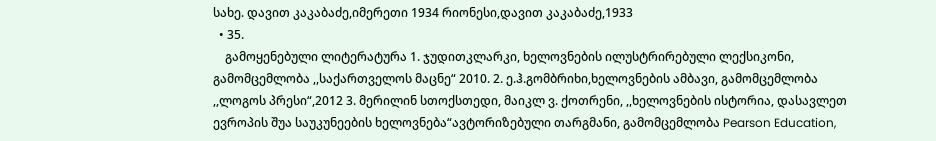სახე. დავით კაკაბაძე,იმერეთი 1934 რიონესი,დავით კაკაბაძე,1933
  • 35.
    გამოყენებული ლიტერატურა 1. ჯუდითკლარკი, ხელოვნების ილუსტრირებული ლექსიკონი, გამომცემლობა ,,საქართველოს მაცნე“ 2010. 2. ე.ჰ.გომბრიხი,ხელოვნების ამბავი, გამომცემლობა ,,ლოგოს პრესი“,2012 3. მერილინ სთოქსთედი, მაიკლ ვ. ქოთრენი, ,,ხელოვნების ისტორია, დასავლეთ ევროპის შუა საუკუნეების ხელოვნება“ავტორიზებული თარგმანი, გამომცემლობა Pearson Education,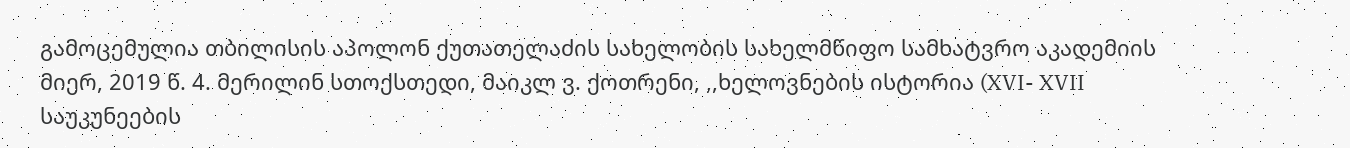გამოცემულია თბილისის აპოლონ ქუთათელაძის სახელობის სახელმწიფო სამხატვრო აკადემიის მიერ, 2019 წ. 4. მერილინ სთოქსთედი, მაიკლ ვ. ქოთრენი, ,,ხელოვნების ისტორია (XVI- XVII საუკუნეების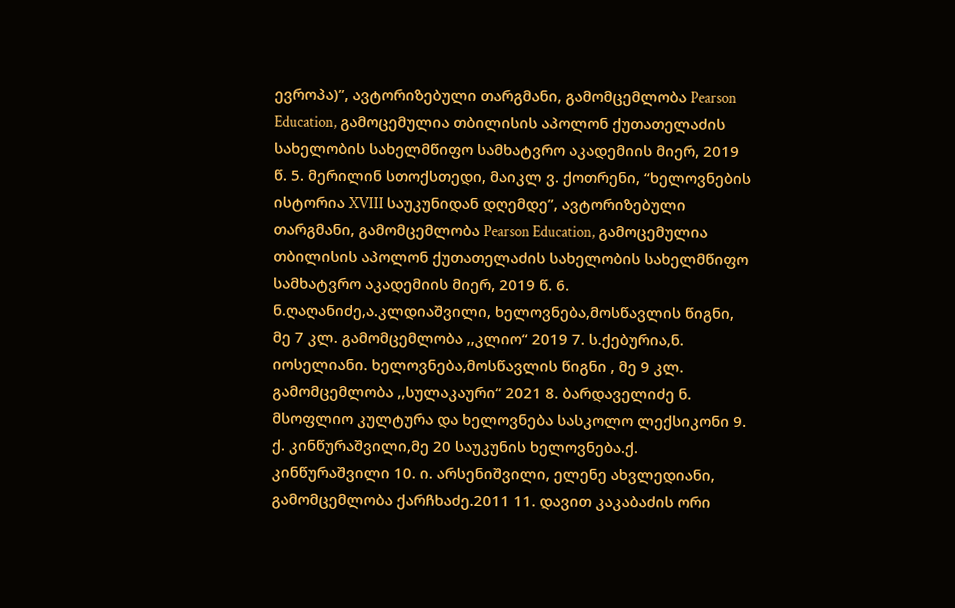ევროპა)”, ავტორიზებული თარგმანი, გამომცემლობა Pearson Education, გამოცემულია თბილისის აპოლონ ქუთათელაძის სახელობის სახელმწიფო სამხატვრო აკადემიის მიერ, 2019 წ. 5. მერილინ სთოქსთედი, მაიკლ ვ. ქოთრენი, “ხელოვნების ისტორია XVIII საუკუნიდან დღემდე”, ავტორიზებული თარგმანი, გამომცემლობა Pearson Education, გამოცემულია თბილისის აპოლონ ქუთათელაძის სახელობის სახელმწიფო სამხატვრო აკადემიის მიერ, 2019 წ. 6. ნ.ღაღანიძე,ა.კლდიაშვილი, ხელოვნება,მოსწავლის წიგნი, მე 7 კლ. გამომცემლობა ,,კლიო“ 2019 7. ს.ქებურია,ნ. იოსელიანი. ხელოვნება,მოსწავლის წიგნი , მე 9 კლ. გამომცემლობა ,,სულაკაური“ 2021 8. ბარდაველიძე ნ. მსოფლიო კულტურა და ხელოვნება სასკოლო ლექსიკონი 9. ქ. კინწურაშვილი,მე 20 საუკუნის ხელოვნება.ქ. კინწურაშვილი 10. ი. არსენიშვილი, ელენე ახვლედიანი, გამომცემლობა ქარჩხაძე.2011 11. დავით კაკაბაძის ორი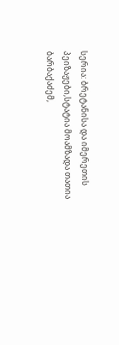სერია: ბრეტანისა და იმერეთის პეიზაჟები,სტატია მოამზადა თათია ბარბაქაძემ,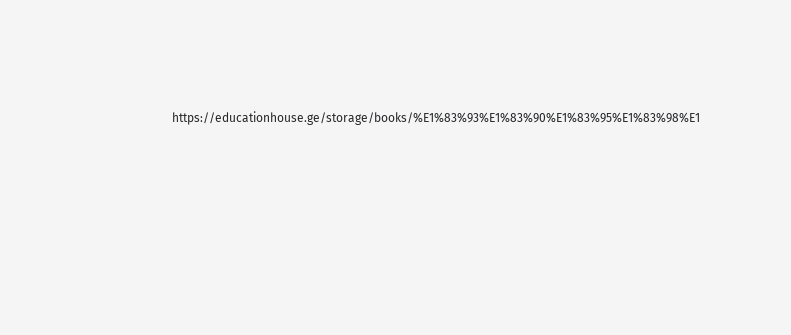https://educationhouse.ge/storage/books/%E1%83%93%E1%83%90%E1%83%95%E1%83%98%E1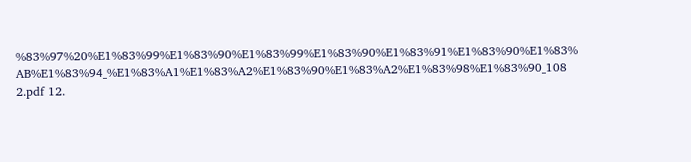%83%97%20%E1%83%99%E1%83%90%E1%83%99%E1%83%90%E1%83%91%E1%83%90%E1%83% AB%E1%83%94_%E1%83%A1%E1%83%A2%E1%83%90%E1%83%A2%E1%83%98%E1%83%90_108 2.pdf 12.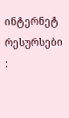ინტერნეტ რესურსები :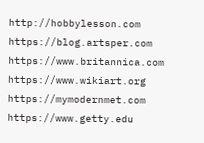http://hobbylesson.com https://blog.artsper.com https://www.britannica.com https://www.wikiart.org https://mymodernmet.com https://www.getty.edu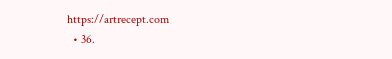https://artrecept.com
  • 36.